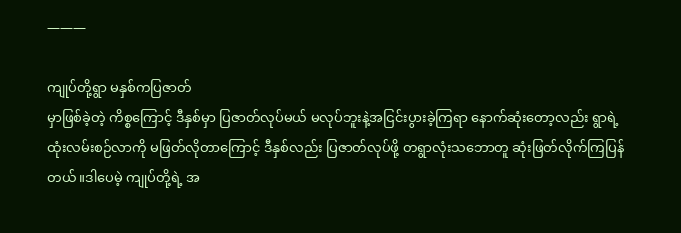———

ကျုပ်တို့ရွာ မနှစ်ကပြဇာတ်
မှာဖြစ်ခဲ့တဲ့ ကိစ္စကြောင့် ဒီနှစ်မှာ ပြဇာတ်လုပ်မယ် မလုပ်ဘူးနဲ့အငြင်းပွားခဲ့ကြရာ နောက်ဆုံးတော့လည်း ရွာရဲ့ထုံးလမ်းစဉ်လာကို မဖြတ်လိုတာကြောင့် ဒီနှစ်လည်း ပြဇာတ်လုပ်ဖို့ တရွာလုံးသဘောတူ ဆုံးဖြတ်လိုက်ကြပြန်တယ်။ဒါပေမဲ့ ကျုပ်တို့ရဲ့ အ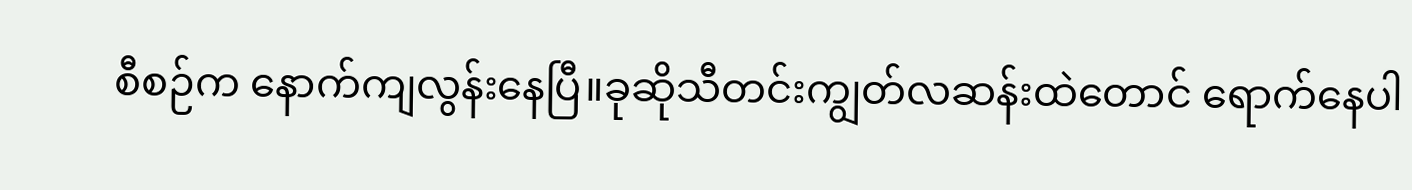စီစဉ်က နောက်ကျလွန်းနေပြီ။ခုဆိုသီတင်းကျွတ်လဆန်းထဲတောင် ရောက်နေပါ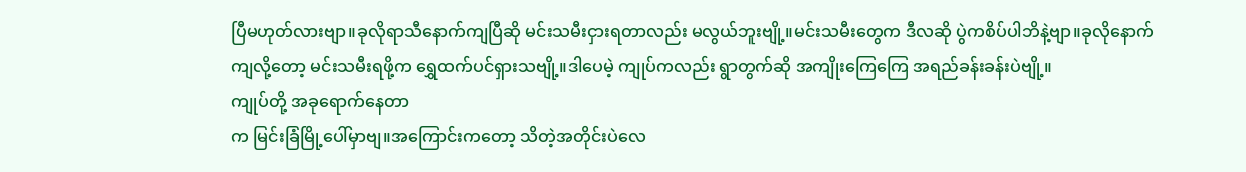ပြီမဟုတ်လားဗျာ။ခုလိုရာသီနောက်ကျပြီဆို မင်းသမီးငှားရတာလည်း မလွယ်ဘူးဗျို့။မင်းသမီးတွေက ဒီလဆို ပွဲကစိပ်ပါဘိနဲ့ဗျာ။ခုလိုနောက်ကျလို့တော့ မင်းသမီးရဖို့က ရွှေထက်ပင်ရှားသဗျို့။ဒါပေမဲ့ ကျုပ်ကလည်း ရွာတွက်ဆို အကျိုးကြေကြေ အရည်ခန်းခန်းပဲဗျို့။
ကျုပ်တို့ အခုရောက်နေတာ
က မြင်းခြံမြို့ပေါ်မှာဗျ။အကြောင်းကတော့ သိတဲ့အတိုင်းပဲလေ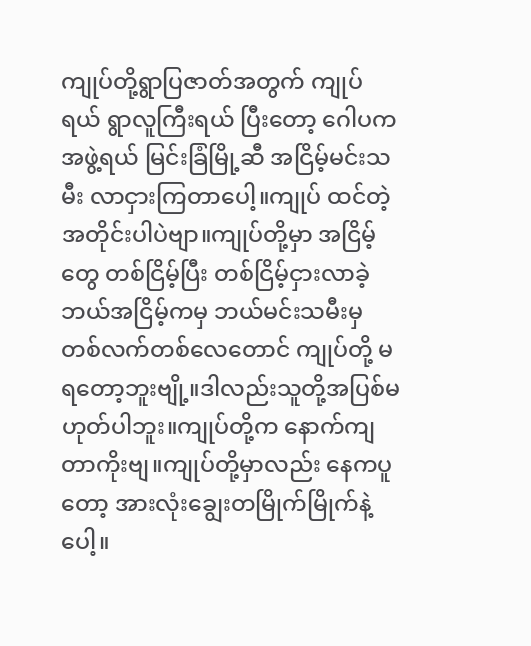ကျုပ်တို့ရွာပြဇာတ်အတွက် ကျုပ်ရယ် ရွာလူကြီးရယ် ပြီးတော့ ဂေါပကအဖွဲ့ရယ် မြင်းခြံမြို့ဆီ အငြိမ့်မင်းသမီး လာငှားကြတာပေါ့။ကျုပ် ထင်တဲ့အတိုင်းပါပဲဗျာ။ကျုပ်တို့မှာ အငြိမ့်တွေ တစ်ငြိမ့်ပြီး တစ်ငြိမ့်ငှားလာခဲ့ ဘယ်အငြိမ့်ကမှ ဘယ်မင်းသမီးမှ တစ်လက်တစ်လေတောင် ကျုပ်တို့ မရတော့ဘူးဗျို့။ဒါလည်းသူတို့အပြစ်မဟုတ်ပါဘူး။ကျုပ်တို့က နောက်ကျတာကိုးဗျ။ကျုပ်တို့မှာလည်း နေကပူတော့ အားလုံးချွေးတမြိုက်မြိုက်နဲ့ပေါ့။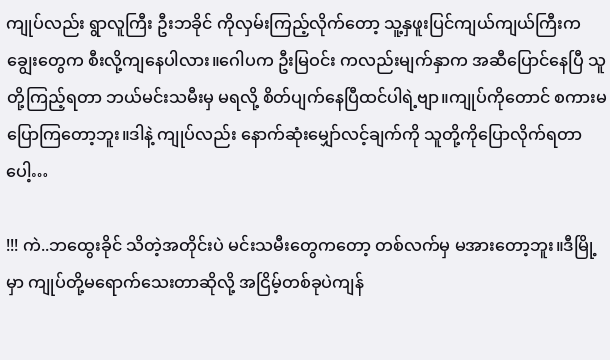ကျုပ်လည်း ရွာလူကြီး ဦးဘခိုင် ကိုလှမ်းကြည့်လိုက်တော့ သူ့နှဖူးပြင်ကျယ်ကျယ်ကြီးက ချွေးတွေက စီးလို့ကျနေပါလား။ဂေါပက ဦးမြဝင်း ကလည်းမျက်နှာက အဆီပြောင်နေပြီ သူတို့ကြည့်ရတာ ဘယ်မင်းသမီးမှ မရလို့ စိတ်ပျက်နေပြီထင်ပါရဲ့ဗျာ။ကျုပ်ကိုတောင် စကားမပြောကြတော့ဘူး။ဒါနဲ့ ကျုပ်လည်း နောက်ဆုံးမျှော်လင့်ချက်ကို သူတို့ကိုပြောလိုက်ရတာပေါ့…

!!! ကဲ..ဘထွေးခိုင် သိတဲ့အတိုင်းပဲ မင်းသမီးတွေကတော့ တစ်လက်မှ မအားတော့ဘူး။ဒီမြို့မှာ ကျုပ်တို့မရောက်သေးတာဆိုလို့ အငြိမ့်တစ်ခုပဲကျန်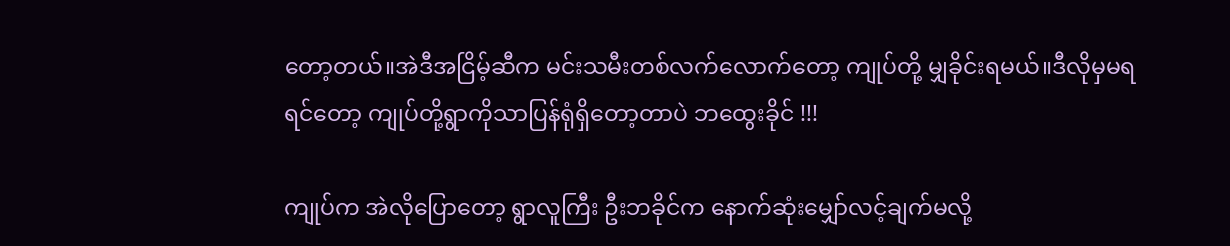တော့တယ်။အဲဒီအငြိမ့်ဆီက မင်းသမီးတစ်လက်လောက်တော့ ကျုပ်တို့ မျှခိုင်းရမယ်။ဒီလိုမှမရရင်တော့ ကျုပ်တို့ရွာကိုသာပြန်ရုံရှိတော့တာပဲ ဘထွေးခိုင် !!!

ကျုပ်က အဲလိုပြောတော့ ရွာလူကြီး ဦးဘခိုင်က နောက်ဆုံးမျှော်လင့်ချက်မလို့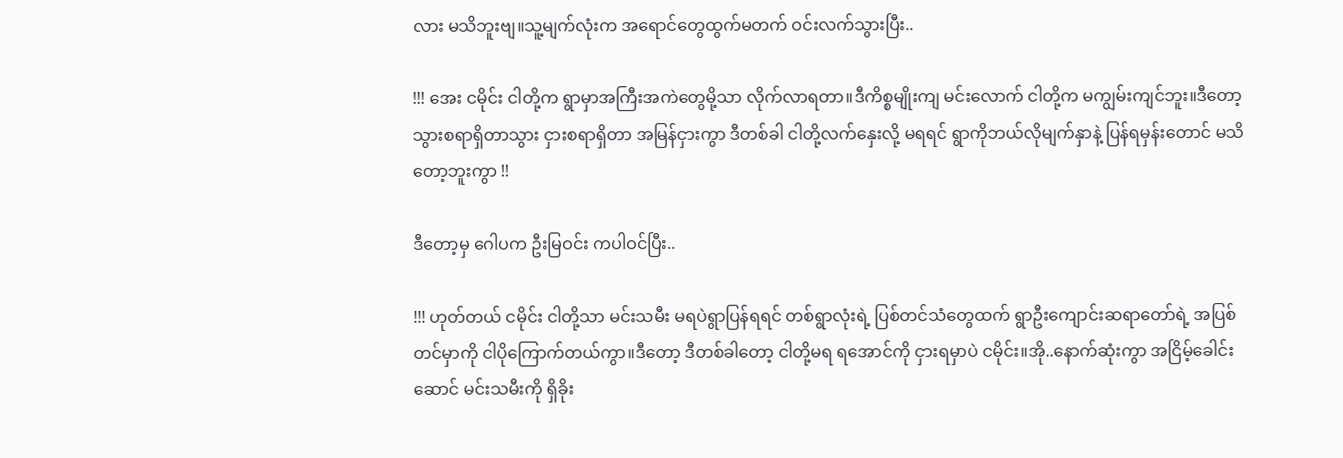လား မသိဘူးဗျ။သူ့မျက်လုံးက အရောင်တွေထွက်မတက် ဝင်းလက်သွားပြီး..

!!! အေး ငမိုင်း ငါတို့က ရွာမှာအကြီးအကဲတွေမို့သာ လိုက်လာရတာ။ဒီကိစ္စမျိုးကျ မင်းလောက် ငါတို့က မကျွမ်းကျင်ဘူး။ဒီတော့ သွားစရာရှိတာသွား ငှားစရာရှိတာ အမြန်ငှားကွာ ဒီတစ်ခါ ငါတို့လက်နှေးလို့ မရရင် ရွာကိုဘယ်လိုမျက်နှာနဲ့ ပြန်ရမှန်းတောင် မသိတော့ဘူးကွာ !!

ဒီတော့မှ ဂေါပက ဦးမြဝင်း ကပါဝင်ပြီး..

!!! ဟုတ်တယ် ငမိုင်း ငါတို့သာ မင်းသမီး မရပဲရွာပြန်ရရင် တစ်ရွာလုံးရဲ့ ပြစ်တင်သံတွေထက် ရွာဦးကျောင်းဆရာတော်ရဲ့ အပြစ်တင်မှာကို ငါပိုကြောက်တယ်ကွာ။ဒီတော့ ဒီတစ်ခါတော့ ငါတို့မရ ရအောင်ကို ငှားရမှာပဲ ငမိုင်း။အို..နောက်ဆုံးကွာ အငြိမ့်ခေါင်းဆောင် မင်းသမီးကို ရှိခိုး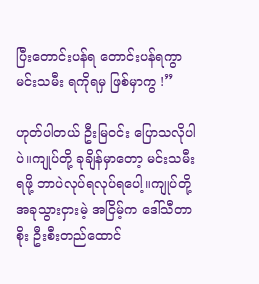ပြီးတောင်းပန်ရ တောင်းပန်ရကွာ မင်းသမီး ရကိုရမှ ဖြစ်မှာကွ !”

ဟုတ်ပါတယ် ဦးမြဝင်း ပြောသလိုပါပဲ။ကျုပ်တို့ ခုချိန်မှာတော့ မင်းသမီးရဖို့ ဘာပဲလုပ်ရလုပ်ရပေါ့။ကျုပ်တို့ အခုသွားငှားမဲ့ အငြိမ့်က ဒေါ်သီတာစိုး ဦးစီးတည်ထောင်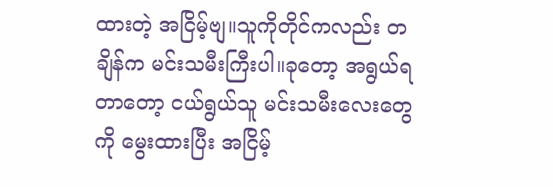ထားတဲ့ အငြိမ့်ဗျ။သူကိုတိုင်ကလည်း တချိန်က မင်းသမီးကြီးပါ။ခုတော့ အရွယ်ရတာတော့ ငယ်ရွယ်သူ မင်းသမီးလေးတွေကို မွေးထားပြီး အငြိမ့်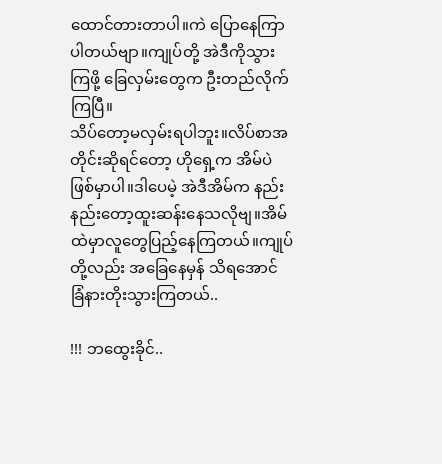ထောင်တားတာပါ။ကဲ ပြောနေကြာပါတယ်ဗျာ။ကျုပ်တို့ အဲဒီကိုသွားကြဖို့ ခြေလှမ်းတွေက ဦးတည်လိုက်ကြပြီ။
သိပ်တော့မလှမ်းရပါဘူး။လိပ်စာအတိုင်းဆိုရင်တော့ ဟိုရှေ့က အိမ်ပဲဖြစ်မှာပါ။ဒါပေမဲ့ အဲဒီအိမ်က နည်းနည်းတော့ထူးဆန်းနေသလိုဗျ။အိမ်ထဲမှာလူတွေပြည့်နေကြတယ်။ကျုပ်တို့လည်း အခြေနေမှန် သိရအောင် ခြံနားတိုးသွားကြတယ်..

!!! ဘထွေးခိုင်..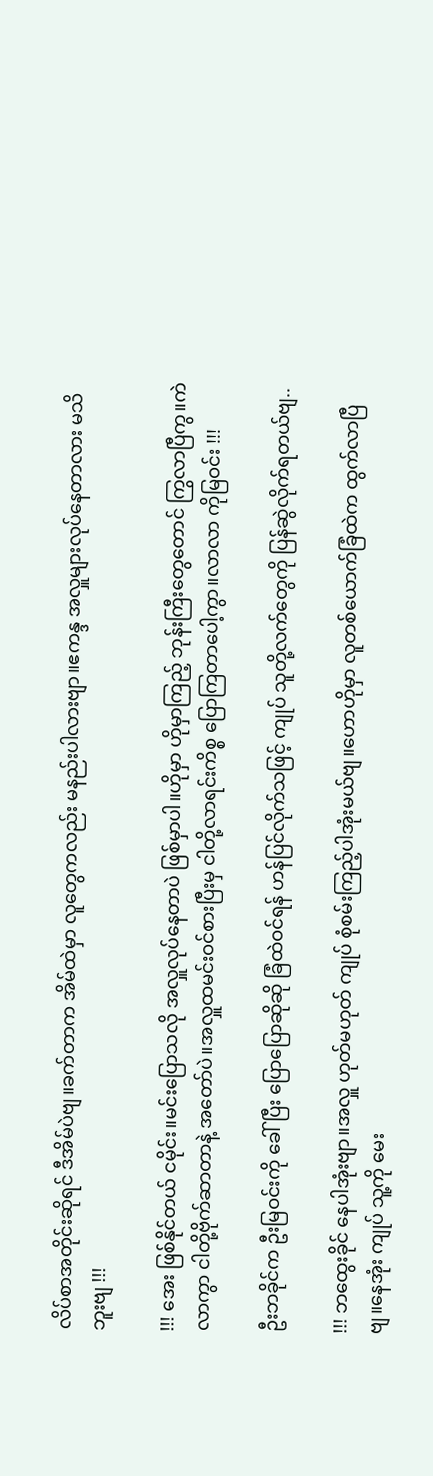လိပ်စာအတိုင်းဆိုရင် ဒီအိမ်ပဲဗျ။ခက်တာက အိမ်ထဲမှာ လူတွေကလည်း မနည်းပါလားဗျာ။ဧကန္ဒ အလှူများလုပ်နေတာလား မသိဘူးဗျ !!!

!!! အေး ဖြစ်နိုင်တယ် ငမိုင်း။မင်းပြောသလို အလှူလုပ်နေတာပဲ ဖြစ်မှာပါ။ဟိုမှာ ဟိုမှာကြည့် ဘုန်းကြီးတွေတောင် ကြွလာပြီကွ။ကဲ လာကွာ ငါတို့ဗိုက်ဆာတာနဲ့ အတော်ပဲ။အလှူထမင်းဝင်စားပြီးမှ ငါတို့လာရင်းကိစ္စ ပြောကြတာပေါ့ကွာ။လာလာ ကိုမြဝင်း !!!

ဦးဘခိုင်က ဦးမြဝင်းကို ခေါ်ပြီး ပြောပြောဆိုဆို ခြံထဲဝင်ရန် ဟန်ပြင်လိုက်သဖြင့် ကျုပ် သူတို့လက်တွေကို ပြန်ဆွဲလိုက်ရတယ်ဗျ..

!!! ဘထွေးခိုင် နေပါအုံးဗျာ။အလှူ ဟုတ်မဟုတ် ကျုပ် စုံစမ်းကြည့်ပါအုံးမယ်ဗျ။ဟောဟိုမှာ လူတစ်ယောက်ခြံထဲက ထွက်လာပြီဗျ။နေအုံး ကျုပ် သူ့ကို မေး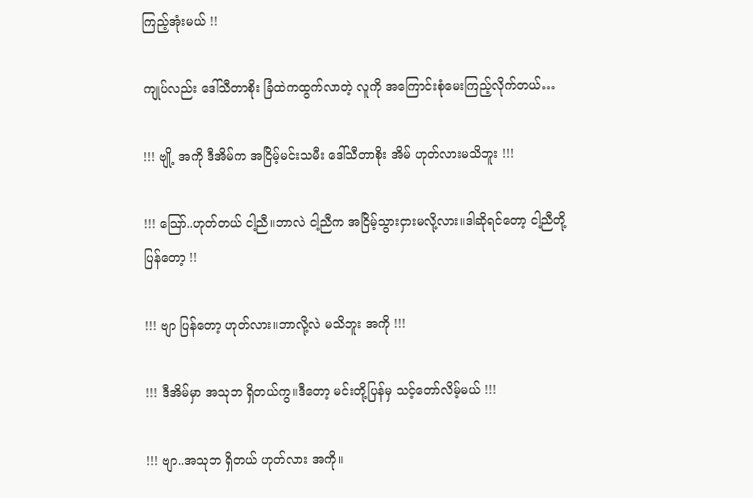ကြည့်အုံးမယ် !!

ကျုပ်လည်း ဒေါ်သီတာစိုး ခြံထဲကထွက်လာတဲ့ လူကို အကြောင်းစုံမေးကြည့်လိုက်တယ်…

!!! ဗျို့ အကို ဒီအိမ်က အငြိမ့်မင်းသမီး ဒေါ်သီတာစိုး အိမ် ဟုတ်လားမသိဘူး !!!

!!! သြော်..ဟုတ်တယ် ငါ့ညီ။ဘာလဲ ငါ့ညီက အငြိမ့်သွားငှားမလို့လား။ဒါဆိုရင်တော့ ငါ့ညီတို့ ပြန်တော့ !!

!!! ဗျာ ပြန်တော့ ဟုတ်လား။ဘာလို့လဲ မသိဘူး အကို !!!

!!! ဒီအိမ်မှာ အသုဘ ရှိတယ်ကွ။ဒီတော့ မင်းတို့ပြန်မှ သင့်တော်လိမ့်မယ် !!!

!!! ဗျာ..အသုဘ ရှိတယ် ဟုတ်လား အကို။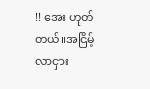!! အေး ဟုတ်တယ်။အငြိမ့်လာငှား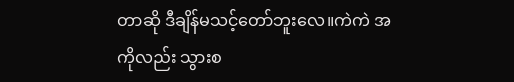တာဆို ဒီချိန်မသင့်တော်ဘူးလေ။ကဲကဲ အကိုလည်း သွားစ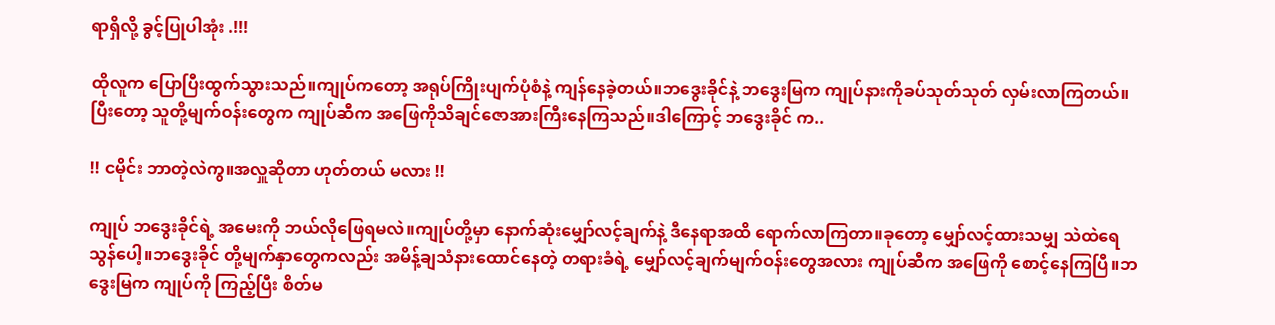ရာရှိလို့ ခွင့်ပြုပါအုံး .!!!

ထိုလူက ပြောပြီးထွက်သွားသည်။ကျုပ်ကတော့ အရုပ်ကြိုးပျက်ပုံစံနဲ့ ကျန်နေခဲ့တယ်။ဘဒွေးခိုင်နဲ့ ဘဒွေးမြက ကျုပ်နားကိုခပ်သုတ်သုတ် လှမ်းလာကြတယ်။ပြီးတော့ သူတို့မျက်ဝန်းတွေက ကျုပ်ဆီက အဖြေကိုသိချင်ဇောအားကြီးနေကြသည်။ဒါကြောင့် ဘဒွေးခိုင် က..

!! ငမိုင်း ဘာတဲ့လဲကွ။အလှူဆိုတာ ဟုတ်တယ် မလား !!

ကျုပ် ဘဒွေးခိုင်ရဲ့ အမေးကို ဘယ်လိုဖြေရမလဲ။ကျုပ်တို့မှာ နောက်ဆုံးမျှော်လင့်ချက်နဲ့ ဒီနေရာအထိ ရောက်လာကြတာ။ခုတော့ မျှော်လင့်ထားသမျှ သဲထဲရေသွန်ပေါ့။ဘဒွေးခိုင် တို့မျက်နှာတွေကလည်း အမိန့်ချသံနားထောင်နေတဲ့ တရားခံရဲ့ မျှော်လင့်ချက်မျက်ဝန်းတွေအလား ကျုပ်ဆီက အဖြေကို စောင့်နေကြပြီ။ဘဒွေးမြက ကျုပ်ကို ကြည့်ပြီး စိတ်မ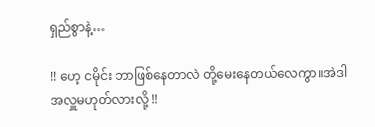ရှည်စွာနဲ့…

!! ဟေ့ ငမိုင်း ဘာဖြစ်နေတာလဲ တို့မေးနေတယ်လေကွာ။အဲဒါ အလှူမဟုတ်လားလို့ !!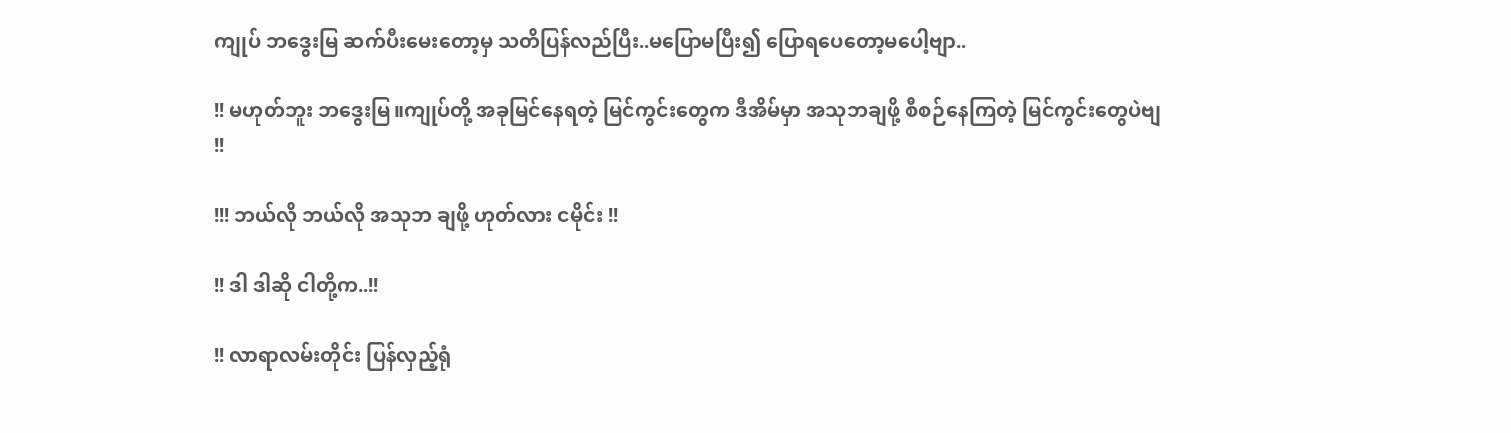ကျုပ် ဘဒွေးမြ ဆက်ပီးမေးတော့မှ သတိပြန်လည်ပြီး..မပြောမပြီး၍ ပြောရပေတော့မပေါ့ဗျာ..

!! မဟုတ်ဘူး ဘဒွေးမြ။ကျုပ်တို့ အခုမြင်နေရတဲ့ မြင်ကွင်းတွေက ဒီအိမ်မှာ အသုဘချဖို့ စီစဉ်နေကြတဲ့ မြင်ကွင်းတွေပဲဗျ !!

!!! ဘယ်လို ဘယ်လို အသုဘ ချဖို့ ဟုတ်လား ငမိုင်း !!

!! ဒါ ဒါဆို ငါတို့က..!!

!! လာရာလမ်းတိုင်း ပြန်လှည့်ရုံ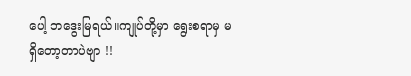ပေါ့ ဘဒွေးမြရယ်။ကျုပ်တို့မှာ ရွေးစရာမှ မရှိတော့တာပဲဗျာ !!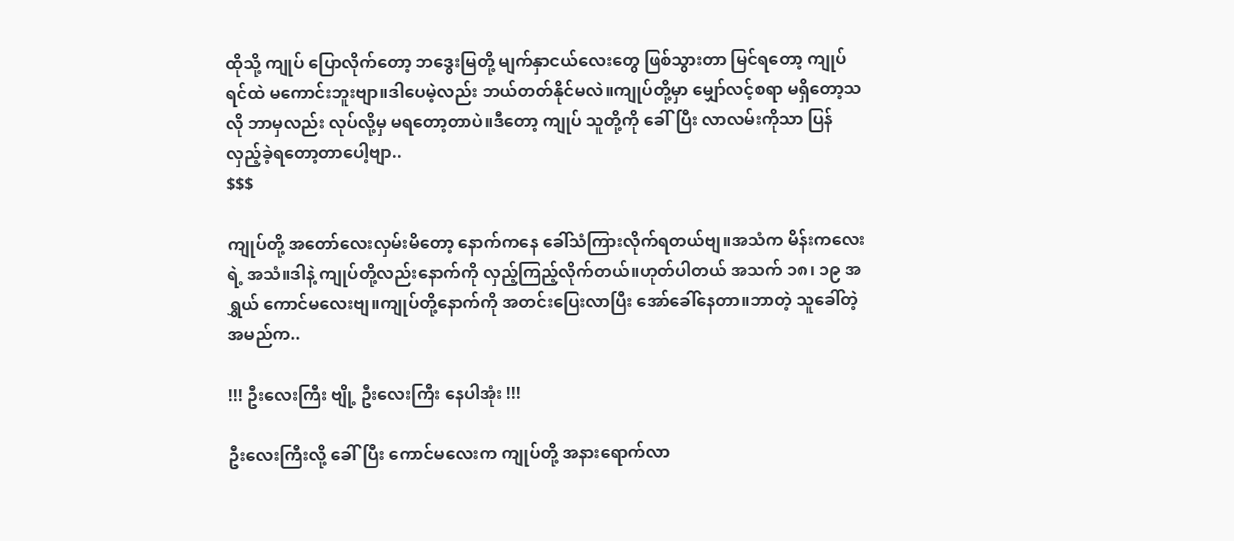ထိုသို့ ကျုပ် ပြောလိုက်တော့ ဘဒွေးမြတို့ မျက်နှာငယ်လေးတွေ ဖြစ်သွားတာ မြင်ရတော့ ကျုပ်ရင်ထဲ မကောင်းဘူးဗျာ။ဒါပေမဲ့လည်း ဘယ်တတ်နိုင်မလဲ။ကျုပ်တို့မှာ မျှော်လင့်စရာ မရှိတော့သလို ဘာမှလည်း လုပ်လို့မှ မရတော့တာပဲ။ဒီတော့ ကျုပ် သူတို့ကို ခေါ်ပြီး လာလမ်းကိုသာ ပြန်လှည့်ခဲ့ရတော့တာပေါ့ဗျာ..
$$$

ကျုပ်တို့ အတော်လေးလှမ်းမိတော့ နောက်ကနေ ခေါ်သံကြားလိုက်ရတယ်ဗျ။အသံက မိန်းကလေးရဲ့ အသံ။ဒါနဲ့ ကျုပ်တို့လည်းနောက်ကို လှည့်ကြည့်လိုက်တယ်။ဟုတ်ပါတယ် အသက် ၁၈၊ ၁၉ အရွှယ် ကောင်မလေးဗျ။ကျုပ်တို့နောက်ကို အတင်းပြေးလာပြီး အော်ခေါ်နေတာ။ဘာတဲ့ သူခေါ်တဲ့ အမည်က..

!!! ဦးလေးကြီး ဗျို့ ဦးလေးကြီး နေပါအုံး !!!

ဦးလေးကြီးလို့ ခေါ်ပြီး ကောင်မလေးက ကျုပ်တို့ အနားရောက်လာ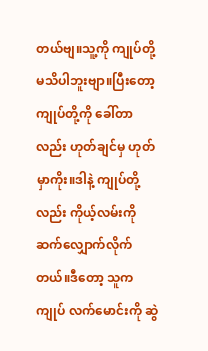တယ်ဗျ။သူ့ကို ကျုပ်တို့ မသိပါဘူးဗျာ။ပြီးတော့ ကျုပ်တို့ကို ခေါ်တာလည်း ဟုတ်ချင်မှ ဟုတ်မှာကိုး။ဒါနဲ့ ကျုပ်တို့လည်း ကိုယ့်လမ်းကို ဆက်လျှောက်လိုက်တယ်။ဒီတော့ သူက ကျုပ် လက်မောင်းကို ဆွဲ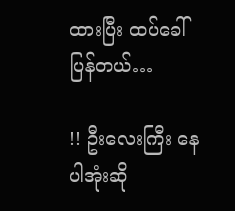ထားပြီး ထပ်ခေါ်ပြန်တယ်…

!! ဦးလေးကြီး နေပါအုံးဆို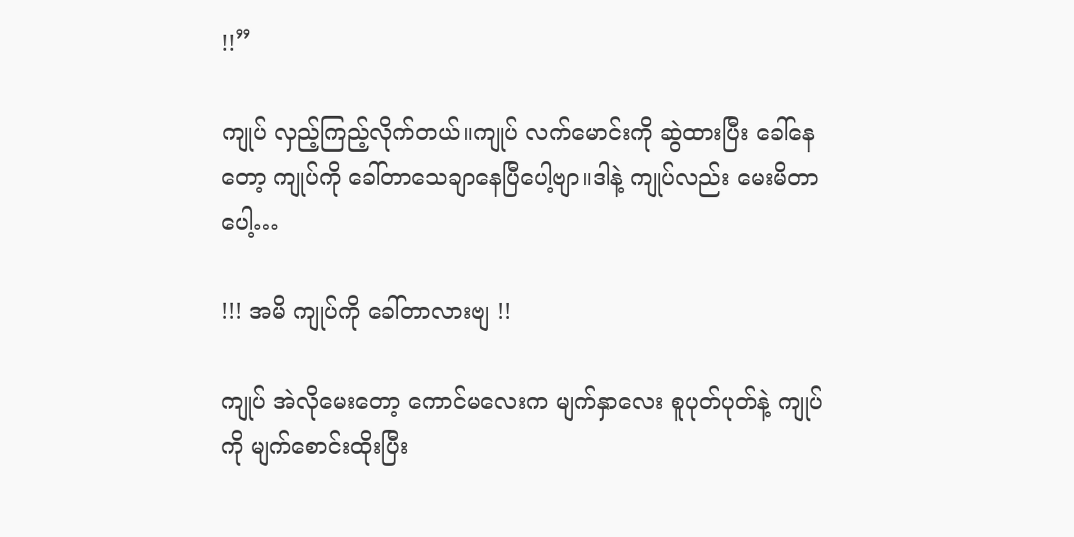!!”

ကျုပ် လှည့်ကြည့်လိုက်တယ်။ကျုပ် လက်မောင်းကို ဆွဲထားပြီး ခေါ်နေတော့ ကျုပ်ကို ခေါ်တာသေချာနေပြီပေါ့ဗျာ။ဒါနဲ့ ကျုပ်လည်း မေးမိတာပေါ့…

!!! အမိ ကျုပ်ကို ခေါ်တာလားဗျ !!

ကျုပ် အဲလိုမေးတော့ ကောင်မလေးက မျက်နှာလေး စူပုတ်ပုတ်နဲ့ ကျုပ်ကို မျက်စောင်းထိုးပြီး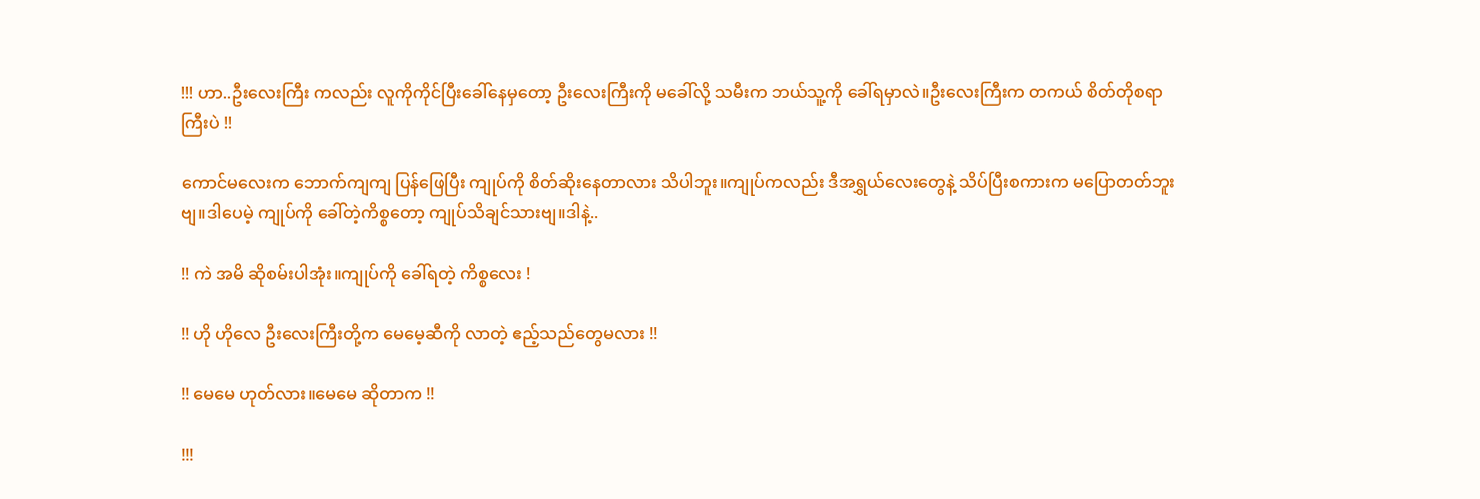!!! ဟာ..ဦးလေးကြီး ကလည်း လူကိုကိုင်ပြီးခေါ်နေမှတော့ ဦးလေးကြီးကို မခေါ်လို့ သမီးက ဘယ်သူ့ကို ခေါ်ရမှာလဲ။ဦးလေးကြီးက တကယ် စိတ်တိုစရာကြီးပဲ !!

ကောင်မလေးက ဘောက်ကျကျ ပြန်ဖြေပြီး ကျုပ်ကို စိတ်ဆိုးနေတာလား သိပါဘူး။ကျုပ်ကလည်း ဒီအရွှယ်လေးတွေနဲ့ သိပ်ပြီးစကားက မပြောတတ်ဘူးဗျ။ဒါပေမဲ့ ကျုပ်ကို ခေါ်တဲ့ကိစ္စတော့ ကျုပ်သိချင်သားဗျ။ဒါနဲ့..

!! ကဲ အမိ ဆိုစမ်းပါအုံး။ကျုပ်ကို ခေါ်ရတဲ့ ကိစ္စလေး !

!! ဟို ဟိုလေ ဦးလေးကြီးတို့က မေမေ့ဆီကို လာတဲ့ ဧည့်သည်တွေမလား !!

!! မေမေ ဟုတ်လား။မေမေ ဆိုတာက !!

!!!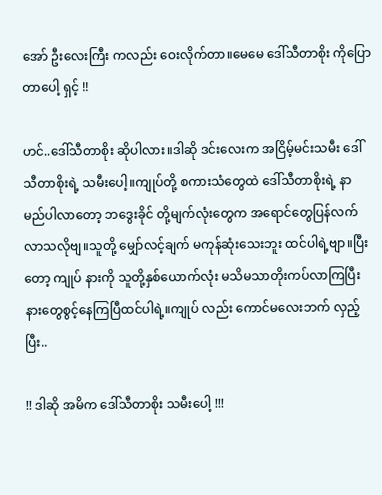အော် ဦးလေးကြီး ကလည်း ဝေးလိုက်တာ။မေမေ ဒေါ်သီတာစိုး ကိုပြောတာပေါ့ ရှင့် !!

ဟင်..ဒေါ်သီတာစိုး ဆိုပါလား။ဒါဆို ဒင်းလေးက အငြိမ့်မင်းသမီး ဒေါ်သီတာစိုးရဲ့ သမီးပေါ့။ကျုပ်တို့ စကားသံတွေထဲ ဒေါ်သီတာစိုးရဲ့ နာမည်ပါလာတော့ ဘဒွေးခိုင် တို့မျက်လုံးတွေက အရောင်တွေပြန်လက်လာသလိုဗျ။သူတို့ မျှော်လင့်ချက် မကုန်ဆုံးသေးဘူး ထင်ပါရဲ့ဗျာ။ပြီးတော့ ကျုပ် နားကို သူတို့နှစ်ယောက်လုံး မသိမသာတိုးကပ်လာကြပြီး နားတွေစွင့်နေကြပြီထင်ပါရဲ့။ကျုပ် လည်း ကောင်မလေးဘက် လှည့်ပြီး..

!! ဒါဆို အမိက ဒေါ်သီတာစိုး သမီးပေါ့ !!!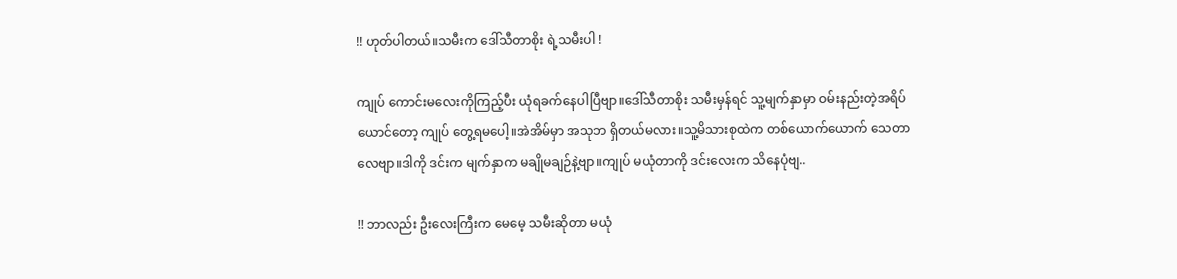!! ဟုတ်ပါတယ်။သမီးက ဒေါ်သီတာစိုး ရဲ့သမီးပါ !

ကျုပ် ကောင်းမလေးကိုကြည့်ပီး ယုံရခက်နေပါပြီဗျာ။ဒေါ်သီတာစိုး သမီးမှန်ရင် သူ့မျက်နှာမှာ ဝမ်းနည်းတဲ့အရိပ်ယောင်တော့ ကျုပ် တွေ့ရမပေါ့။အဲအိမ်မှာ အသုဘ ရှိတယ်မလား။သူ့မိသားစုထဲက တစ်ယောက်ယောက် သေတာလေဗျာ။ဒါကို ဒင်းက မျက်နှာက မချိုမချဉ်နဲ့ဗျာ။ကျုပ် မယုံတာကို ဒင်းလေးက သိနေပုံဗျ..

!! ဘာလည်း ဦးလေးကြီးက မေမေ့ သမီးဆိုတာ မယုံ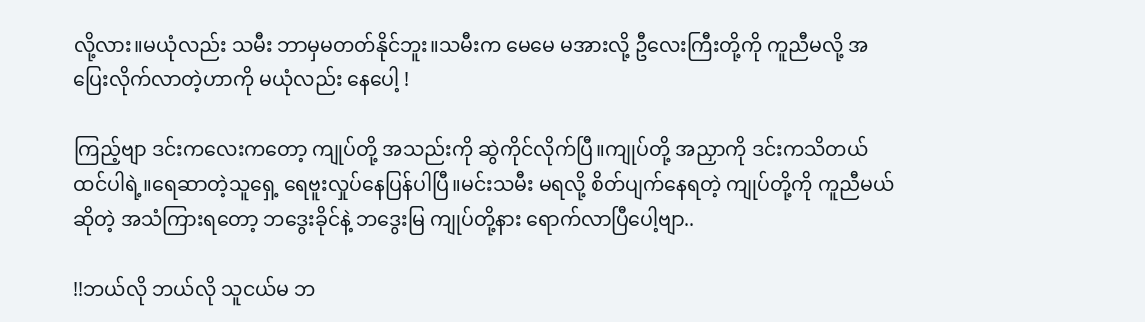လို့လား။မယုံလည်း သမီး ဘာမှမတတ်နိုင်ဘူး။သမီးက မေမေ မအားလို့ ဦလေးကြီးတို့ကို ကူညီမလို့ အပြေးလိုက်လာတဲ့ဟာကို မယုံလည်း နေပေါ့ !

ကြည့်ဗျာ ဒင်းကလေးကတော့ ကျုပ်တို့ အသည်းကို ဆွဲကိုင်လိုက်ပြီ။ကျုပ်တို့ အညှာကို ဒင်းကသိတယ် ထင်ပါရဲ့။ရေဆာတဲ့သူရှေ့ ရေဗူးလှုပ်နေပြန်ပါပြီ။မင်းသမီး မရလို့ စိတ်ပျက်နေရတဲ့ ကျုပ်တို့ကို ကူညီမယ်ဆိုတဲ့ အသံကြားရတော့ ဘဒွေးခိုင်နဲ့ ဘဒွေးမြ ကျုပ်တို့နား ရောက်လာပြီပေါ့ဗျာ..

!!ဘယ်လို ဘယ်လို သူငယ်မ ဘ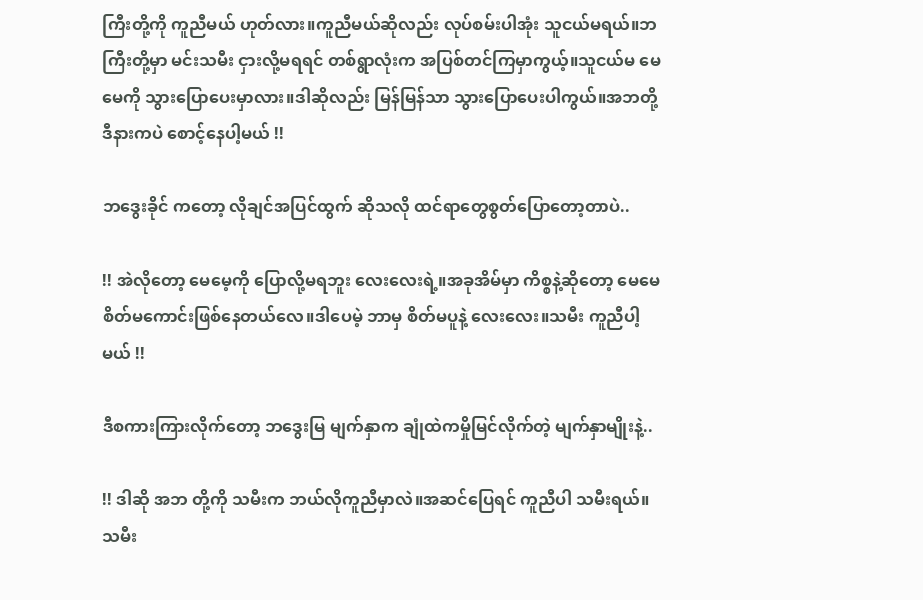ကြီးတို့ကို ကူညီမယ် ဟုတ်လား။ကူညီမယ်ဆိုလည်း လုပ်စမ်းပါအုံး သူငယ်မရယ်။ဘကြီးတို့မှာ မင်းသမီး ငှားလို့မရရင် တစ်ရွာလုံးက အပြစ်တင်ကြမှာကွယ့်။သူငယ်မ မေမေကို သွားပြောပေးမှာလား။ဒါဆိုလည်း မြန်မြန်သာ သွားပြောပေးပါကွယ်။အဘတို့ ဒီနားကပဲ စောင့်နေပါ့မယ် !!

ဘဒွေးခိုင် ကတော့ လိုချင်အပြင်ထွက် ဆိုသလို ထင်ရာတွေစွတ်ပြောတော့တာပဲ..

!! အဲလိုတော့ မေမေ့ကို ပြောလို့မရဘူး လေးလေးရဲ့။အခုအိမ်မှာ ကိစ္စနဲ့ဆိုတော့ မေမေ စိတ်မကောင်းဖြစ်နေတယ်လေ။ဒါပေမဲ့ ဘာမှ စိတ်မပူနဲ့ လေးလေး။သမီး ကူညီပါ့မယ် !!

ဒီစကားကြားလိုက်တော့ ဘဒွေးမြ မျက်နှာက ချုံထဲကမှိုမြင်လိုက်တဲ့ မျက်နှာမျိုးနဲ့..

!! ဒါဆို အဘ တို့ကို သမီးက ဘယ်လိုကူညီမှာလဲ။အဆင်ပြေရင် ကူညီပါ သမီးရယ်။သမီး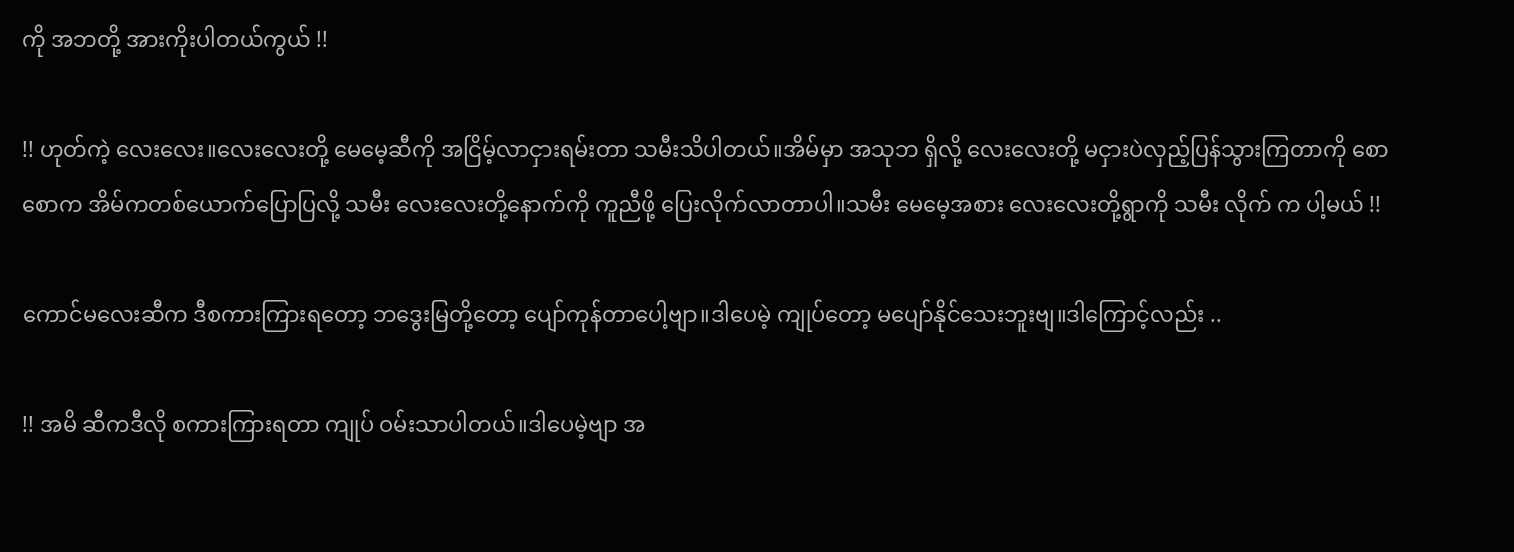ကို အဘတို့ အားကိုးပါတယ်ကွယ် !!

!! ဟုတ်ကဲ့ လေးလေး။လေးလေးတို့ မေမေ့ဆီကို အငြိမ့်လာငှားရမ်းတာ သမီးသိပါတယ်။အိမ်မှာ အသုဘ ရှိလို့ လေးလေးတို့ မငှားပဲလှည့်ပြန်သွားကြတာကို စောစောက အိမ်ကတစ်ယောက်ပြောပြလို့ သမီး လေးလေးတို့နောက်ကို ကူညီဖို့ ပြေးလိုက်လာတာပါ။သမီး မေမေ့အစား လေးလေးတို့ရွာကို သမီး လိုက် က ပါ့မယ် !!

ကောင်မလေးဆီက ဒီစကားကြားရတော့ ဘဒွေးမြတို့တော့ ပျော်ကုန်တာပေါ့ဗျာ။ဒါပေမဲ့ ကျုပ်တော့ မပျော်နိုင်သေးဘူးဗျ။ဒါကြောင့်လည်း ..

!! အမိ ဆီကဒီလို စကားကြားရတာ ကျုပ် ဝမ်းသာပါတယ်။ဒါပေမဲ့ဗျာ အ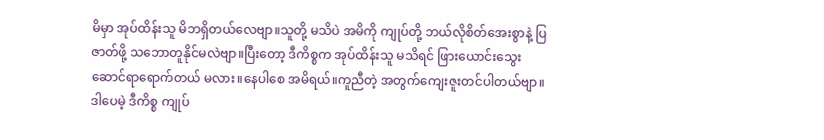မိမှာ အုပ်ထိန်းသူ မိဘရှိတယ်လေဗျာ။သူတို့ မသိပဲ အမိကို ကျုပ်တို့ ဘယ်လိုစိတ်အေးစွာနဲ့ ပြဇာတ်ဖို့ သဘောတူနိုင်မလဲဗျာ။ပြီးတော့ ဒီကိစ္စက အုပ်ထိန်းသူ မသိရင် ဖြားယောင်းသွေးဆောင်ရာရောက်တယ် မလား။နေပါစေ အမိရယ်။ကူညီတဲ့ အတွက်ကျေးဇူးတင်ပါတယ်ဗျာ။ဒါပေမဲ့ ဒီကိစ္စ ကျုပ်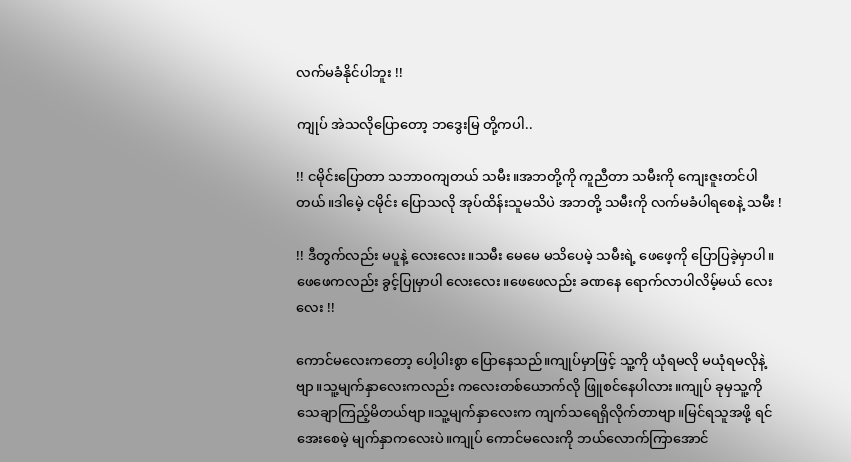လက်မခံနိုင်ပါဘူး !!

ကျုပ် အဲသလိုပြောတော့ ဘဒွေးမြ တို့ကပါ..

!! ငမိုင်းပြောတာ သဘာဝကျတယ် သမီး။အဘတို့ကို ကူညီတာ သမီးကို ကျေးဇူးတင်ပါတယ်။ဒါမေဲ့ ငမိုင်း ပြောသလို အုပ်ထိန်းသူမသိပဲ အဘတို့ သမီးကို လက်မခံပါရစေနဲ့ သမီး !

!! ဒီတွက်လည်း မပူနဲ့ လေးလေး။သမီး မေမေ မသိပေမဲ့ သမီးရဲ့ ဖေဖေ့ကို ပြောပြခဲ့မှာပါ။ဖေဖေကလည်း ခွင့်ပြုမှာပါ လေးလေး။ဖေဖေလည်း ခဏနေ ရောက်လာပါလိမ့်မယ် လေးလေး !!

ကောင်မလေးကတော့ ပေါ့ပါးစွာ ပြောနေသည်။ကျုပ်မှာဖြင့် သူ့ကို ယုံရမလို မယုံရမလိုနဲ့ဗျာ။သူ့မျက်နှာလေးကလည်း ကလေးတစ်ယောက်လို ဖြူစင်နေပါလား။ကျုပ် ခုမှသူ့ကို သေချာကြည့်မိတယ်ဗျာ။သူ့မျက်နှာလေးက ကျက်သရေရှိလိုက်တာဗျာ။မြင်ရသူအဖို့ ရင်အေးစေမဲ့ မျက်နှာကလေးပဲ။ကျုပ် ကောင်မလေးကို ဘယ်လောက်ကြာအောင်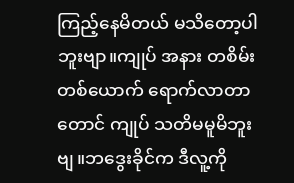ကြည့်နေမိတယ် မသိတော့ပါဘူးဗျာ။ကျုပ် အနား တစိမ်းတစ်ယောက် ရောက်လာတာတောင် ကျုပ် သတိမမူမိဘူးဗျ။ဘဒွေးခိုင်က ဒီလူ့ကို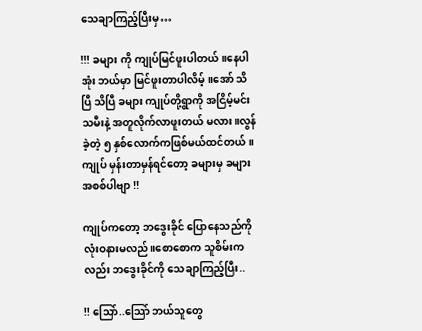သေချာကြည့်ပြီးမှ…

!!! ခများ ကို ကျုပ်မြင်ဖူးပါတယ်။နေပါအုံး ဘယ်မှာ မြင်ဖူးတာပါလိမ့်။အော် သိပြီ သိပြီ ခများ ကျုပ်တို့ရွာကို အငြိမ့်မင်းသမီးနဲ့ အတူလိုက်လာဖူးတယ် မလား။လွန်ခဲ့တဲ့ ၅ နှစ်လောက်ကဖြစ်မယ်ထင်တယ်။ကျုပ် မှန်းတာမှန်ရင်တော့ ခများမှ ခများ အစစ်ပါဗျာ !!

ကျုပ်ကတော့ ဘဒွေးခိုင် ပြောနေသည်ကို လုံးဝနားမလည်။စောစောက သူစိမ်းကလည်း ဘဒွေးခိုင်ကို သေချာကြည့်ပြီး..

!! သြော်..သြော် ဘယ်သူတွေ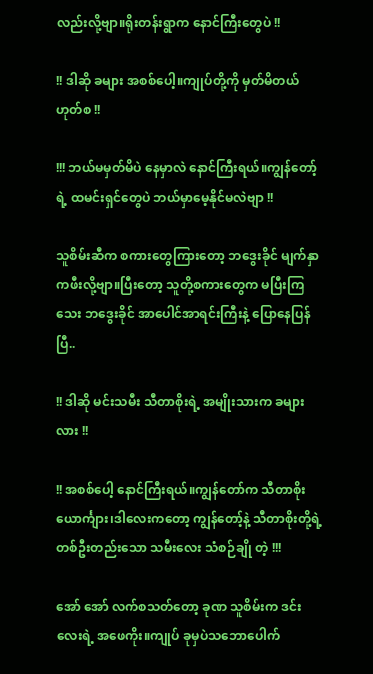လည်းလို့ဗျာ။ရိုးတန်းရွာက နောင်ကြီးတွေပဲ !!

!! ဒါဆို ခများ အစစ်ပေါ့။ကျုပ်တို့ကို မှတ်မိတယ် ဟုတ်စ !!

!!! ဘယ်မမှတ်မိပဲ နေမှာလဲ နောင်ကြီးရယ်။ကျွန်တော့်ရဲ့ ထမင်းရှင်တွေပဲ ဘယ်မှာမေ့နိုင်မလဲဗျာ !!

သူစိမ်းဆီက စကားတွေကြားတော့ ဘဒွေးခိုင် မျက်နှာကဖီးလို့ဗျာ။ပြီးတော့ သူတို့စကားတွေက မပြီးကြသေး ဘဒွေးခိုင် အာပေါင်အာရင်းကြီးနဲ့ ပြောနေပြန်ပြီ..

!! ဒါဆို မင်းသမီး သီတာစိုးရဲ့ အမျိုးသားက ခများလား !!

!! အစစ်ပေါ့ နောင်ကြီးရယ်။ကျွန်တော်က သီတာစိုး ယောင်္ကျား၊ဒါလေးကတော့ ကျွန်တော့်နဲ့ သီတာစိုးတို့ရဲ့ တစ်ဦးတည်းသော သမီးလေး သံစဉ်ချို တဲ့ !!!

အော် အော် လက်စသတ်တော့ ခုဏ သူစိမ်းက ဒင်းလေးရဲ့ အဖေကိုး။ကျုပ် ခုမှပဲသဘောပေါက်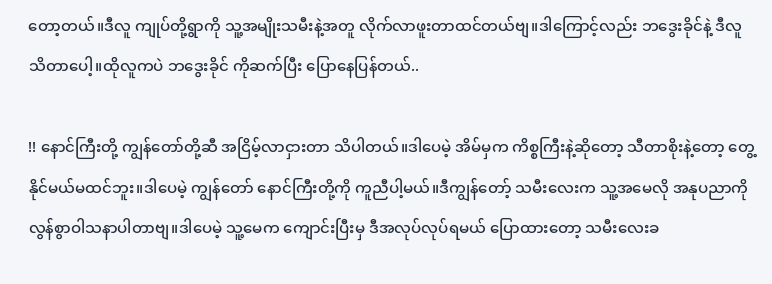တော့တယ်။ဒီလူ ကျုပ်တို့ရွာကို သူ့အမျိုးသမီးနဲ့အတူ လိုက်လာဖူးတာထင်တယ်ဗျ။ဒါကြောင့်လည်း ဘဒွေးခိုင်နဲ့ ဒီလူ သိတာပေါ့။ထိုလူကပဲ ဘဒွေးခိုင် ကိုဆက်ပြီး ပြောနေပြန်တယ်..

!! နောင်ကြီးတို့ ကျွန်တော်တို့ဆီ အငြိမ့်လာငှားတာ သိပါတယ်။ဒါပေမဲ့ အိမ်မှက ကိစ္စကြီးနဲ့ဆိုတော့ သီတာစိုးနဲ့တော့ တွေ့နိုင်မယ်မထင်ဘူး။ဒါပေမဲ့ ကျွန်တော် နောင်ကြီးတို့ကို ကူညီပါ့မယ်။ဒီကျွန်တော့် သမီးလေးက သူ့အမေလို အနုပညာကို လွန်စွာဝါသနာပါတာဗျ။ဒါပေမဲ့ သူ့မေက ကျောင်းပြီးမှ ဒီအလုပ်လုပ်ရမယ် ပြောထားတော့ သမီးလေးခ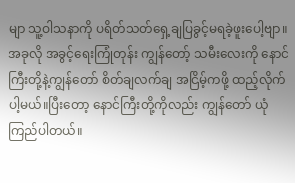မျာ သူ့ဝါသနာကို ပရိတ်သတ်ရှေ့ချပြခွင့်မရခဲ့ဖူးပေါ့ဗျာ။အခုလို အခွင့်ရေးကြုံတုန်း ကျွန်တော့် သမီးလေးကို နောင်ကြီးတို့နဲ့ကျွန်တော် စိတ်ချလက်ချ အငြိမ့်ကဖို့ ထည့်လိုက်ပါ့မယ်။ပြီးတော့ နောင်ကြီးတို့ကိုလည်း ကျွန်တော် ယုံကြည်ပါတယ်။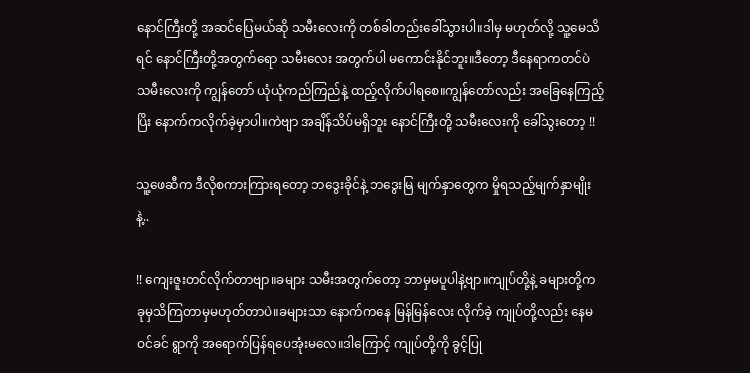နောင်ကြီးတို့ အဆင်ပြေမယ်ဆို သမီးလေးကို တစ်ခါတည်းခေါ်သွားပါ။ဒါမှ မဟုတ်လို့ သူ့မေသိရင် နောင်ကြီးတို့အတွက်ရော သမီးလေး အတွက်ပါ မကောင်းနိုင်ဘူး။ဒီတော့ ဒီနေရာကတင်ပဲ သမီးလေးကို ကျွန်တော် ယုံယုံကည်ကြည်နဲ့ ထည့်လိုက်ပါရစေ။ကျွန်တော်လည်း အခြေနေကြည့်ပြိး နောက်ကလိုက်ခဲ့မှာပါ။ကဲဗျာ အချိန်သိပ်မရှိဘူး နောင်ကြီးတို့ သမီးလေးကို ခေါ်သွးတော့ !!

သူ့ဖေဆီက ဒီလိုစကားကြားရတော့ ဘဒွေးခိုင်နဲ့ ဘဒွေးမြ မျက်နှာတွေက မှိုရသည့်မျက်နှာမျိုးနဲ့..

!! ကျေးဇူးတင်လိုက်တာဗျာ။ခများ သမီးအတွက်တော့ ဘာမှမပူပါနဲ့ဗျာ။ကျုပ်တို့နဲ့ ခများတို့က ခုမှသိကြတာမှမဟုတ်တာပဲ။ခများသာ နောက်ကနေ မြန်မြန်လေး လိုက်ခဲ့ ကျုပ်တို့လည်း နေမဝင်ခင် ရွာကို အရောက်ပြန်ရပေအုံးမလေ။ဒါကြောင့် ကျုပ်တို့ကို ခွင့်ပြု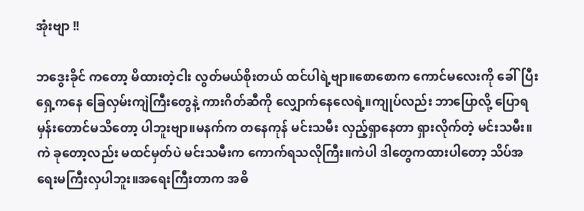အုံးဗျာ !!

ဘဒွေးခိုင် ကတော့ မိထားတဲ့ငါး လွတ်မယ်စိုးတယ် ထင်ပါရဲ့ဗျာ။စောစောက ကောင်မလေးကို ခေါ်ပြီးရှေ့ကနေ ခြေလှမ်းကျဲကြီးတွေနဲ့ ကားဂိတ်ဆီကို လျှောက်နေလေရဲ့။ကျုပ်လည်း ဘာပြောလို့ ပြောရမှန်းတောင်မသိတော့ ပါဘူးဗျာ။မနက်က တနေကုန် မင်းသမီး လှည့်ရှာနေတာ ရှားလိုက်တဲ့ မင်းသမီး။ကဲ ခုတော့လည်း မထင်မှတ်ပဲ မင်းသမီးက ကောက်ရသလိုကြီး။ကဲပါ ဒါတွေကထားပါတော့ သိပ်အရေးမကြီးလှပါဘူး။အရေးကြီးတာက အဓိ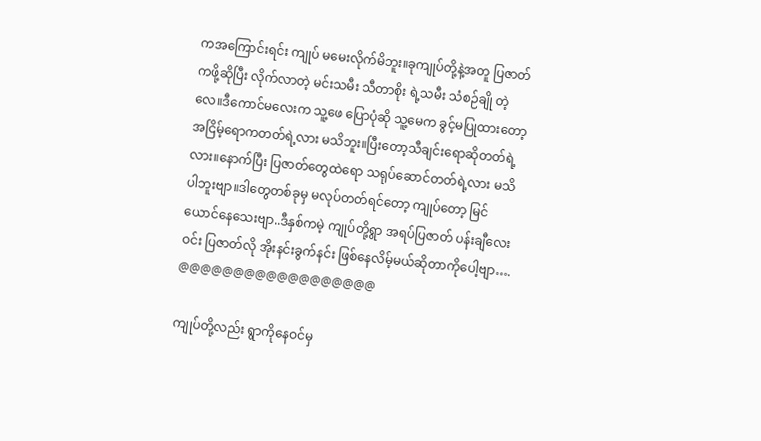ကအကြောင်းရင်း ကျုပ် မမေးလိုက်မိဘူး။ခုကျုပ်တို့နဲ့အတူ ပြဇာတ်ကဖို့ဆိုပြီး လိုက်လာတဲ့ မင်းသမီး သီတာစိုး ရဲ့သမီး သံစဉ်ချို တဲ့လေ။ဒီကောင်မလေးက သူ့ဖေ ပြောပုံဆို သူ့မေက ခွင့်မပြုထားတော့ အငြိမ့်ရောကတတ်ရဲ့လား မသိဘူး။ပြီးတော့သီချင်းရောဆိုတတ်ရဲ့လား။နောက်ပြီး ပြဇာတ်တွေထဲရော သရုပ်ဆောင်တတ်ရဲ့လား မသိပါဘူးဗျာ။ဒါတွေတစ်ခုမှ မလုပ်တတ်ရင်တော့ ကျုပ်တော့ မြင်ယောင်နေသေးဗျာ..ဒီနှစ်ကမဲ့ ကျုပ်တို့ရွာ အရပ်ပြဇာတ် ပန်းချီလေးဝင်း ပြဇာတ်လို အိုးနင်းခွက်နင်း ဖြစ်နေလိမ့်မယ်ဆိုတာကိုပေါ့ဗျာ….
@@@@@@@@@@@@@@@@@@

ကျုပ်တို့လည်း ရွာကိုနေဝင်မှ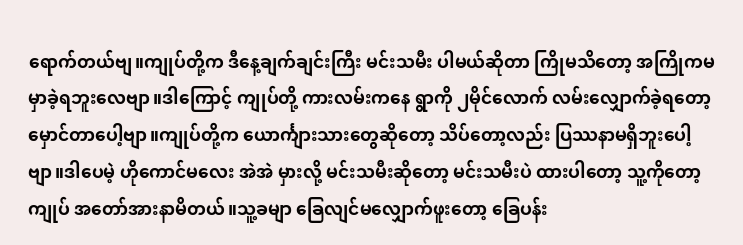ရောက်တယ်ဗျ။ကျုပ်တို့က ဒီနေ့ချက်ချင်းကြီး မင်းသမီး ပါမယ်ဆိုတာ ကြိုမသိတော့ အကြိုကမမှာခဲ့ရဘူးလေဗျာ။ဒါကြောင့် ကျုပ်တို့ ကားလမ်းကနေ ရွာကို ၂မိုင်လောက် လမ်းလျှောက်ခဲ့ရတော့ မှောင်တာပေါ့ဗျာ။ကျုပ်တို့က ယောင်္ကျားသားတွေဆိုတော့ သိပ်တော့လည်း ပြဿနာမရှိဘူးပေါ့ဗျာ။ဒါပေမဲ့ ဟိုကောင်မလေး အဲအဲ မှားလို့ မင်းသမီးဆိုတော့ မင်းသမီးပဲ ထားပါတော့ သူ့ကိုတော့ ကျုပ် အတော်အားနာမိတယ်။သူ့ခမျာ ခြေလျင်မလျှောက်ဖူးတော့ ခြေပန်း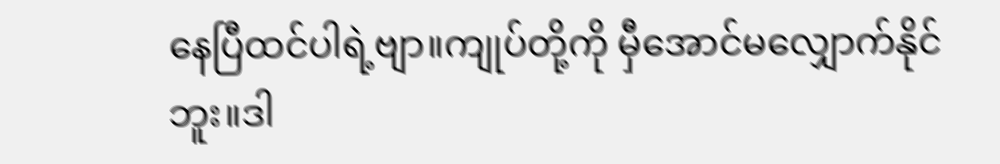နေပြီထင်ပါရဲ့ဗျာ။ကျုပ်တို့ကို မှီအောင်မလျှောက်နိုင်ဘူး။ဒါ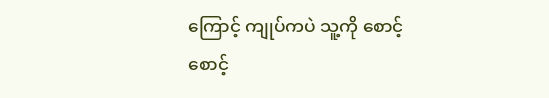ကြောင့် ကျုပ်ကပဲ သူ့ကို စောင့်စောင့်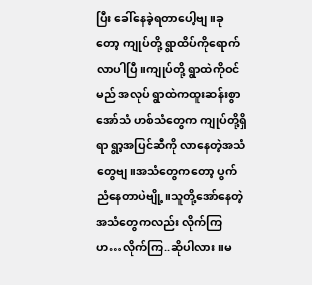ပြီး ခေါ်နေခဲ့ရတာပေါ့ဗျ။ခုတော့ ကျုပ်တို့ ရွာထိပ်ကိုရောက်လာပါပြီ။ကျုပ်တို့ ရွာထဲကိုဝင်မည် အလုပ် ရွာထဲကထူးဆန်းစွာ အော်သံ ဟစ်သံတွေက ကျုပ်တို့ရှိရာ ရွာ့အပြင်ဆီကို လာနေတဲ့အသံတွေဗျ။အသံတွေကတော့ ပွက်ညံနေတာပဲဗျို့။သူတို့အော်နေတဲ့ အသံတွေကလည်း လိုက်ကြဟ…လိုက်ကြ..ဆိုပါလား။မ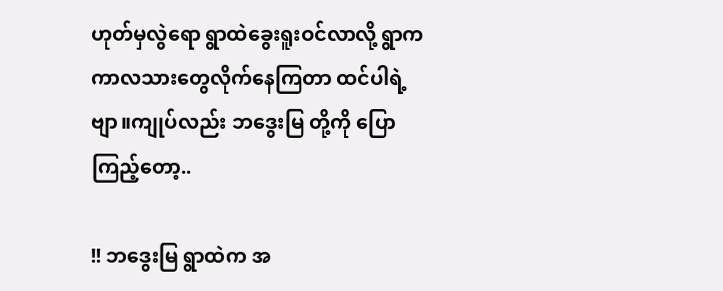ဟုတ်မှလွဲရော ရွာထဲခွေးရူးဝင်လာလို့ ရွာက ကာလသားတွေလိုက်နေကြတာ ထင်ပါရဲ့ဗျာ။ကျုပ်လည်း ဘဒွေးမြ တို့ကို ပြောကြည့်တော့..

!! ဘဒွေးမြ ရွာထဲက အ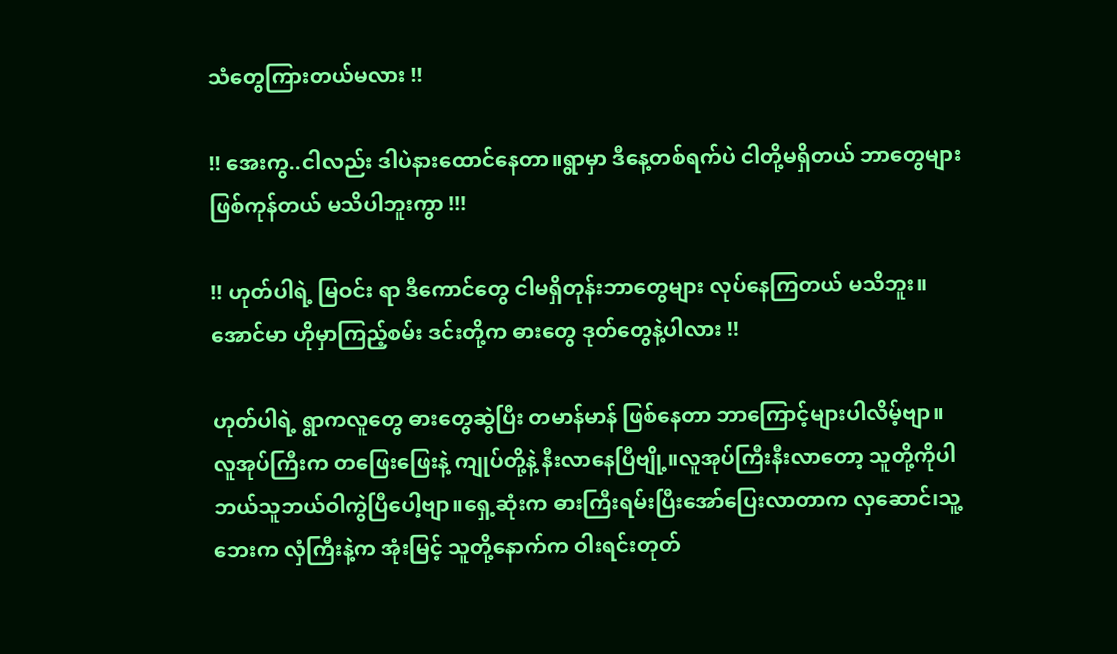သံတွေကြားတယ်မလား !!

!! အေးကွ..ငါလည်း ဒါပဲနားထောင်နေတာ။ရွာမှာ ဒီနေ့တစ်ရက်ပဲ ငါတို့မရှိတယ် ဘာတွေများဖြစ်ကုန်တယ် မသိပါဘူးကွာ !!!

!! ဟုတ်ပါရဲ့ မြဝင်း ရာ ဒီကောင်တွေ ငါမရှိတုန်းဘာတွေများ လုပ်နေကြတယ် မသိဘူး။အောင်မာ ဟိုမှာကြည့်စမ်း ဒင်းတို့က ဓားတွေ ဒုတ်တွေနဲ့ပါလား !!

ဟုတ်ပါရဲ့ ရွာကလူတွေ ဓားတွေဆွဲပြီး တမာန်မာန် ဖြစ်နေတာ ဘာကြောင့်များပါလိမ့်ဗျာ။လူအုပ်ကြီးက တဖြေးဖြေးနဲ့ ကျုပ်တို့နဲ့ နီးလာနေပြီဗျို့။လူအုပ်ကြီးနီးလာတော့ သူတို့ကိုပါဘယ်သူဘယ်ဝါကွဲပြီပေါ့ဗျာ။ရှေ့ဆုံးက ဓားကြီးရမ်းပြီးအော်ပြေးလာတာက လှဆောင်၊သူ့ဘေးက လှံကြီးနဲ့က အုံးမြင့် သူတို့နောက်က ဝါးရင်းတုတ်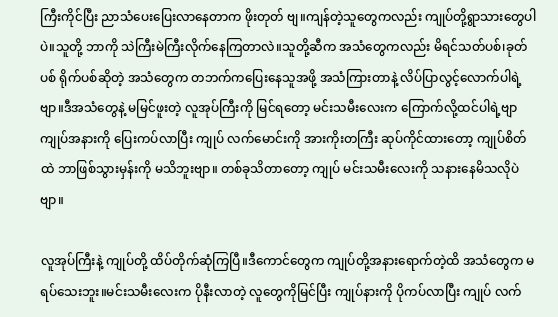ကြီးကိုင်ပြီး ညာသံပေးပြေးလာနေတာက ဖိုးတုတ် ဗျ။ကျန်တဲ့သူတွေကလည်း ကျုပ်တို့ရွာသားတွေပါပဲ။သူတို့ ဘာကို သဲကြီးမဲကြီးလိုက်နေကြတာလဲ။သူတို့ဆီက အသံတွေကလည်း မိရင်သတ်ပစ်၊ခုတ်ပစ် ရိုက်ပစ်ဆိုတဲ့ အသံတွေက တဘက်ကပြေးနေသူအဖို့ အသံကြားတာနဲ့ လိပ်ပြာလွင့်လောက်ပါရဲ့ဗျာ။ဒီအသံတွေနဲ့ မမြင်ဖူးတဲ့ လူအုပ်ကြီးကို မြင်ရတော့ မင်းသမီးလေးက ကြောက်လို့ထင်ပါရဲ့ဗျာ ကျုပ်အနားကို ပြေးကပ်လာပြီး ကျုပ် လက်မောင်းကို အားကိုးတကြီး ဆုပ်ကိုင်ထားတော့ ကျုပ်စိတ်ထဲ ဘာဖြစ်သွားမှန်းကို မသိဘူးဗျာ။ တစ်ခုသိတာတော့ ကျုပ် မင်းသမီးလေးကို သနားနေမိသလိုပဲဗျာ။

လူအုပ်ကြီးနဲ့ ကျုပ်တို့ ထိပ်တိုက်ဆုံကြပြီ။ဒီကောင်တွေက ကျုပ်တို့အနားရောက်တဲ့ထိ အသံတွေက မရပ်သေးဘူး။မင်းသမီးလေးက ပိုနီးလာတဲ့ လူတွေကိုမြင်ပြီး ကျုပ်နားကို ပိုကပ်လာပြီး ကျုပ် လက်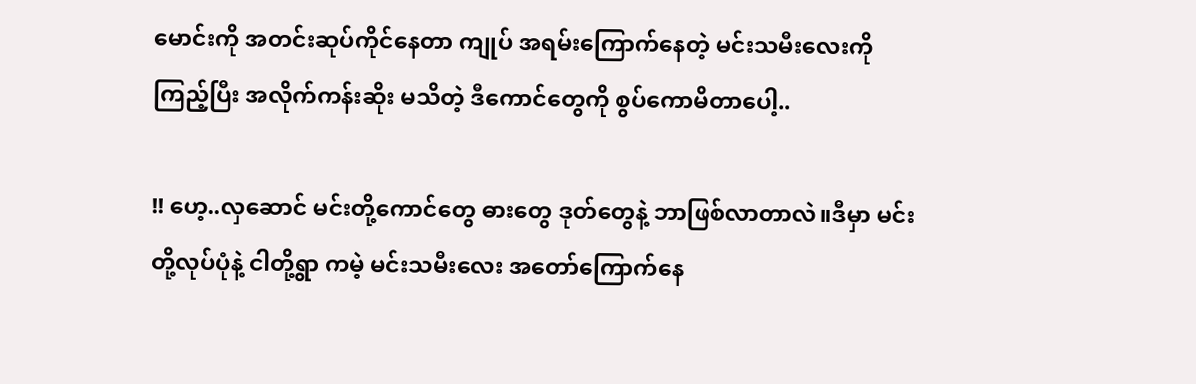မောင်းကို အတင်းဆုပ်ကိုင်နေတာ ကျုပ် အရမ်းကြောက်နေတဲ့ မင်းသမီးလေးကို ကြည့်ပြီး အလိုက်ကန်းဆိုး မသိတဲ့ ဒီကောင်တွေကို စွပ်ကောမိတာပေါ့..

!! ဟေ့..လှဆောင် မင်းတို့ကောင်တွေ ဓားတွေ ဒုတ်တွေနဲ့ ဘာဖြစ်လာတာလဲ။ဒီမှာ မင်းတို့လုပ်ပုံနဲ့ ငါတို့ရွာ ကမဲ့ မင်းသမီးလေး အတော်ကြောက်နေ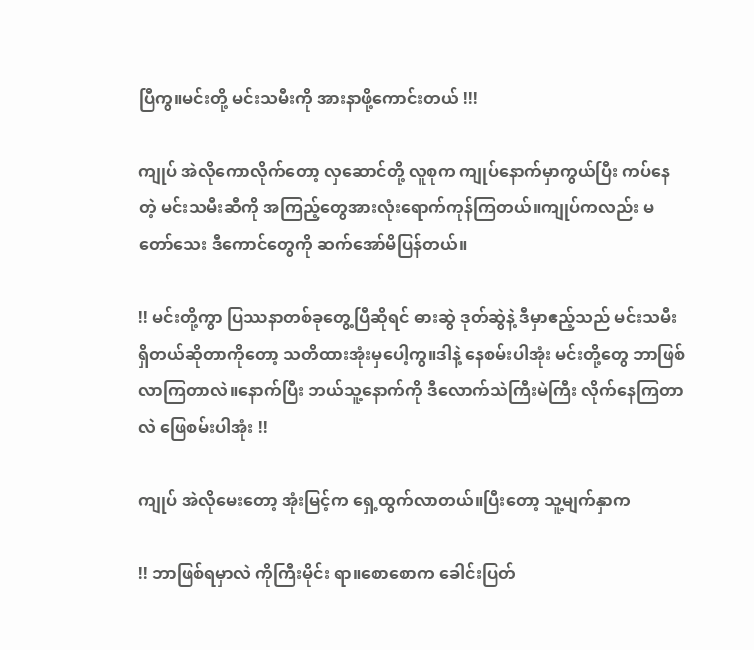ပြီကွ။မင်းတို့ မင်းသမီးကို အားနာဖို့ကောင်းတယ် !!!

ကျုပ် အဲလိုကောလိုက်တော့ လှဆောင်တို့ လူစုက ကျုပ်နောက်မှာကွယ်ပြီး ကပ်နေတဲ့ မင်းသမီးဆီကို အကြည့်တွေအားလုံးရောက်ကုန်ကြတယ်။ကျုပ်ကလည်း မတော်သေး ဒီကောင်တွေကို ဆက်အော်မိပြန်တယ်။

!! မင်းတို့ကွာ ပြဿနာတစ်ခုတွေ့ပြီဆိုရင် ဓားဆွဲ ဒုတ်ဆွဲနဲ့ ဒီမှာဧည့်သည် မင်းသမီး ရှိတယ်ဆိုတာကိုတော့ သတိထားအုံးမှပေါ့ကွ။ဒါနဲ့ နေစမ်းပါအုံး မင်းတို့တွေ ဘာဖြစ်လာကြတာလဲ။နောက်ပြီး ဘယ်သူ့နောက်ကို ဒီလောက်သဲကြီးမဲကြီး လိုက်နေကြတာလဲ ဖြေစမ်းပါအုံး !!

ကျုပ် အဲလိုမေးတော့ အုံးမြင့်က ရှေ့ထွက်လာတယ်။ပြီးတော့ သူ့မျက်နှာက

!! ဘာဖြစ်ရမှာလဲ ကိုကြီးမိုင်း ရာ။စောစောက ခေါင်းပြတ်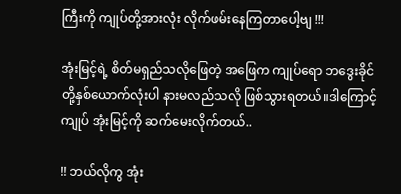ကြီးကို ကျုပ်တို့အားလုံး လိုက်ဖမ်းနေကြတာပေါ့ဗျ !!!

အုံးမြင့်ရဲ့ စိတ်မရှည်သလိုဖြေတဲ့ အဖြေက ကျုပ်ရော ဘဒွေးခိုင် တို့နှစ်ယောက်လုံးပါ နားမလည်သလို ဖြစ်သွားရတယ်။ဒါကြောင့် ကျုပ် အုံးမြင့်ကို ဆက်မေးလိုက်တယ်..

!! ဘယ်လိုကွ အုံး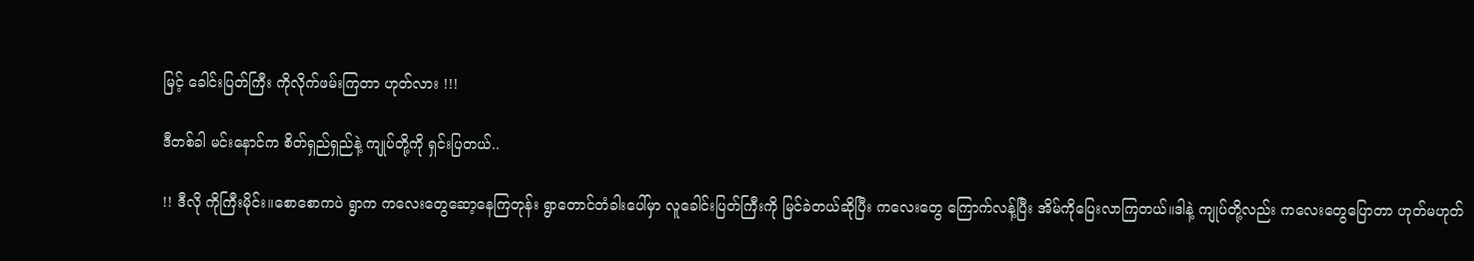မြင့် ခေါင်းပြတ်ကြီး ကိုလိုက်ဖမ်းကြတာ ဟုတ်လား !!!

ဒီတစ်ခါ မင်းနောင်က စိတ်ရှည်ရှည်နဲ့ ကျုပ်တို့ကို ရှင်းပြတယ်..

!! ဒီလို ကိုကြီးမိုင်း။စောစောကပဲ ရွာက ကလေးတွေဆော့နေကြတုန်း ရွာတောင်တံခါးပေါ်မှာ လူခေါင်းပြတ်ကြီးကို မြင်ခဲတယ်ဆိုပြီး ကလေးတွေ ကြောက်လန့်ပြီး အိမ်ကိုပြေးလာကြတယ်။ဒါနဲ့ ကျုပ်တို့လည်း ကလေးတွေပြောတာ ဟုတ်မဟုတ်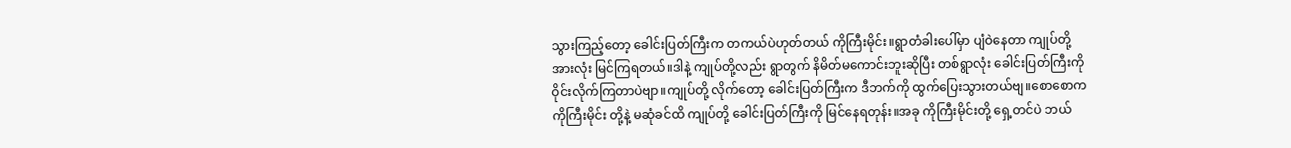သွားကြည့်တော့ ခေါင်းပြတ်ကြီးက တကယ်ပဲဟုတ်တယ် ကိုကြီးမိုင်း။ရွာတံခါးပေါ်မှာ ပျံဝဲနေတာ ကျုပ်တို့အားလုံး မြင်ကြရတယ်။ဒါနဲ့ ကျုပ်တို့လည်း ရွာတွက် နိမိတ်မကောင်းဘူးဆိုပြီး တစ်ရွာလုံး ခေါင်းပြတ်ကြီးကို ဝိုင်းလိုက်ကြတာပဲဗျာ။ကျုပ်တို့ လိုက်တော့ ခေါင်းပြတ်ကြီးက ဒီဘက်ကို ထွက်ပြေးသွားတယ်ဗျ။စောစောက ကိုကြီးမိုင်း တို့နဲ့ မဆုံခင်ထိ ကျုပ်တို့ ခေါင်းပြတ်ကြီးကို မြင်နေရတုန်း။အခု ကိုကြီးမိုင်းတို့ ရှေ့တင်ပဲ ဘယ်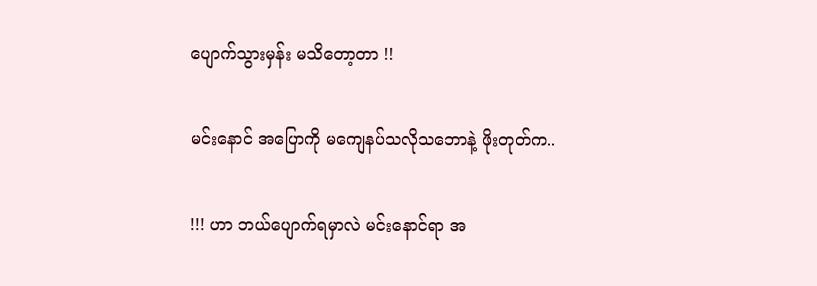ပျောက်သွားမှန်း မသိတော့တာ !!

မင်းနောင် အပြောကို မကျေနပ်သလိုသဘောနဲ့ ဖိုးတုတ်က..

!!! ဟာ ဘယ်ပျောက်ရမှာလဲ မင်းနောင်ရာ အ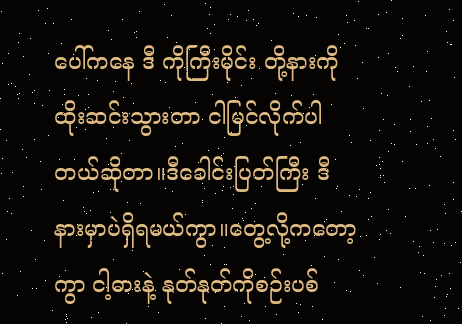ပေါ်ကနေ ဒီ ကိုကြီးမိုင်း တို့နားကို ထိုးဆင်းသွားတာ ငါမြင်လိုက်ပါတယ်ဆိုတာ။ဒီခေါင်းပြတ်ကြီး ဒီနားမှာပဲရှိရမယ်ကွာ။တွေ့လို့ကတော့ကွာ ငါ့ဓားနဲ့ နုတ်နုတ်ကိုစဉ်းပစ်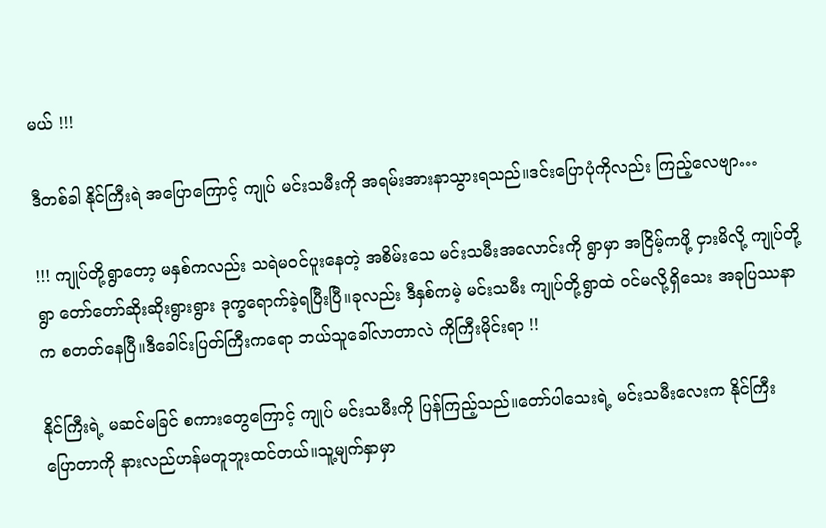မယ် !!!

ဒီတစ်ခါ နိုင်ကြီးရဲ အပြောကြောင့် ကျုပ် မင်းသမီးကို အရမ်းအားနာသွားရသည်။ဒင်းပြောပုံကိုလည်း ကြည့်လေဗျာ…

!!! ကျုပ်တို့ရွာတော့ မနှစ်ကလည်း သရဲမဝင်ပူးနေတဲ့ အစိမ်းသေ မင်းသမီးအလောင်းကို ရွာမှာ အငြိမ့်ကဖို့ ငှားမိလို့ ကျုပ်တို့ရွာ တော်တော်ဆိုးဆိုးရွားရွား ဒုက္ခရောက်ခဲ့ရပြီးပြီ။ခုလည်း ဒီနှစ်ကမဲ့ မင်းသမီး ကျုပ်တို့ရွာထဲ ဝင်မလို့ရှိသေး အခုပြဿနာက စတတ်နေပြီ။ဒီခေါင်းပြတ်ကြီးကရော ဘယ်သူခေါ်လာတာလဲ ကိုကြီးမိုင်းရာ !!

နိုင်ကြီးရဲ့ မဆင်မခြင် စကားတွေကြောင့် ကျုပ် မင်းသမီးကို ပြန်ကြည့်သည်။တော်ပါသေးရဲ့ မင်းသမီးလေးက နိုင်ကြီး ပြောတာကို နားလည်ဟန်မတူဘူးထင်တယ်။သူ့မျက်နှာမှာ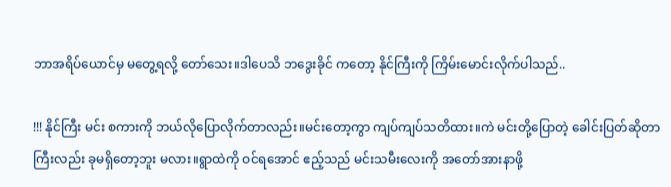ဘာအရိပ်ယောင်မှ မတွေ့ရလို့ တော်သေး။ဒါပေသိ ဘဒွေးခိုင် ကတော့ နိုင်ကြီးကို ကြိမ်းမောင်းလိုက်ပါသည်..

!!! နိုင်ကြီး မင်း စကားကို ဘယ်လိုပြောလိုက်တာလည်း။မင်းတော့ကွာ ကျပ်ကျပ်သတိထား။ကဲ မင်းတို့ပြောတဲ့ ခေါင်းပြတ်ဆိုတာကြီးလည်း ခုမရှိတော့ဘူး မလား။ရွာထဲကို ဝင်ရအောင် ဧည့်သည် မင်းသမီးလေးကို အတော်အားနာဖို့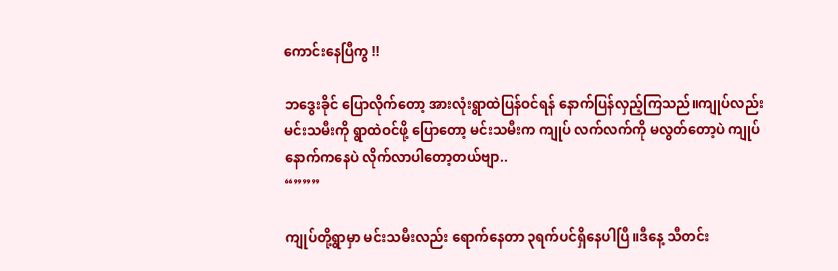ကောင်းနေပြီကွ !!

ဘဒွေးခိုင် ပြောလိုက်တော့ အားလုံးရွာထဲပြန်ဝင်ရန် နောက်ပြန်လှည့်ကြသည်။ကျုပ်လည်း မင်းသမီးကို ရွာထဲဝင်ဖို့ ပြောတော့ မင်းသမီးက ကျုပ် လက်လက်ကို မလွတ်တော့ပဲ ကျုပ်နောက်ကနေပဲ လိုက်လာပါတော့တယ်ဗျာ..
“”””

ကျုပ်တို့ရွာမှာ မင်းသမီးလည်း ရောက်နေတာ ၃ရက်ပင်ရှိနေပါပြီ။ဒီနေ့ သီတင်း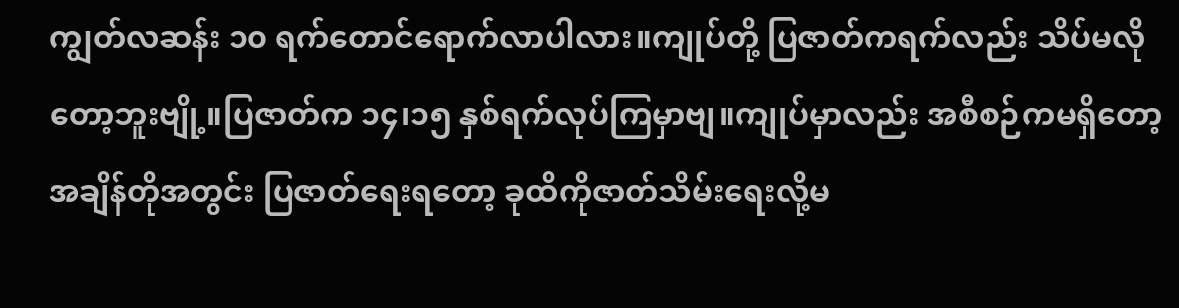ကျွတ်လဆန်း ၁၀ ရက်တောင်ရောက်လာပါလား။ကျုပ်တို့ ပြဇာတ်ကရက်လည်း သိပ်မလိုတော့ဘူးဗျို့။ပြဇာတ်က ၁၄၊၁၅ နှစ်ရက်လုပ်ကြမှာဗျ။ကျုပ်မှာလည်း အစီစဉ်ကမရှိတော့ အချိန်တိုအတွင်း ပြဇာတ်ရေးရတော့ ခုထိကိုဇာတ်သိမ်းရေးလို့မ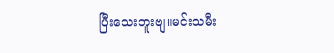ပြီးသေးဘူးဗျ။မင်းသမီး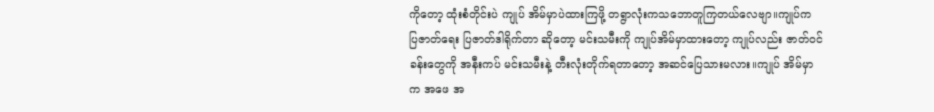ကိုတော့ ထုံးစံတိုင်းပဲ ကျုပ် အိမ်မှာပဲထားကြဖို့ တရွာလုံးကသဘောတူကြတယ်လေဗျာ။ကျုပ်က ပြဇာတ်ရေး ပြဇာတ်ဒါရိုက်တာ ဆိုတော့ မင်းသမီးကို ကျုပ်အိမ်မှာထားတော့ ကျုပ်လည်း ဇာတ်ဝင်ခန်းတွေကို အနီးကပ် မင်းသမီးနဲ့ တီးလုံးတိုက်ရတာတော့ အဆင်ပြေသားမလား။ကျုပ် အိမ်မှာက အဖေ အ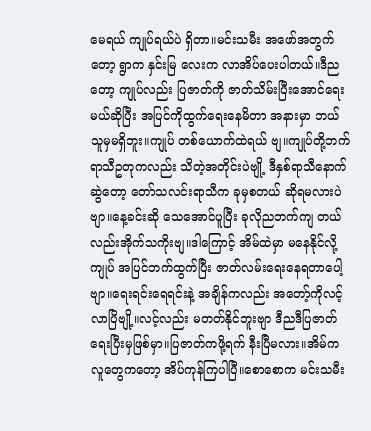မေရယ် ကျုပ်ရယ်ပဲ ရှိတာ။မင်းသမီး အဖော်အတွက်တော့ ရွာက နှင်းမြ လေးက လာအိပ်ပေးပါတယ်။ဒီညတော့ ကျုပ်လည်း ပြဇာတ်ကို ဇာတ်သိမ်းပြီးအောင်ရေးမယ်ဆိုပြီး အပြင်ကိုထွက်ရေးနေမိတာ အနားမှာ ဘယ်သူမှမရှိဘူး။ကျုပ် တစ်ယောက်ထဲရယ် ဗျ။ကျုပ်တို့ဘက်ရာသီဥတုကလည်း သိတဲ့အတိုင်းပဲဗျို့ ဒီနှစ်ရာသီနောက်ဆွဲတော့ တော်သလင်းရာသီက ခုမှစတယ် ဆိုရမလားပဲဗျာ။နေ့ခင်းဆို သေအောင်ပူပြီး ခုလိုညဘက်ကျ တယ်လည်းအိုက်သကိုးဗျ။ဒါကြောင့် အိမ်ထဲမှာ မနေနိုင်လို့ ကျုပ် အပြင်ဘက်ထွက်ပြီး ဇာတ်လမ်းရေးနေရတာပေါ့ဗျာ။ရေးရင်းရေရင်းနဲ့ အချိန်ကလည်း အတော့်ကိုလင့်လာပြိဗျို့။လင့်လည်း မတတ်နိုင်ဘူးဗျာ ဒီညဒီပြဇာတ် ရေးပြီးမှဖြစ်မှာ။ပြဇာတ်ကဖို့ရက် နီးပြီမလား။အိမ်ကလူတွေကတော့ အိပ်ကုန်ကြပါပြီ။စောစောက မင်းသမီး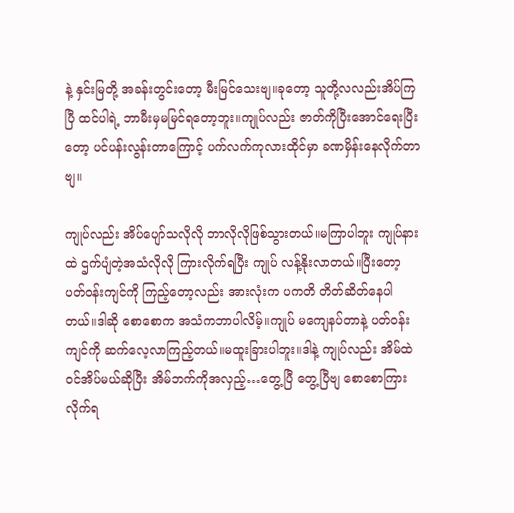နဲ့ နှင်းမြတို့ အခန်းတွင်းတော့ မီးမြင်သေးဗျ။ခုတော့ သူတို့လလည်းအိပ်ကြပြီ ထင်ပါရဲ့ ဘာမီးမှမမြင်ရတော့ဘူး။ကျုပ်လည်း ဇာတ်ကိုပြီးအောင်ရေးပြီးတော့ ပင်ပန်းလွန်းတာကြောင့် ပက်လက်ကုလားထိုင်မှာ ခဏမှိန်းနေလိုက်တာဗျ။

ကျုပ်လည်း အိပ်ပျော်သလိုလို ဘာလိုလိုဖြစ်သွားတယ်။မကြာပါဘူး ကျုပ်နားထဲ ဌက်ပျံတဲ့အသံလိုလို ကြားလိုက်ရပြီး ကျုပ် လန့်နိုးလာတယ်။ပြီးတော့ ပတ်ဝန်းကျင်ကို ကြည့်တော့လည်း အားလုံးက ပကတိ တိတ်ဆိတ်နေပါတယ်။ဒါဆို စောစောက အသံကဘာပါလိမ့်။ကျုပ် မကျေနပ်တာနဲ့ ပတ်ဝန်းကျင်ကို ဆက်လေ့လာကြည့်တယ်။မထူးခြားပါဘူး။ဒါနဲ့ ကျုပ်လည်း အိမ်ထဲဝင်အိပ်မယ်ဆိုပြီး အိမ်ဘက်ကိုအလှည့်…တွေ့ပြီ တွေ့ပြီဗျ စောစောကြားလိုက်ရ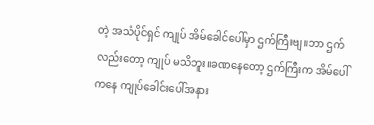တဲ့ အသံပိုင်ရှင် ကျုပ် အိမ်ခေါင်ပေါ်မှာ ဌက်ကြီးဗျ။ဘာ ဌက်လည်းတော့ ကျုပ် မသိဘူး။ခဏနေတော့ ဌက်ကြီးက အိမ်ပေါ်ကနေ ကျုပ်ခေါင်းပေါ်အနား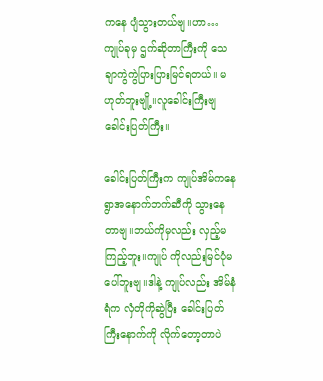ကနေ ပျံသွားတယ်ဗျ။ဟာ…ကျုပ်ခုမှ ဌက်ဆိုတာကြီးကို သေချာကွဲကွဲပြားပြားမြင်ရတယ်။ မဟုတ်ဘူးဗျို့။လူခေါင်းကြီးဗျ ခေါင်းပြတ်ကြီး။

ခေါင်းပြတ်ကြီးက ကျုပ်အိမ်ကနေ ရွာအနောက်ဘက်ဆီကို သွားနေတာဗျ။ဘယ်ကိုမှလည်း လှည့်မကြည့်ဘူး။ကျုပ် ကိုလည်းမြင်ပုံမပေါ်ဘူးဗျ။ဒါနဲ့ ကျုပ်လည်း အိမ်နံရံက လှံတိုကိုဆွဲပြီး ခေါင်းပြတ်ကြီးနောက်ကို လိုက်တော့တာပဲ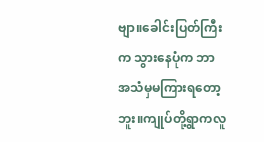ဗျာ။ခေါင်းပြတ်ကြီးက သွားနေပုံက ဘာအသံမှမကြားရတော့ဘူး။ကျုပ်တို့ရွာကလူ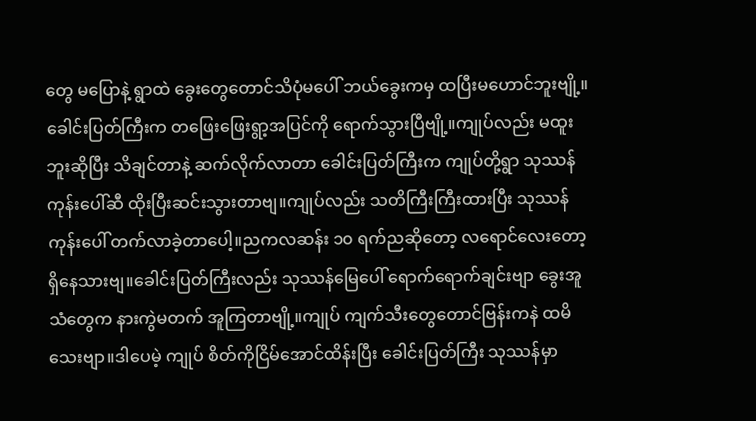တွေ မပြောနဲ့ ရွာထဲ ခွေးတွေတောင်သိပုံမပေါ် ဘယ်ခွေးကမှ ထပြီးမဟောင်ဘူးဗျို့။ခေါင်းပြတ်ကြီးက တဖြေးဖြေးရွာ့အပြင်ကို ရောက်သွားပြီဗျို့။ကျုပ်လည်း မထူးဘူးဆိုပြီး သိချင်တာနဲ့ ဆက်လိုက်လာတာ ခေါင်းပြတ်ကြီးက ကျုပ်တို့ရွာ သုဿန်ကုန်းပေါ်ဆီ ထိုးပြီးဆင်းသွားတာဗျ။ကျုပ်လည်း သတိကြီးကြီးထားပြီး သုဿန်ကုန်းပေါ် တက်လာခဲ့တာပေါ့။ညကလဆန်း ၁၀ ရက်ညဆိုတော့ လရောင်လေးတော့ ရှိနေသားဗျ။ခေါင်းပြတ်ကြီးလည်း သုဿန်မြေပေါ် ရောက်ရောက်ချင်းဗျာ ခွေးအူသံတွေက နားကွဲမတက် အူကြတာဗျို့။ကျုပ် ကျက်သီးတွေတောင်ဗြန်းကနဲ ထမိသေးဗျာ။ဒါပေမဲ့ ကျုပ် စိတ်ကိုငြိမ်အောင်ထိန်းပြီး ခေါင်းပြတ်ကြီး သုဿန်မှာ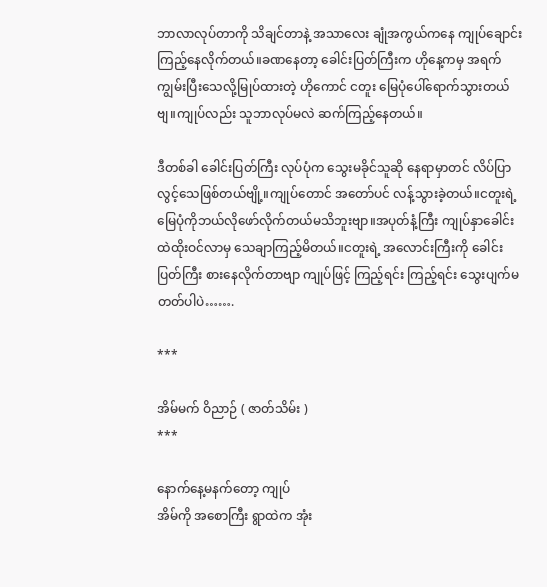ဘာလာလုပ်တာကို သိချင်တာနဲ့ အသာလေး ချုံအကွယ်ကနေ ကျုပ်ချောင်းကြည့်နေလိုက်တယ်။ခဏနေတာ့ ခေါင်းပြတ်ကြီးက ဟိုနေ့ကမှ အရက်ကျွမ်းပြီးသေလို့မြုပ်ထားတဲ့ ဟိုကောင် ငတူး မြေပုံပေါ်ရောက်သွားတယ်ဗျ။ကျုပ်လည်း သူဘာလုပ်မလဲ ဆက်ကြည့်နေတယ်။

ဒီတစ်ခါ ခေါင်းပြတ်ကြီး လုပ်ပုံက သွေးမခိုင်သူဆို နေရာမှာတင် လိပ်ပြာလွင့်သေဖြစ်တယ်ဗျို့။ကျုပ်တောင် အတော်ပင် လန့်သွားခဲ့တယ်။ငတူးရဲ့ မြေပုံကိုဘယ်လိုဖော်လိုက်တယ်မသိဘူးဗျာ။အပုတ်နံ့ကြီး ကျုပ်နှာခေါင်းထဲထိုးဝင်လာမှ သေချာကြည့်မိတယ်။ငတူးရဲ့ အလောင်းကြီးကို ခေါင်းပြတ်ကြီး စားနေလိုက်တာဗျာ ကျုပ်ဖြင့် ကြည့်ရင်း ကြည့်ရင်း သွေးပျက်မတတ်ပါပဲ…….

***

အိမ်မက် ဝိညာဉ် ( ဇာတ်သိမ်း )
***

နောက်နေ့မနက်တော့ ကျုပ်
အိမ်ကို အစောကြီး ရွာထဲက အုံး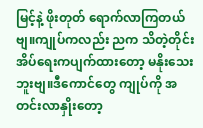မြင့်နဲ့ ဖိုးတုတ် ရောက်လာကြတယ်ဗျ။ကျုပ်ကလည်း ညက သိတဲ့တိုင်း အိပ်ရေးကပျက်ထားတော့ မနိုးသေးဘူးဗျ။ဒီကောင်တွေ ကျုပ်ကို အတင်းလာနှိုးတော့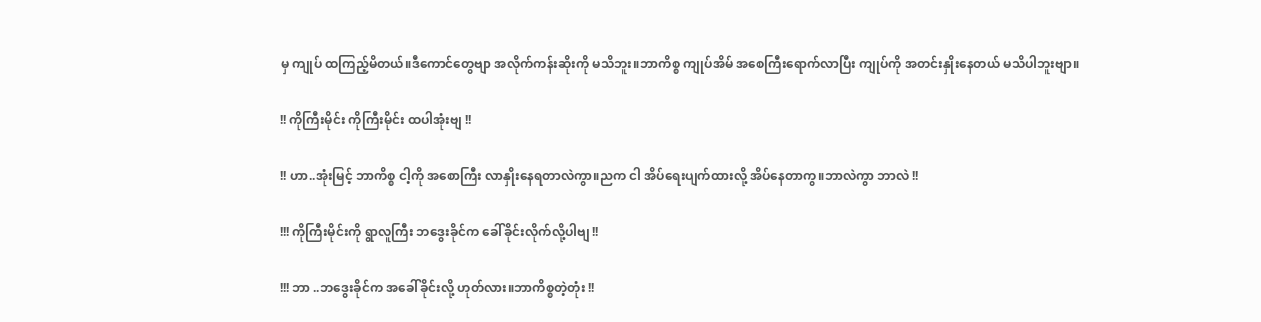မှ ကျုပ် ထကြည့်မိတယ်။ဒီကောင်တွေဗျာ အလိုက်ကန်းဆိုးကို မသိဘူး။ဘာကိစ္စ ကျုပ်အိမ် အစေကြီးရောက်လာပြီး ကျုပ်ကို အတင်းနှိုးနေတယ် မသိပါဘူးဗျာ။

!! ကိုကြီးမိုင်း ကိုကြီးမိုင်း ထပါအုံးဗျ !!

!! ဟာ..အုံးမြင့် ဘာကိစ္စ ငါ့ကို အစောကြီး လာနှိုးနေရတာလဲကွာ။ညက ငါ အိပ်ရေးပျက်ထားလို့ အိပ်နေတာကွ။ဘာလဲကွာ ဘာလဲ !!

!!! ကိုကြီးမိုင်းကို ရွာလူကြီး ဘဒွေးခိုင်က ခေါ်ခိုင်းလိုက်လို့ပါဗျ !!

!!! ဘာ ..ဘဒွေးခိုင်က အခေါ်ခိုင်းလို့ ဟုတ်လား။ဘာကိစ္စတဲ့တုံး !!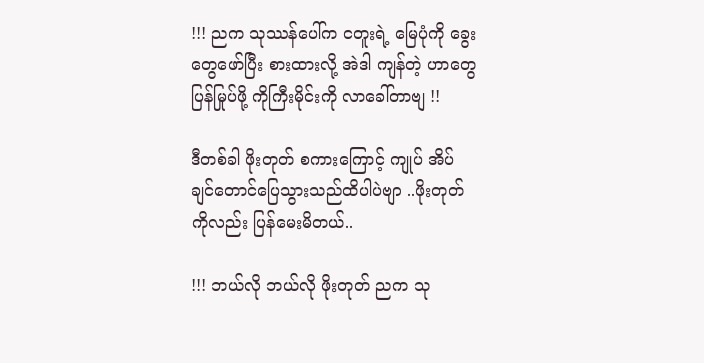!!! ညက သုဿန်ပေါ်က ငတူးရဲ့ မြေပုံကို ခွေးတွေဖော်ပြီး စားထားလို့ အဲဒါ ကျန်တဲ့ ဟာတွေ ပြန်မြုပ်ဖို့ ကိုကြီးမိုင်းကို လာခေါ်တာဗျ !!

ဒီတစ်ခါ ဖိုးတုတ် စကားကြောင့် ကျုပ် အိပ်ချင်တောင်ပြေသွားသည်ထိပါပဲဗျာ ..ဖိုးတုတ်ကိုလည်း ပြန်မေးမိတယ်..

!!! ဘယ်လို ဘယ်လို ဖိုးတုတ် ညက သု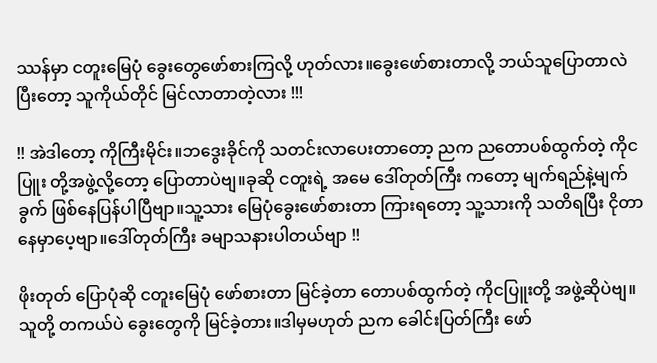ဿန်မှာ ငတူးမြေပုံ ခွေးတွေဖော်စားကြလို့ ဟုတ်လား။ခွေးဖော်စားတာလို့ ဘယ်သူပြောတာလဲ ပြီးတော့ သူကိုယ်တိုင် မြင်လာတာတဲ့လား !!!

!! အဲဒါတော့ ကိုကြီးမိုင်း။ဘဒွေးခိုင်ကို သတင်းလာပေးတာတော့ ညက ညတောပစ်ထွက်တဲ့ ကိုငပြူး တို့အဖွဲ့လို့တော့ ပြောတာပဲဗျ။ခုဆို ငတူးရဲ့ အမေ ဒေါ်တုတ်ကြီး ကတော့ မျက်ရည်နဲ့မျက်ခွက် ဖြစ်နေပြန်ပါပြီဗျာ။သူ့သား မြေပုံခွေးဖော်စားတာ ကြားရတော့ သူ့သားကို သတိရပြီး ငိုတာနေမှာပေ့ဗျာ။ဒေါ်တုတ်ကြီး ခမျာသနားပါတယ်ဗျာ !!

ဖိုးတုတ် ပြောပုံဆို ငတူးမြေပုံ ဖော်စားတာ မြင်ခဲ့တာ တောပစ်ထွက်တဲ့ ကိုငပြူးတို့ အဖွဲ့ဆိုပဲဗျ။သူတို့ တကယ်ပဲ ခွေးတွေကို မြင်ခဲ့တား။ဒါမှမဟုတ် ညက ခေါင်းပြတ်ကြီး ဖော်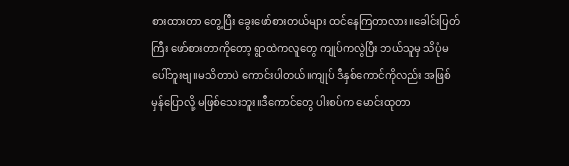စားထားတာ တွေ့ပြီး ခွေးဖော်စားတယ်များ ထင်နေကြတာလား။ခေါင်းပြတ်ကြီး ဖော်စားတာကိုတော့ ရွာထဲကလူတွေ ကျုပ်ကလွဲပြီး ဘယ်သူမှ သိပုံမပေါ်ဘူးဗျ။မသိတာပဲ ကောင်းပါတယ်။ကျုပ် ဒီနှစ်ကောင်ကိုလည်း အဖြစ်မှန်ပြောလို့ မဖြစ်သေးဘူး။ဒီကောင်တွေ ပါးစပ်က မောင်းထုတာ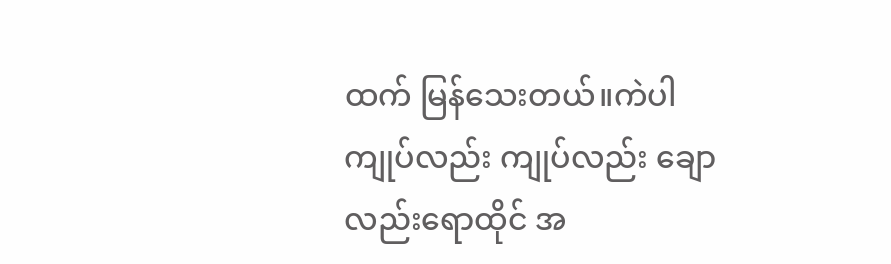ထက် မြန်သေးတယ်။ကဲပါ ကျုပ်လည်း ကျုပ်လည်း ချောလည်းရောထိုင် အ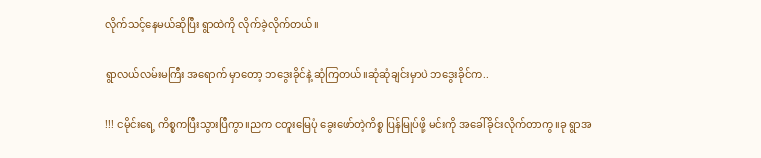လိုက်သင့်နေမယ်ဆိုပြီး ရွာထဲကို လိုက်ခဲ့လိုက်တယ်။

ရွာလယ်လမ်းမကြီး အရောက် မှာတော့ ဘဒွေးခိုင်နဲ့ ဆုံကြတယ်။ဆုံဆုံချင်းမှာပဲ ဘဒွေးခိုင်က..

!!! ငမိုင်းရေ့ ကိစ္စကပြီးသွားပြီကွာ။ညက ငတူးမြေပုံ ခွေးဖော်တဲ့ကိစ္စ ပြန်မြုပ်ဖို့ မင်းကို အခေါ်ခိုင်းလိုက်တာကွ။ခု ရွာအ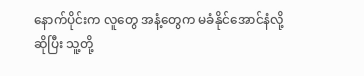နောက်ပိုင်းက လူတွေ အနံ့တွေက မခံနိုင်အောင်နံလို့ဆိုပြီး သူ့တို့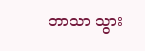ဘာသာ သွား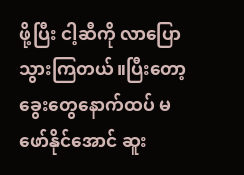ဖို့ပြီး ငါ့ဆီကို လာပြောသွားကြတယ်။ပြီးတော့ ခွေးတွေနောက်ထပ် မဖော်နိုင်အောင် ဆူး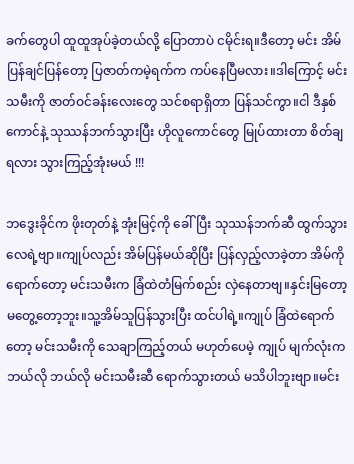ခက်တွေပါ ထူထူအုပ်ခဲ့တယ်လို့ ပြောတာပဲ ငမိုင်းရ။ဒီတော့ မင်း အိမ်ပြန်ချင်ပြန်တော့ ပြဇာတ်ကမဲ့ရက်က ကပ်နေပြီမလား။ဒါကြောင့် မင်းသမီးကို ဇာတ်ဝင်ခန်းလေးတွေ သင်စရာရှိတာ ပြန်သင်ကွာ။ငါ ဒီနှစ်ကောင်နဲ့ သုဿန်ဘက်သွားပြီး ဟိုလူကောင်တွေ မြုပ်ထားတာ စိတ်ချရလား သွားကြည့်အုံးမယ် !!!

ဘဒွေးခိုင်က ဖိုးတုတ်နဲ့ အုံးမြင့်ကို ခေါ်ပြီး သုဿန်ဘက်ဆီ ထွက်သွားလေရဲ့ဗျာ။ကျုပ်လည်း အိမ်ပြန်မယ်ဆိုပြီး ပြန်လှည့်လာခဲ့တာ အိမ်ကို ရောက်တော့ မင်းသမီးက ခြံထဲတံမြက်စည်း လှဲနေတာဗျ။နှင်းမြတော့ မတွေ့တော့ဘူး။သူ့အိမ်သူပြန်သွားပြီး ထင်ပါရဲ့။ကျုပ် ခြံထဲရောက်တော့ မင်းသမီးကို သေချာကြည့်တယ် မဟုတ်ပေမဲ့ ကျုပ် မျက်လုံးက ဘယ်လို ဘယ်လို မင်းသမီးဆီ ရောက်သွားတယ် မသိပါဘူးဗျာ။မင်း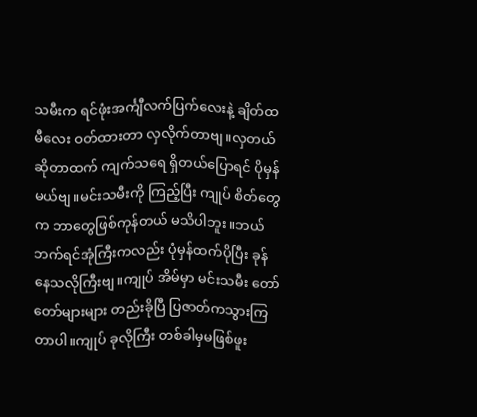သမီးက ရင်ဖုံးအင်္ကျီလက်ပြက်လေးနဲ့ ချိတ်ထမီလေး ဝတ်ထားတာ လှလိုက်တာဗျ။လှတယ်ဆိုတာထက် ကျက်သရေ ရှိတယ်ပြောရင် ပိုမှန်မယ်ဗျ။မင်းသမီးကို ကြည့်ပြီး ကျုပ် စိတ်တွေက ဘာတွေဖြစ်ကုန်တယ် မသိပါဘူး။ဘယ်ဘက်ရင်အုံကြီးကလည်း ပုံမှန်ထက်ပိုပြီး ခုန်နေသလိုကြီးဗျ။ကျုပ် အိမ်မှာ မင်းသမီး တော်တော်များများ တည်းခိုပြီ ပြဇာတ်ကသွားကြတာပါ။ကျုပ် ခုလိုကြီး တစ်ခါမှမဖြစ်ဖူး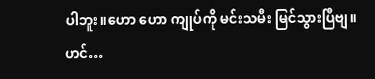ပါဘူး။ဟော ဟော ကျုပ်ကို မင်းသမီး မြင်သွားပြီဗျ။ဟင်…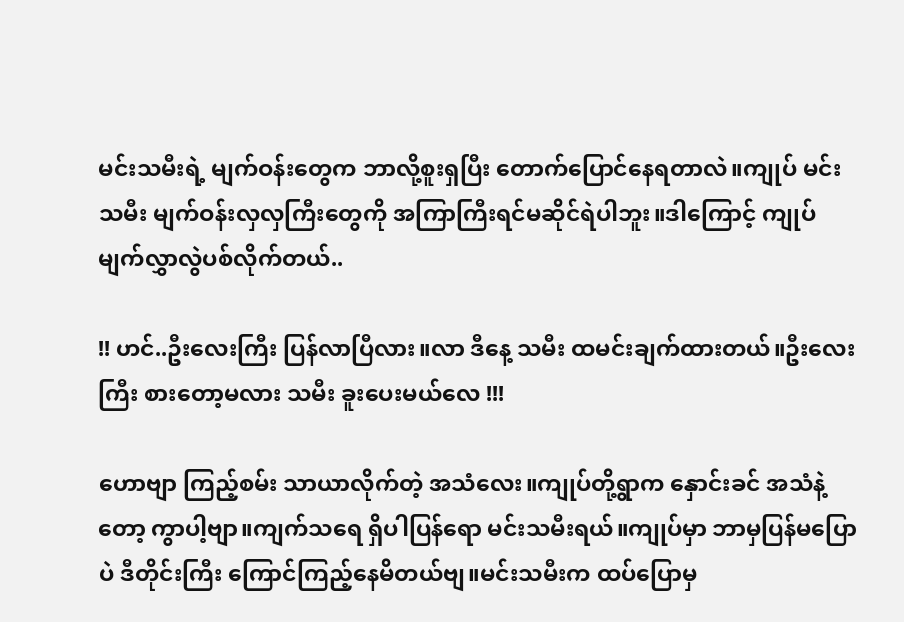မင်းသမီးရဲ့ မျက်ဝန်းတွေက ဘာလို့စူးရှပြီး တောက်ပြောင်နေရတာလဲ။ကျုပ် မင်းသမီး မျက်ဝန်းလှလှကြီးတွေကို အကြာကြီးရင်မဆိုင်ရဲပါဘူး။ဒါကြောင့် ကျုပ် မျက်လွှာလွဲပစ်လိုက်တယ်..

!! ဟင်..ဦးလေးကြီး ပြန်လာပြီလား။လာ ဒီနေ့ သမီး ထမင်းချက်ထားတယ်။ဦးလေးကြီး စားတော့မလား သမီး ခူးပေးမယ်လေ !!!

ဟောဗျာ ကြည့်စမ်း သာယာလိုက်တဲ့ အသံလေး။ကျုပ်တို့ရွာက နှောင်းခင် အသံနဲ့တော့ ကွာပါ့ဗျာ။ကျက်သရေ ရှိပါပြန်ရော မင်းသမီးရယ်။ကျုပ်မှာ ဘာမှပြန်မပြောပဲ ဒီတိုင်းကြီး ကြောင်ကြည့်နေမိတယ်ဗျ။မင်းသမီးက ထပ်ပြောမှ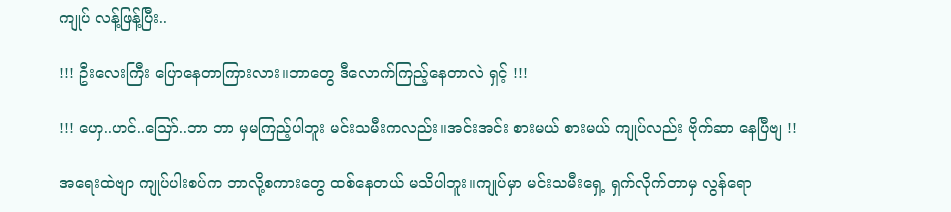ကျုပ် လန့်ဖြန့်ပြီး..

!!! ဦးလေးကြီး ပြောနေတာကြားလား။ဘာတွေ ဒီလောက်ကြည့်နေတာလဲ ရှင့် !!!

!!! ဟှေ..ဟင်..သြော်..ဘာ ဘာ မှမကြည့်ပါဘူး မင်းသမီးကလည်း။အင်းအင်း စားမယ် စားမယ် ကျုပ်လည်း ဗိုက်ဆာ နေပြီဗျ !!

အရေးထဲဗျာ ကျုပ်ပါးစပ်က ဘာလို့စကားတွေ ထစ်နေတယ် မသိပါဘူး။ကျုပ်မှာ မင်းသမီးရှေ့ ရှက်လိုက်တာမှ လွန်ရော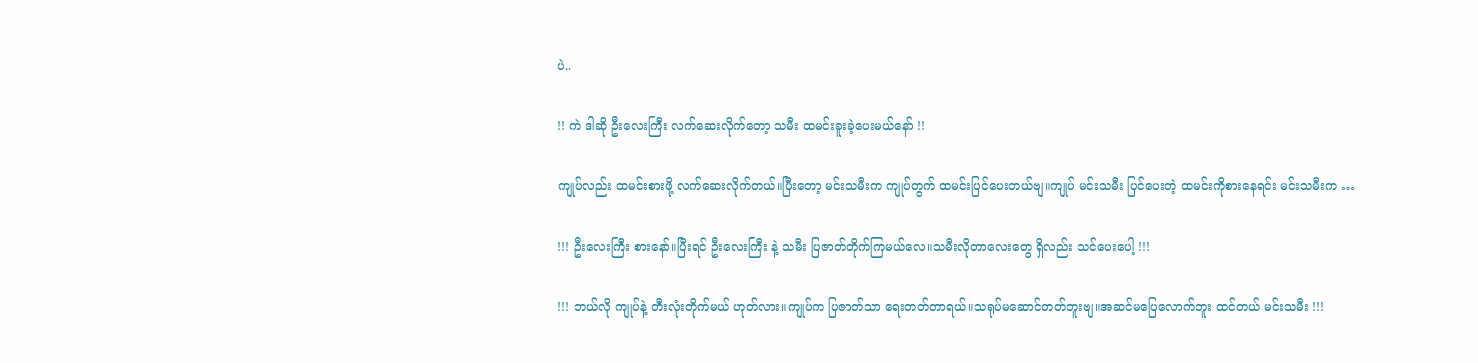ပဲ..

!! ကဲ ဒါဆို ဦးလေးကြီး လက်ဆေးလိုက်တော့ သမီး ထမင်းခူးခဲ့ပေးမယ်နော် !!

ကျုပ်လည်း ထမင်းစားဖို့ လက်ဆေးလိုက်တယ်။ပြီးတော့ မင်းသမီးက ကျုပ်တွက် ထမင်းပြင်ပေးတယ်ဗျ။ကျုပ် မင်းသမီး ပြင်ပေးတဲ့ ထမင်းကိုစားနေရင်း မင်းသမီးက …

!!! ဦးလေးကြီး စားနော်။ပြီးရင် ဦးလေးကြီး နဲ့ သမီး ပြဇာတ်တိုက်ကြမယ်လေ။သမီးလိုတာလေးတွေ ရှိလည်း သင်ပေးပေါ့ !!!

!!! ဘယ်လို ကျုပ်နဲ့ တီးလုံးတိုက်မယ် ဟုတ်လား။ကျုပ်က ပြဇာတ်သာ ရေးတတ်တာရယ်။သရုပ်မဆောင်တတ်ဘူးဗျ။အဆင်မပြေလောက်ဘူး ထင်တယ် မင်းသမီး !!!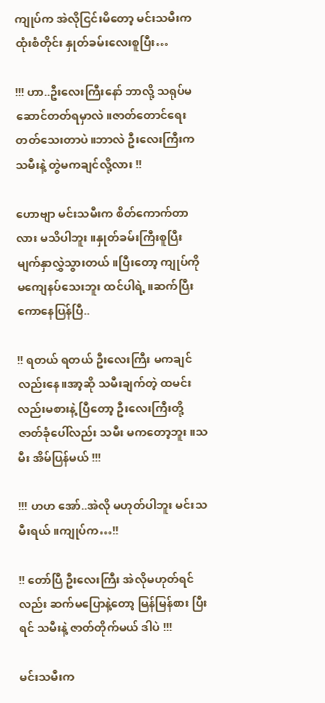ကျုပ်က အဲလိုငြင်းမိတော့ မင်းသမီးက ထုံးစံတိုင်း နှုတ်ခမ်းလေးစူပြီး…

!!! ဟာ..ဦးလေးကြီးနော် ဘာလို့ သရုပ်မဆောင်တတ်ရမှာလဲ။ဇာတ်တောင်ရေးတတ်သေးတာပဲ။ဘာလဲ ဦးလေးကြီးက သမီးနဲ့ တွဲမကချင်လို့လား !!

ဟောဗျာ မင်းသမီးက စိတ်ကောက်တာလား မသိပါဘူး။နှုတ်ခမ်းကြီးစူပြီး မျက်နှာလွှဲသွားတယ်။ပြီးတော့ ကျုပ်ကို မကျေနပ်သေးဘူး ထင်ပါရဲ့။ဆက်ပြီး ကောနေပြန်ပြီ..

!! ရတယ် ရတယ် ဦးလေးကြီး မကချင်လည်းနေ။အာ့ဆို သမီးချက်တဲ့ ထမင်းလည်းမစားနဲ့ ပြီတော့ ဦးလေးကြီးတို့ ဇာတ်ခုံပေါ်လည်း သမီး မကတော့ဘူး။သမီး အိမ်ပြန်မယ် !!!

!!! ဟဟ အော်..အဲလို မဟုတ်ပါဘူး မင်းသမီးရယ်။ကျုပ်က…!!

!! တော်ပြီ ဦးလေးကြီး အဲလိုမဟုတ်ရင်လည်း ဆက်မပြောနဲ့တော့ မြန်မြန်စား ပြီးရင် သမီးနဲ့ ဇာတ်တိုက်မယ် ဒါပဲ !!!

မင်းသမီးက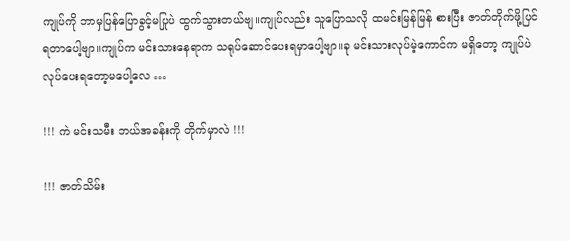ကျုပ်ကို ဘာမှပြန်ပြောခွင့်မပြုပဲ ထွက်သွားတယ်ဗျ။ကျုပ်လည်း သူပြောသလို ထမင်းမြန်မြန် စားပြီး ဇာတ်တိုက်ဖို့ပြင်ရတာပေါ့ဗျာ။ကျုပ်က မင်းသားနေရာက သရုပ်ဆောင်ပေးရမှာပေါ့ဗျာ။ခု မင်းသားလုပ်မဲ့ကောင်က မရှိတော့ ကျုပ်ပဲ လုပ်ပေးရတော့မပေါ့လေ …

!!! ကဲ မင်းသမီး ဘယ်အခန်းကို တိုက်မှာလဲ !!!

!!! ဇာတ်သိမ်း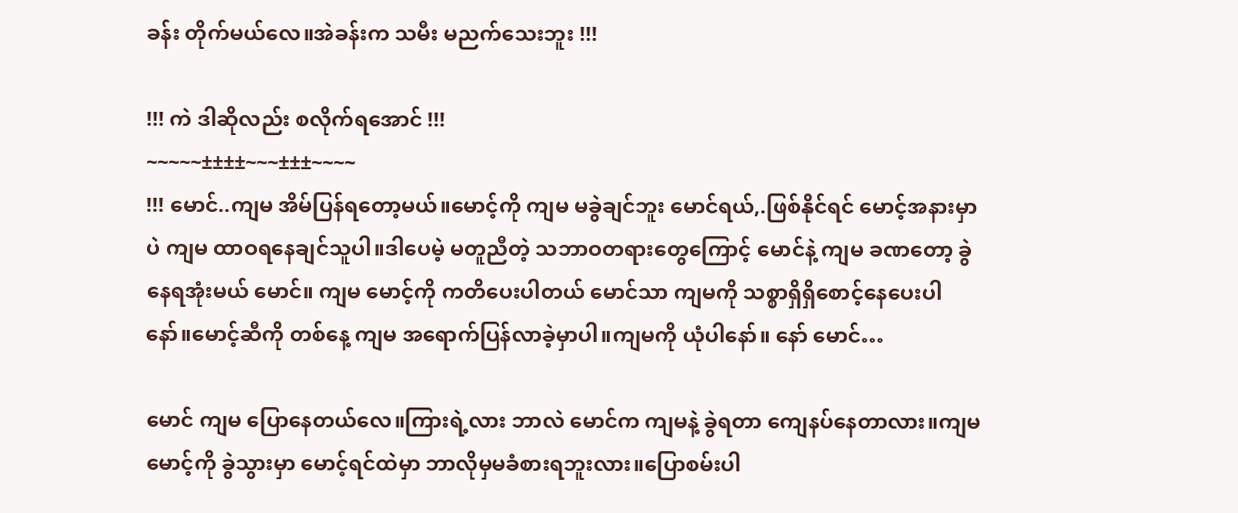ခန်း တိုက်မယ်လေ။အဲခန်းက သမီး မညက်သေးဘူး !!!

!!! ကဲ ဒါဆိုလည်း စလိုက်ရအောင် !!!
~~~~~±±±±~~~±±±~~~~
!!! မောင်..ကျမ အိမ်ပြန်ရတော့မယ်။မောင့်ကို ကျမ မခွဲချင်ဘူး မောင်ရယ်,.ဖြစ်နိုင်ရင် မောင့်အနားမှာပဲ ကျမ ထာဝရနေချင်သူပါ။ဒါပေမဲ့ မတူညီတဲ့ သဘာဝတရားတွေကြောင့် မောင်နဲ့ ကျမ ခဏတော့ ခွဲနေရအုံးမယ် မောင်။ ကျမ မောင့်ကို ကတိပေးပါတယ် မောင်သာ ကျမကို သစ္စာရှိရှိစောင့်နေပေးပါနော်။မောင့်ဆီကို တစ်နေ့ ကျမ အရောက်ပြန်လာခဲ့မှာပါ။ကျမကို ယုံပါနော်။ နော် မောင်…

မောင် ကျမ ပြောနေတယ်လေ။ကြားရဲ့လား ဘာလဲ မောင်က ကျမနဲ့ ခွဲရတာ ကျေနပ်နေတာလား။ကျမ မောင့်ကို ခွဲသွားမှာ မောင့်ရင်ထဲမှာ ဘာလိုမှမခံစားရဘူးလား။ပြောစမ်းပါ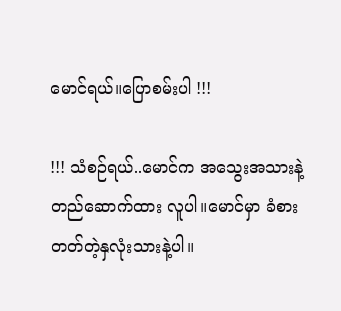မောင်ရယ်။ပြောစမ်းပါ !!!

!!! သံစဉ်ရယ်..မောင်က အသွေးအသားနဲ့ တည်ဆောက်ထား လူပါ။မောင်မှာ ခံစားတတ်တဲ့နှလုံးသားနဲ့ပါ။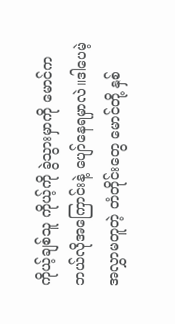ကိုယ့်ချစ်သူ ကိုယ့်ကို ခွဲသွားမှာကို မောင်က ဘယ်လိုအကြောင်းနဲ့ ပျော်နေရမှာလဲ။ဒါပေမဲ့ အလွှာမတူတဲ့ တံတိုင်းတွေ မောင်တို့ နှစ်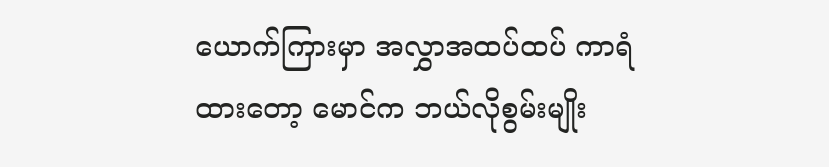ယောက်ကြားမှာ အလွှာအထပ်ထပ် ကာရံထားတော့ မောင်က ဘယ်လိုစွမ်းမျိုး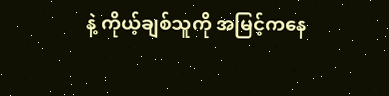နဲ့ ကိုယ့်ချစ်သူကို အမြင့်ကနေ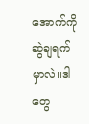အောက်ကို ဆွဲချရက်မှာလဲ။ဒါတွေ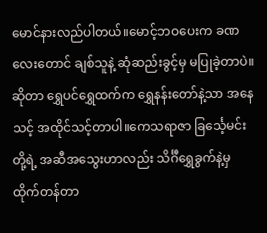မောင်နားလည်ပါတယ်။မောင့်ဘဝပေးက ခဏလေးတောင် ချစ်သူနဲ့ ဆုံဆည်းခွင့်မှ မပြုခဲ့တာပဲ။ ဆိုတာ ရွှေပင်ရွှေထက်က ရွှေနန်းတော်နဲ့သာ အနေသင့် အထိုင်သင့်တာပါ။ကေသရာဇာ ခြင်္သေ့မင်းတို့ရဲ့ အဆီအသွေးဟာလည်း သိင်္ဂီရွှေခွက်နဲ့မှ ထိုက်တန်တာ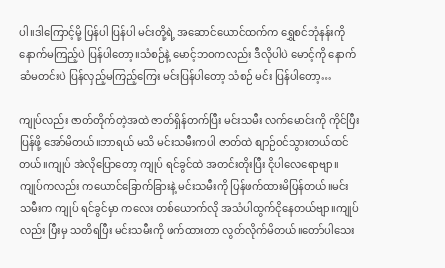ပါ။ဒါကြောင့်မို့ ပြန်ပါ ပြန်ပါ မင်းတို့ရဲ့ အဆောင်ယောင်ထက်က ရွှေစင်ဘုံနန်းကို နောက်မကြည့်ပဲ ပြန်ပါတော့။သံစဉ်နဲ့ မောင့်ဘဝကလည်း ဒီလိုပါပဲ မောင့်ကို နောက်ဆံမတင်းပဲ ပြန်လှည့်မကြည့်ကြေး မင်းပြန်ပါတော့ သံစဉ် မင်း ပြန်ပါတော့…

ကျုပ်လည်း ဇာတ်တိုက်တဲ့အထဲ ဇာတ်ရှိန်တက်ပြီး မင်းသမီး လက်မောင်းကို ကိုင်ပြီး ပြန်ဖို့ အော်မိတယ်။ဘာရယ် မသိ မင်းသမီးကပါ ဇာတ်ထဲ စျာဉ်ဝင်သွားတယ်ထင်တယ်။ကျုပ် အဲလိုပြောတော့ ကျုပ် ရင်ခွင်ထဲ အတင်းတိုးပြီး ငိုပါလေရောဗျာ။ကျုပ်ကလည်း ကယောင်ခြောက်ခြားနဲ့ မင်းသမီးကို ပြန်ဖက်ထားမိပြန်တယ်။မင်းသမီးက ကျုပ် ရင်ခွင်မှာ ကလေး တစ်ယောက်လို အသံပါထွက်ငိုနေတယ်ဗျာ။ကျုပ်လည်း ပြီးမှ သတိရပြီး မင်းသမီးကို ဖက်ထားတာ လွတ်လိုက်မိတယ်။တော်ပါသေး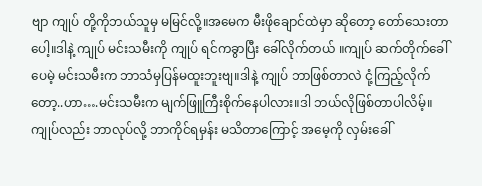ဗျာ ကျုပ် တို့ကိုဘယ်သူမှ မမြင်လို့။အမေက မီးဖိုချောင်ထဲမှာ ဆိုတော့ တော်သေးတာပေါ့။ဒါနဲ့ ကျုပ် မင်းသမီးကို ကျုပ် ရင်ကခွာပြီး ခေါ်လိုက်တယ် ။ကျုပ် ဆက်တိုက်ခေါ်ပေမဲ့ မင်းသမီးက ဘာသံမှပြန်မထူးဘူးဗျ။ဒါနဲ့ ကျုပ် ဘာဖြစ်တာလဲ ငုံ့ကြည့်လိုက်တော့..ဟာ….မင်းသမီးက မျက်ဖြူကြီးစိုက်နေပါလား။ဒါ ဘယ်လိုဖြစ်တာပါလိမ့်။ကျုပ်လည်း ဘာလုပ်လို့ ဘာကိုင်ရမှန်း မသိတာကြောင့် အမေ့ကို လှမ်းခေါ်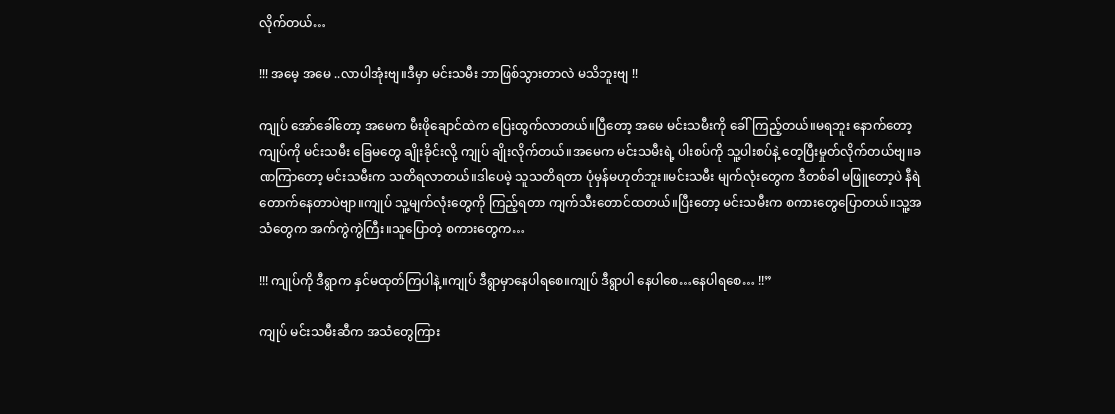လိုက်တယ်…

!!! အမေ့ အမေ ..လာပါအုံးဗျ။ဒီမှာ မင်းသမီး ဘာဖြစ်သွားတာလဲ မသိဘူးဗျ !!

ကျုပ် အော်ခေါ်တော့ အမေက မီးဖိုချောင်ထဲက ပြေးထွက်လာတယ်။ပြီတော့ အမေ မင်းသမီးကို ခေါ်ကြည့်တယ်။မရဘူး နောက်တော့ ကျုပ်ကို မင်းသမီး ခြေမတွေ ချိုးခိုင်းလို့ ကျုပ် ချိုးလိုက်တယ်။အမေက မင်းသမီးရဲ့ ပါးစပ်ကို သူ့ပါးစပ်နဲ့ တေ့ပြီးမှုတ်လိုက်တယ်ဗျ။ခဏကြာတော့ မင်းသမီးက သတိရလာတယ်။ဒါပေမဲ့ သူသတိရတာ ပုံမှန်မဟုတ်ဘူး။မင်းသမီး မျက်လုံးတွေက ဒီတစ်ခါ မဖြူတော့ပဲ နီရဲတောက်နေတာပဲဗျာ။ကျုပ် သူ့မျက်လုံးတွေကို ကြည့်ရတာ ကျက်သီးတောင်ထတယ်။ပြီးတော့ မင်းသမီးက စကားတွေပြောတယ်။သူ့အသံတွေက အက်ကွဲကွဲကြီး။သူပြောတဲ့ စကားတွေက…

!!! ကျုပ်ကို ဒီရွာက နှင်မထုတ်ကြပါနဲ့။ကျုပ် ဒီရွာမှာနေပါရစေ။ကျုပ် ဒီရွာပါ နေပါစေ…နေပါရစေ… !!”

ကျုပ် မင်းသမီးဆီက အသံတွေကြား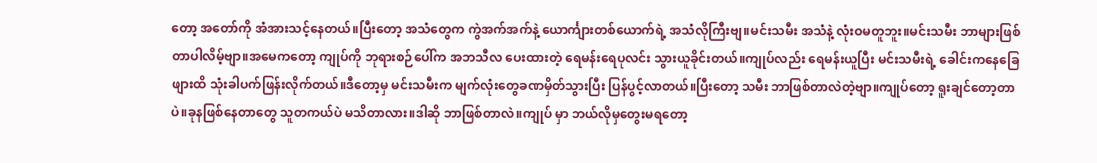တော့ အတော်ကို အံအားသင့်နေတယ်။ပြီးတော့ အသံတွေက ကွဲအက်အက်နဲ့ ယောင်္ကျားတစ်ယောက်ရဲ့ အသံလိုကြီးဗျ။မင်းသမီး အသံနဲ့ လုံးဝမတူဘူး။မင်းသမီး ဘာများဖြစ်တာပါလိမ့်ဗျာ။အမေကတော့ ကျုပ်ကို ဘုရားစဉ်ပေါ်က အဘသီလ ပေးထားတဲ့ ရေမန်းရေပုလင်း သွားယူခိုင်းတယ်။ကျုပ်လည်း ရေမန်းယူပြီး မင်းသမီးရဲ့ ခေါင်းကနေခြေဖျားထိ သုံးခါပက်ဖြန်းလိုက်တယ်။ဒီတော့မှ မင်းသမီးက မျက်လုံးတွေခဏမှိတ်သွားပြီး ပြန်ပွင့်လာတယ်။ပြီးတော့ သမီး ဘာဖြစ်တာလဲတဲ့ဗျာ။ကျုပ်တော့ ရူးချင်တော့တာပဲ။ခုနဖြစ်နေတာတွေ သူတကယ်ပဲ မသိတာလား။ဒါဆို ဘာဖြစ်တာလဲ။ကျုပ် မှာ ဘယ်လိုမှတွေးမရတော့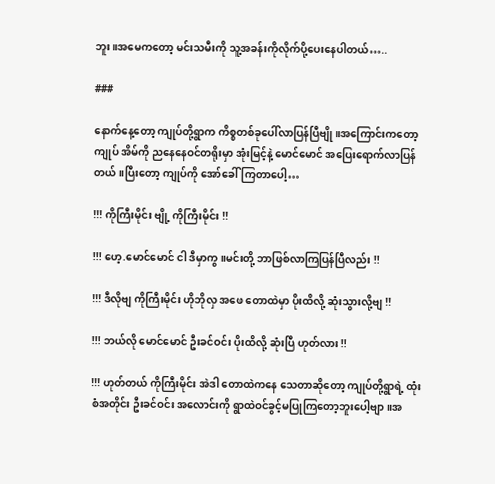ဘူး။အမေကတော့ မင်းသမီးကို သူ့အခန်းကိုလိုက်ပို့ပေးနေပါတယ်…..

###

နောက်နေ့တော့ ကျုပ်တို့ရွာက ကိစ္စတစ်ခုပေါ်လာပြန်ပြီဗျို။အကြောင်းကတော့ ကျုပ် အိမ်ကို ညနေနေဝင်တရိုးမှာ အုံးမြင့်နဲ့ မောင်မောင် အပြေးရောက်လာပြန်တယ်။ပြီးတော့ ကျုပ်ကို အော်ခေါ်ကြတာပေါ့…

!!! ကိုကြီးမိုင်း ဗျို့ ကိုကြီးမိုင်း !!

!!! ဟေ့.မောင်မောင် ငါ ဒီမှာကွ ။မင်းတို့ ဘာဖြစ်လာကြပြန်ပြီလည်း !!

!!! ဒီလိုဗျ ကိုကြီးမိုင်း ဟိုဘိုလှ အဖေ တောထဲမှာ ပိုးထိလို့ ဆုံးသွားလို့ဗျ !!

!!! ဘယ်လို မောင်မောင် ဦးခင်ဝင်း ပိုးထိလို့ ဆုံးပြီ ဟုတ်လား !!

!!! ဟုတ်တယ် ကိုကြီးမိုင်း အဲဒါ တောထဲကနေ သေတာဆိုတော့ ကျုပ်တို့ရွာရဲ့ ထုံးစံအတိုင်း ဦးခင်ဝင်း အလောင်းကို ရွာထဲဝင်ခွင့်မပြုကြတော့ဘူးပေါ့ဗျာ။အ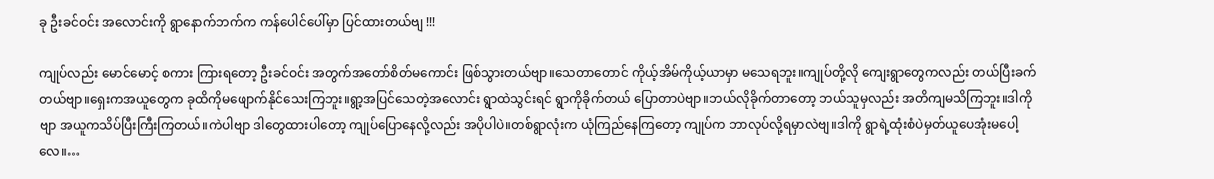ခု ဦးခင်ဝင်း အလောင်းကို ရွာနောက်ဘက်က ကန်ပေါင်ပေါ်မှာ ပြင်ထားတယ်ဗျ !!!

ကျုပ်လည်း မောင်မောင့် စကား ကြားရတော့ ဦးခင်ဝင်း အတွက်အတော်စိတ်မကောင်း ဖြစ်သွားတယ်ဗျာ။သေတာတောင် ကိုယ့်အိမ်ကိုယ့်ယာမှာ မသေရဘူး။ကျုပ်တို့လို ကျေးရွာတွေကလည်း တယ်ပြီးခက်တယ်ဗျာ။ရှေးကအယူတွေက ခုထိကိုမဖျောက်နိုင်သေးကြဘူး။ရွာ့အပြင်သေတဲ့အလောင်း ရွာထဲသွင်းရင် ရွာကိုခိုက်တယ် ပြောတာပဲဗျာ။ဘယ်လိုခိုက်တာတော့ ဘယ်သူမှလည်း အတိကျမသိကြဘူး။ဒါကိုဗျာ အယူကသိပ်ပြီးကြီးကြတယ်။ကဲပါဗျာ ဒါတွေထားပါတော့ ကျုပ်ပြောနေလို့လည်း အပိုပါပဲ။တစ်ရွာလုံးက ယုံကြည်နေကြတော့ ကျုပ်က ဘာလုပ်လို့ရမှာလဲဗျ။ဒါကို ရွာရဲ့ထုံးစံပဲမှတ်ယူပေအုံးမပေါ့လေ။…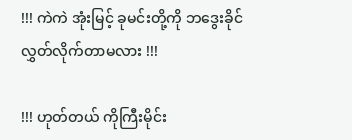!!! ကဲကဲ အုံးမြင့် ခုမင်းတို့ကို ဘဒွေးခိုင် လွှတ်လိုက်တာမလား !!!

!!! ဟုတ်တယ် ကိုကြီးမိုင်း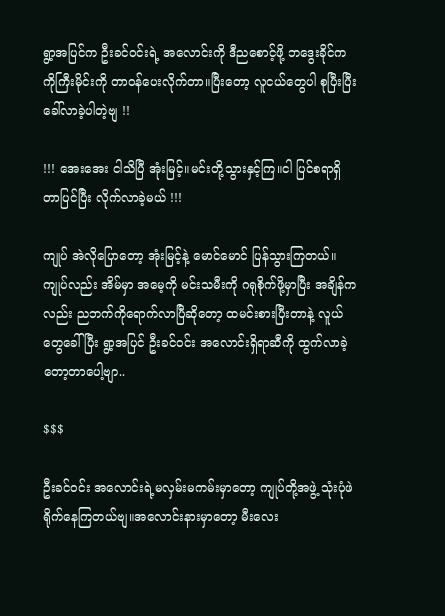ရွာ့အပြင်က ဦးခင်ဝင်းရဲ့ အလောင်းကို ဒီညစောင့်ဖို့ ဘဒွေးခိုင်က ကိုကြီးမိုင်းကို တာဝန်ပေးလိုက်တာ။ပြီးတော့ လူငယ်တွေပါ စုပြီးပြီးခေါ်လာခဲ့ပါတဲ့ဗျ !!

!!! အေးအေး ငါသိပြီ အုံးမြင့်။မင်းတို့သွားနှင့်ကြ။ငါ ပြင်စရာရှိတာပြင်ပြီး လိုက်လာခဲ့မယ် !!!

ကျုပ် အဲလိုပြောတော့ အုံးမြင့်နဲ့ မောင်မောင် ပြန်သွားကြတယ်။ကျုပ်လည်း အိမ်မှာ အမေ့ကို မင်းသမီးကို ဂရုစိုက်ဖို့မှာပြီး အချိန်ကလည်း ညဘက်ကိုရောက်လာပြီဆိုတော့ ထမင်းစားပြီးတာနဲ့ လူယ်တွေခေါ်ပြီး ရွာ့အပြင် ဦးခင်ဝင်း အလောင်းရှိရာဆီကို ထွက်လာခဲ့တော့တာပေါ့ဗျာ..

$$$

ဦးခင်ဝင်း အလောင်းရဲ့မလှမ်းမကမ်းမှာတော့ ကျုပ်တို့အဖွဲ့ သုံးပုံဖဲရိုက်နေကြတယ်ဗျ။အလောင်းနားမှာတော့ မီးလေး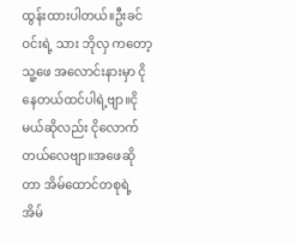ထွန်းထားပါတယ်။ဦးခင်ဝင်းရဲ့ သား ဘိုလှ ကတော့ သူ့ဖေ အလောင်းနားမှာ ငိုနေတယ်ထင်ပါရဲ့ဗျာ။ငိုမယ်ဆိုလည်း ငိုလောက်တယ်လေဗျာ။အဖေဆိုတာ အိမ်ထောင်တစုရဲ့ အိမ်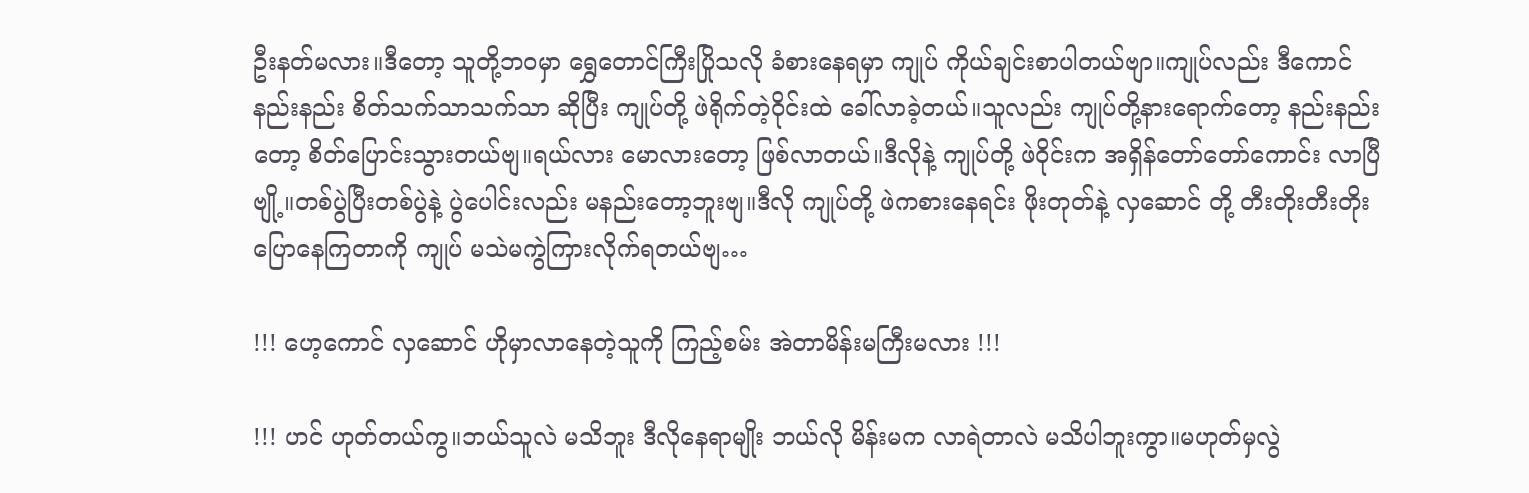ဦးနတ်မလား။ဒီတော့ သူတို့ဘဝမှာ ရွှေတောင်ကြီးပြိုသလို ခံစားနေရမှာ ကျုပ် ကိုယ်ချင်းစာပါတယ်ဗျာ။ကျုပ်လည်း ဒီကောင် နည်းနည်း စိတ်သက်သာသက်သာ ဆိုပြီး ကျုပ်တို့ ဖဲရိုက်တဲ့ဝိုင်းထဲ ခေါ်လာခဲ့တယ်။သူလည်း ကျုပ်တို့နားရောက်တော့ နည်းနည်းတော့ စိတ်ပြောင်းသွားတယ်ဗျ။ရယ်လား မောလားတော့ ဖြစ်လာတယ်။ဒီလိုနဲ့ ကျုပ်တို့ ဖဲဝိုင်းက အရှိန်တော်တော်ကောင်း လာပြီဗျို့။တစ်ပွဲပြီးတစ်ပွဲနဲ့ ပွဲပေါင်းလည်း မနည်းတော့ဘူးဗျ။ဒီလို ကျုပ်တို့ ဖဲကစားနေရင်း ဖိုးတုတ်နဲ့ လှဆောင် တို့ တီးတိုးတီးတိုး ပြောနေကြတာကို ကျုပ် မသဲမကွဲကြားလိုက်ရတယ်ဗျ…

!!! ဟေ့ကောင် လှဆောင် ဟိုမှာလာနေတဲ့သူကို ကြည့်စမ်း အဲတာမိန်းမကြီးမလား !!!

!!! ဟင် ဟုတ်တယ်ကွ။ဘယ်သူလဲ မသိဘူး ဒီလိုနေရာမျိုး ဘယ်လို မိန်းမက လာရဲတာလဲ မသိပါဘူးကွာ။မဟုတ်မှလွဲ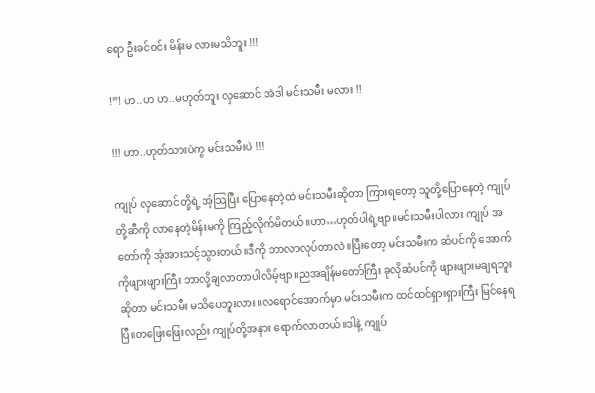ရော ဦးခင်ဝင်း မိန်းမ လားမသိဘူး !!!

!”! ဟ..ဟ ဟ..မဟုတ်ဘူး လှဆောင် အဲဒါ မင်းသမီး မလား !!

!!! ဟာ..ဟုတ်သားပဲကွ မင်းသမီးပဲ !!!

ကျုပ် လှဆောင်တို့ရဲ့ အံ့သြပြီး ပြောနေတဲ့ထဲ မင်းသမီးဆိုတာ ကြားရတော့ သူတို့ပြောနေတဲ့ ကျုပ်တို့ဆီကို လာနေတဲ့မိန်းမကို ကြည့်လိုက်မိတယ်။ဟာ…ဟုတ်ပါရဲ့ဗျာ။မင်းသမီးပါလား ကျုပ် အတော်ကို အံ့အားသင့်သွားတယ်။ဒီကို ဘာလာလုပ်တာလဲ။ပြီးတော့ မင်းသမီးက ဆံပင်ကို အောက်ကိုဖျားဖျားကြီး ဘာလို့ချလာတာပါလိမ့်ဗျာ။ညအချိန်မတော်ကြီး ခုလိုဆံပင်ကို ဖျားဖျားမချရဘူးဆိုတာ မင်းသမီး မသိပေဘူးလား။လရောင်အောက်မှာ မင်းသမီးက ထင်ထင်ရှားရှားကြီး မြင်နေရပြီ။တဖြေးဖြေးလည်း ကျုပ်တို့အနား ရောက်လာတယ်။ဒါနဲ့ ကျုပ်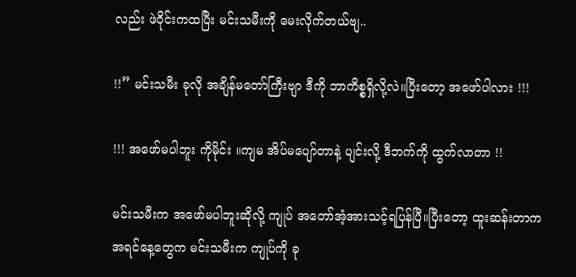လည်း ဖဲဝိုင်းကထပြီး မင်းသမီးကို မေးလိုက်တယ်ဗျ..

!!” မင်းသမီး ခုလို အချိန်မတော်ကြီးဗျာ ဒီကို ဘာကိစ္စရှိလို့လဲ။ပြီးတော့ အဖော်ပါလား !!!

!!! အဖော်မပါဘူး ကိုမိုင်း ။ကျမ အိပ်မပျော်တာနဲ့ ပျင်းလို့ ဒီဘက်ကို ထွက်လာတာ !!

မင်းသမီးက အဖော်မပါဘူးဆိုလို့ ကျုပ် အတော်အံ့အားသင့်ရပြန်ပြီ။ပြီးတော့ ထူးဆန်းတာက အရင်နေ့တွေက မင်းသမီးက ကျုပ်ကို ခု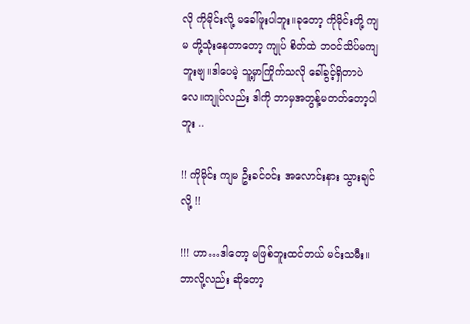လို ကိုမိုင်းလို့ မခေါ်ဖူးပါဘူး။ခုတော့ ကိုမိုင်းတို့ ကျမ တို့သုံးနေတာတော့ ကျုပ် စိတ်ထဲ ဘဝင်သိပ်မကျဘူးဗျ။ဒါပေမဲ့ သူ့မှာကြိုက်သလို ခေါ်ခွင့်ရှိတာပဲလေ။ကျုပ်လည်း ဒါကို ဘာမှအတွန့်မတတ်တော့ပါဘူး ..

!! ကိုမိုင်း ကျမ ဦးခင်ဝင်း အလောင်းနား သွားချင်လို့ !!

!!! ဟာ…ဒါတော့ မဖြစ်ဘူးထင်တယ် မင်းသမီး။ဘာလို့လည်း ဆိုတော့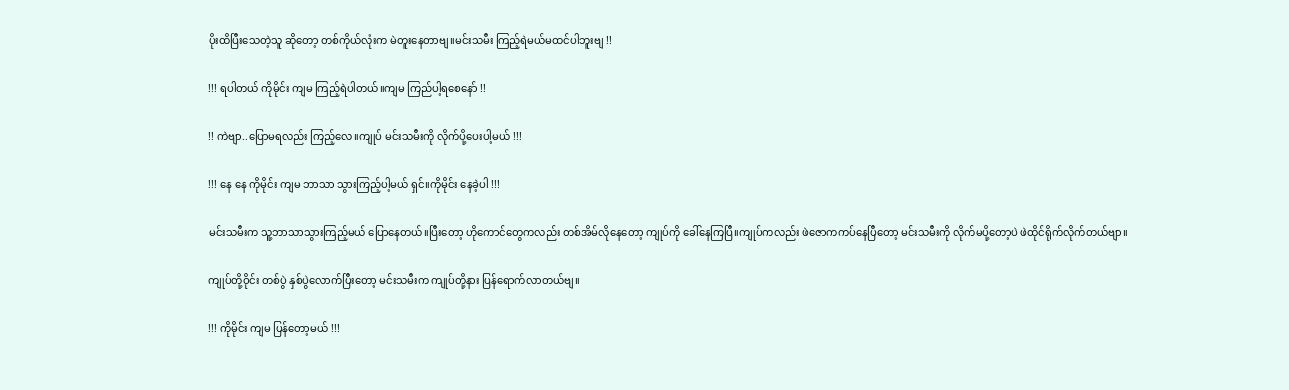ပိုးထိပြီးသေတဲ့သူ ဆိုတော့ တစ်ကိုယ်လုံးက မဲတူးနေတာဗျ။မင်းသမီး ကြည့်ရဲမယ်မထင်ပါဘူးဗျ !!

!!! ရပါတယ် ကိုမိုင်း ကျမ ကြည့်ရဲပါတယ်။ကျမ ကြည်ပါ့ရစေနော် !!

!! ကဲဗျာ..ပြောမရလည်း ကြည့်လေ။ကျုပ် မင်းသမီးကို လိုက်ပို့ပေးပါ့မယ် !!!

!!! နေ နေ ကိုမိုင်း ကျမ ဘာသာ သွားကြည့်ပါ့မယ် ရှင်။ကိုမိုင်း နေခဲ့ပါ !!!

မင်းသမီးက သူ့ဘာသာသွားကြည့်မယ် ပြောနေတယ်။ပြီးတော့ ဟိုကောင်တွေကလည်း တစ်အိမ်လိုနေတော့ ကျုပ်ကို ခေါ်နေကြပြီ။ကျုပ်ကလည်း ဖဲဇောကကပ်နေပြီတော့ မင်းသမီးကို လိုက်မပို့တော့ပဲ ဖဲထိုင်ရိုက်လိုက်တယ်ဗျာ။

ကျုပ်တို့ဝိုင်း တစ်ပွဲ နှစ်ပွဲလောက်ပြီးတော့ မင်းသမီးက ကျုပ်တို့နား ပြန်ရောက်လာတယ်ဗျ။

!!! ကိုမိုင်း ကျမ ပြန်တော့မယ် !!!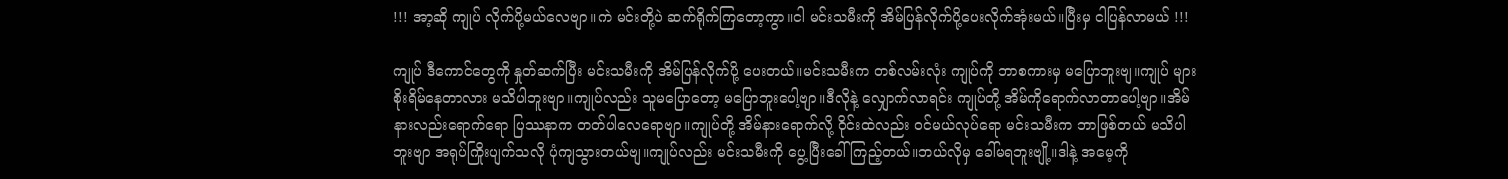!!! အာ့ဆို ကျုပ် လိုက်ပို့မယ်လေဗျာ။ကဲ မင်းတို့ပဲ ဆက်ရိုက်ကြတော့ကွာ။ငါ မင်းသမီးကို အိမ်ပြန်လိုက်ပို့ပေးလိုက်အုံးမယ်။ပြီးမှ ငါပြန်လာမယ် !!!

ကျုပ် ဒီကောင်တွေကို နှုတ်ဆက်ပြီး မင်းသမီးကို အိမ်ပြန်လိုက်ပို့ ပေးတယ်။မင်းသမီးက တစ်လမ်းလုံး ကျုပ်ကို ဘာစကားမှ မပြောဘူးဗျ။ကျုပ် များ စိုးရိမ်နေတာလား မသိပါဘူးဗျာ။ကျုပ်လည်း သူမပြောတော့ မပြောဘူးပေါ့ဗျာ။ဒီလိုနဲ့ လျှောက်လာရင်း ကျုပ်တို့ အိမ်ကိုရောက်လာတာပေါ့ဗျာ။အိမ်နားလည်းရောက်ရော ပြဿနာက တတ်ပါလေရောဗျာ။ကျုပ်တို့ အိမ်နားရောက်လို့ ဝိုင်းထဲလည်း ဝင်မယ်လုပ်ရော မင်းသမီးက ဘာဖြစ်တယ် မသိပါဘူးဗျာ အရုပ်ကြိုးပျက်သလို ပုံကျသွားတယ်ဗျ။ကျုပ်လည်း မင်းသမီးကို ပွေ့ပြီးခေါ်ကြည့်တယ်။ဘယ်လိုမှ ခေါ်မရဘူးဗျို့။ဒါနဲ့ အမေ့ကို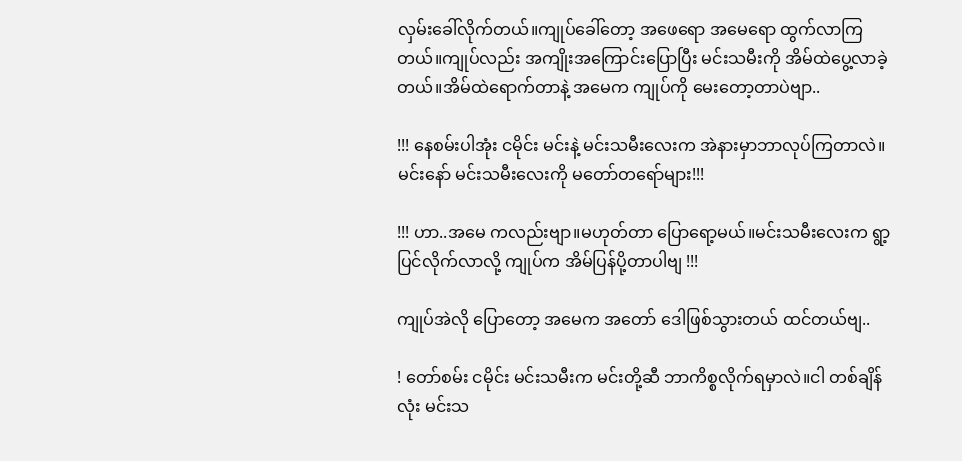လှမ်းခေါ်လိုက်တယ်။ကျုပ်ခေါ်တော့ အဖေရော အမေရော ထွက်လာကြတယ်။ကျုပ်လည်း အကျိုးအကြောင်းပြောပြီး မင်းသမီးကို အိမ်ထဲပွေ့လာခဲ့တယ်။အိမ်ထဲရောက်တာနဲ့ အမေက ကျုပ်ကို မေးတော့တာပဲဗျာ..

!!! နေစမ်းပါအုံး ငမိုင်း မင်းနဲ့ မင်းသမီးလေးက အဲနားမှာဘာလုပ်ကြတာလဲ။မင်းနော် မင်းသမီးလေးကို မတော်တရော်များ!!!

!!! ဟာ..အမေ ကလည်းဗျာ။မဟုတ်တာ ပြောရော့မယ်။မင်းသမီးလေးက ရွာ့ပြင်လိုက်လာလို့ ကျုပ်က အိမ်ပြန်ပို့တာပါဗျ !!!

ကျုပ်အဲလို ပြောတော့ အမေက အတော် ဒေါဖြစ်သွားတယ် ထင်တယ်ဗျ..

! တော်စမ်း ငမိုင်း မင်းသမီးက မင်းတို့ဆီ ဘာကိစ္စလိုက်ရမှာလဲ။ငါ တစ်ချိန်လုံး မင်းသ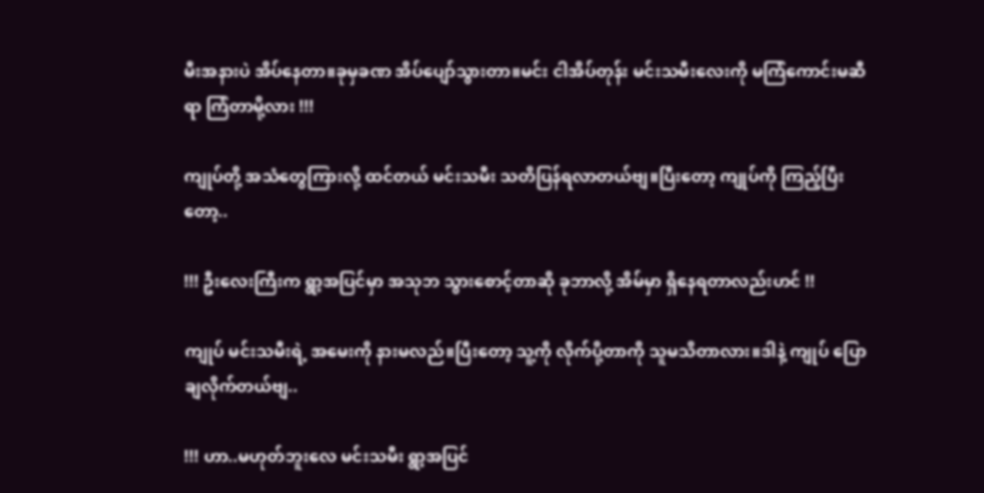မီးအနားပဲ အိပ်နေတာ။ခုမှခဏ အိပ်ပျော်သွားတာ။မင်း ငါအိပ်တုန်း မင်းသမီးလေးကို မကြံကောင်းမဆီရာ ကြံတာမို့လား !!!

ကျုပ်တို့ အသံတွေကြားလို့ ထင်တယ် မင်းသမီး သတိပြန်ရလာတယ်ဗျ။ပြီးတော့ ကျုပ်ကို ကြည့်ပြီးတော့..

!!! ဦးလေးကြီးက ရွာ့အပြင်မှာ အသုဘ သွားစောင့်တာဆို ခုဘာလို့ အိမ်မှာ ရှိနေရတာလည်းဟင် !!

ကျုပ် မင်းသမီးရဲ့ အမေးကို နားမလည်။ပြီးတော့ သူ့ကို လိုက်ပို့တာကို သူမသိတာလား။ဒါနဲ့ ကျုပ် ပြောချလိုက်တယ်ဗျ..

!!! ဟာ..မဟုတ်ဘူးလေ မင်းသမီး ရွာ့အပြင်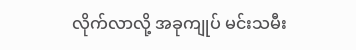လိုက်လာလို့ အခုကျုပ် မင်းသမီး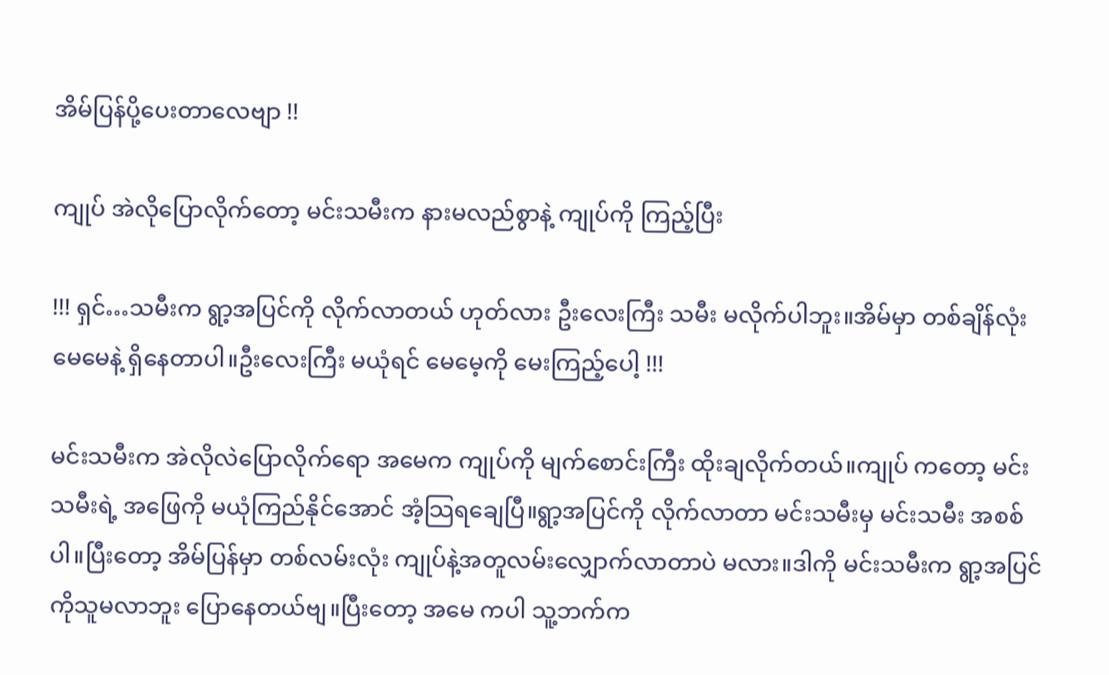အိမ်ပြန်ပို့ပေးတာလေဗျာ !!

ကျုပ် အဲလိုပြောလိုက်တော့ မင်းသမီးက နားမလည်စွာနဲ့ ကျုပ်ကို ကြည့်ပြီး

!!! ရှင်…သမီးက ရွာ့အပြင်ကို လိုက်လာတယ် ဟုတ်လား ဦးလေးကြီး သမီး မလိုက်ပါဘူး။အိမ်မှာ တစ်ချိန်လုံး မေမေနဲ့ ရှိနေတာပါ။ဦးလေးကြီး မယုံရင် မေမေ့ကို မေးကြည့်ပေါ့ !!!

မင်းသမီးက အဲလိုလဲပြောလိုက်ရော အမေက ကျုပ်ကို မျက်စောင်းကြီး ထိုးချလိုက်တယ်။ကျုပ် ကတော့ မင်းသမီးရဲ့ အဖြေကို မယုံကြည်နိုင်အောင် အံ့သြရချေပြီ။ရွာ့အပြင်ကို လိုက်လာတာ မင်းသမီးမှ မင်းသမီး အစစ်ပါ။ပြီးတော့ အိမ်ပြန်မှာ တစ်လမ်းလုံး ကျုပ်နဲ့အတူလမ်းလျှောက်လာတာပဲ မလား။ဒါကို မင်းသမီးက ရွာ့အပြင်ကိုသူမလာဘူး ပြောနေတယ်ဗျ။ပြီးတော့ အမေ ကပါ သူ့ဘက်က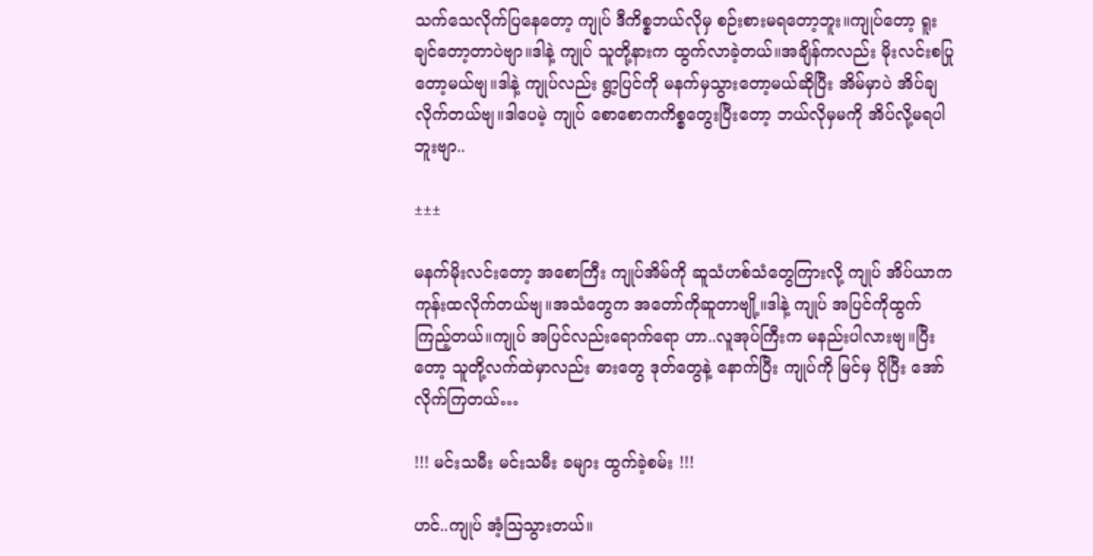သက်သေလိုက်ပြနေတော့ ကျုပ် ဒီကိစ္စဘယ်လိုမှ စဉ်းစားမရတော့ဘူး။ကျုပ်တော့ ရူးချင်တော့တာပဲဗျာ။ဒါနဲ့ ကျုပ် သူတို့နားက ထွက်လာခဲ့တယ်။အချိန်ကလည်း မိုးလင်းစပြုတော့မယ်ဗျ။ဒါနဲ့ ကျုပ်လည်း ရွာ့ပြင်ကို မနက်မှသွားတော့မယ်ဆိုပြီး အိမ်မှာပဲ အိပ်ချလိုက်တယ်ဗျ။ဒါပေမဲ့ ကျုပ် စောစောကကိစ္စတွေးပြီးတော့ ဘယ်လိုမှမကို အိပ်လို့မရပါဘူးဗျာ..

±±±

မနက်မိုးလင်းတော့ အစောကြီး ကျုပ်အိမ်ကို ဆူသံဟစ်သံတွေကြားလို့ ကျုပ် အိပ်ယာကကုန်းထလိုက်တယ်ဗျ။အသံတွေက အတော်ကိုဆူတာဗျို့။ဒါနဲ့ ကျုပ် အပြင်ကိုထွက်ကြည့်တယ်။ကျုပ် အပြင်လည်းရောက်ရော ဟာ..လူအုပ်ကြီးက မနည်းပါလားဗျ။ပြီးတော့ သူတို့လက်ထဲမှာလည်း ဓားတွေ ဒုတ်တွေနဲ့ နောက်ပြီး ကျုပ်ကို မြင်မှ ပိုပြီး အော်လိုက်ကြတယ်…

!!! မင်းသမီး မင်းသမီး ခများ ထွက်ခဲ့စမ်း !!!

ဟင်..ကျုပ် အံ့သြသွားတယ်။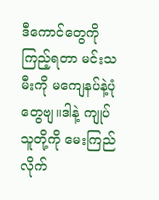ဒီကောင်တွေကိုကြည့်ရတာ မင်းသမီးကို မကျေနပ်နဲ့ပုံတွေဗျ။ဒါနဲ့ ကျုပ် သူတို့ကို မေးကြည်လိုက်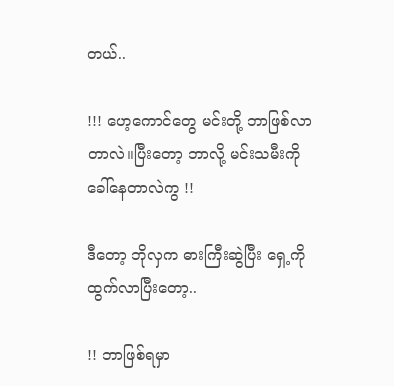တယ်..

!!! ဟေ့ကောင်တွေ မင်းတို့ ဘာဖြစ်လာတာလဲ။ပြီးတော့ ဘာလို့ မင်းသမီးကို ခေါ်နေတာလဲကွ !!

ဒီတော့ ဘိုလှက ဓားကြီးဆွဲပြီး ရှေ့ကိုထွက်လာပြီးတော့..

!! ဘာဖြစ်ရမှာ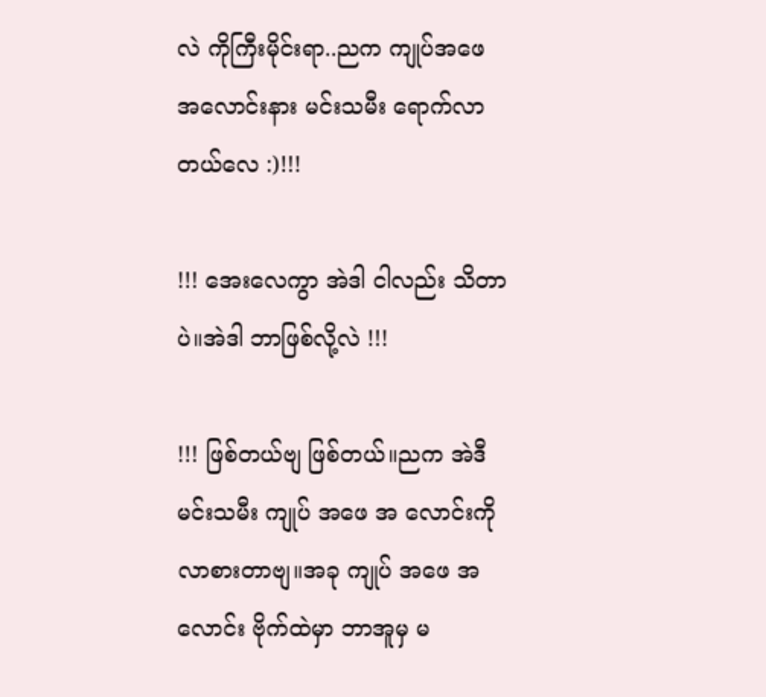လဲ ကိုကြီးမိုင်းရာ..ညက ကျုပ်အဖေ အလောင်းနား မင်းသမီး ရောက်လာတယ်လေ :)!!!

!!! အေးလေကွာ အဲဒါ ငါလည်း သိတာပဲ။အဲဒါ ဘာဖြစ်လို့လဲ !!!

!!! ဖြစ်တယ်ဗျ ဖြစ်တယ်။ညက အဲဒီ မင်းသမီး ကျုပ် အဖေ အ လောင်းကို လာစားတာဗျ။အခု ကျုပ် အဖေ အလောင်း ဗိုက်ထဲမှာ ဘာအူမှ မ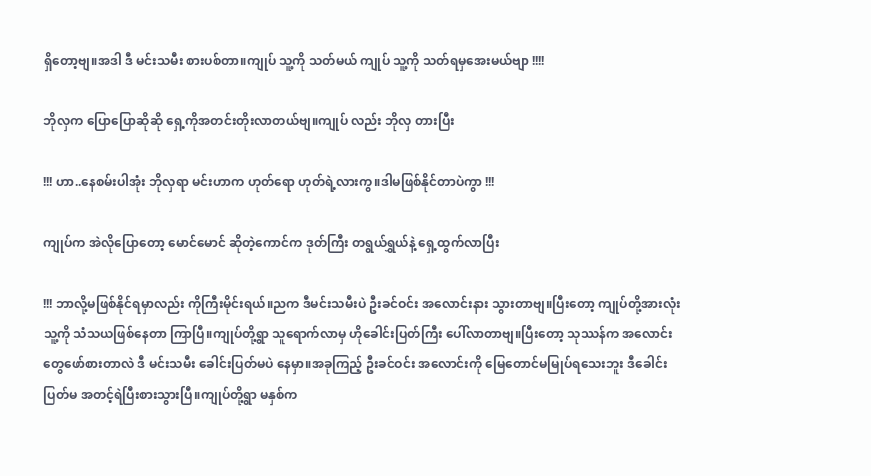ရှိတော့ဗျ။အဒါ ဒီ မင်းသမီး စားပစ်တာ။ကျုပ် သူ့ကို သတ်မယ် ကျုပ် သူ့ကို သတ်ရမှအေးမယ်ဗျာ !!!!

ဘိုလှက ပြောပြောဆိုဆို ရှေ့ကိုအတင်းတိုးလာတယ်ဗျ။ကျုပ် လည်း ဘိုလှ တားပြီး

!!! ဟာ..နေစမ်းပါအုံး ဘိုလှရာ မင်းဟာက ဟုတ်ရော ဟုတ်ရဲ့လားကွ။ဒါမဖြစ်နိုင်တာပဲကွာ !!!

ကျုပ်က အဲလိုပြောတော့ မောင်မောင် ဆိုတဲ့ကောင်က ဒုတ်ကြီး တရွယ်ရွှယ်နဲ့ ရှေ့ထွက်လာပြီး

!!! ဘာလို့မဖြစ်နိုင်ရမှာလည်း ကိုကြီးမိုင်းရယ်။ညက ဒီမင်းသမီးပဲ ဦးခင်ဝင်း အလောင်းနား သွားတာဗျ။ပြီးတော့ ကျုပ်တို့အားလုံး သူ့ကို သံသယဖြစ်နေတာ ကြာပြီ။ကျုပ်တို့ရွာ သူရောက်လာမှ ဟိုခေါင်းပြတ်ကြီး ပေါ်လာတာဗျ။ပြီးတော့ သုဿန်က အလောင်းတွေဖော်စားတာလဲ ဒီ မင်းသမီး ခေါင်းပြတ်မပဲ နေမှာ။အခုကြည့် ဦးခင်ဝင်း အလောင်းကို မြေတောင်မမြုပ်ရသေးဘူး ဒီခေါင်းပြတ်မ အတင့်ရဲပြီးစားသွားပြီ။ကျုပ်တို့ရွာ မနှစ်က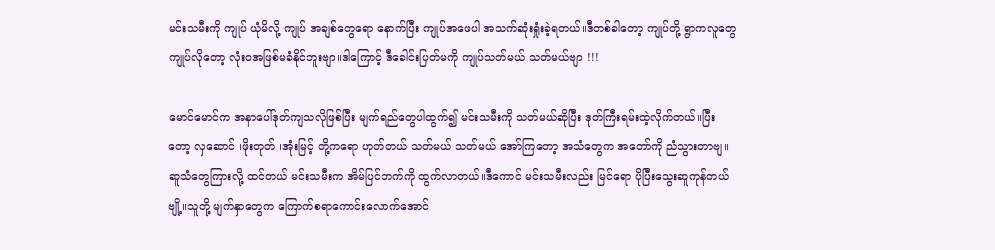မင်းသမီးကို ကျုပ် ယုံမိလို့ ကျုပ် အချစ်တွေရော နောက်ပြီး ကျုပ်အဖေပါ အသက်ဆုံးရှုံးခဲ့ရတယ်။ဒီတစ်ခါတော့ ကျုပ်တို့ ရွာကလူတွေ ကျုပ်လိုတော့ လုံးဝအဖြစ်မခံနိုင်ဘူးဗျာ။ဒါကြောင့် ဒီခေါင်းပြတ်မကို ကျုပ်သတ်မယ် သတ်မယ်ဗျာ !!!

မောင်မောင်က အနာပေါ်ဒုတ်ကျသလိုဖြစ်ပြီး မျက်ရည်တွေပါထွက်၍ မင်းသမီးကို သတ်မယ်ဆိုပြီး ဒုတ်ကြီးရမ်းထဲ့လိုက်တယ်။ပြီးတော့ လှဆောင် ၊ဖိုးတုတ် ၊အုံးမြင့် တို့ကရော ဟုတ်တယ် သတ်မယ် သတ်မယ် အော်ကြတော့ အသံတွေက အတော်ကို ညံသွားတာဗျ။ဆူသံတွေကြားလို့ ထင်တယ် မင်းသမီးက အိမ်ပြင်ဘက်ကို ထွက်လာတယ်။ဒီကောင် မင်းသမီးလည်း မြင်ရော ပိုပြီးသွေးဆူကုန်တယ်ဗျို့။သူတို့ မျက်နှာတွေက ကြောက်စရာကောင်းလောက်အောင်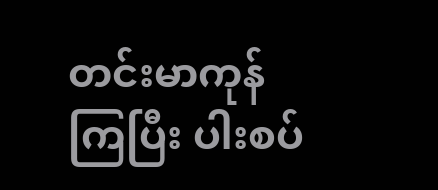တင်းမာကုန်ကြပြီး ပါးစပ်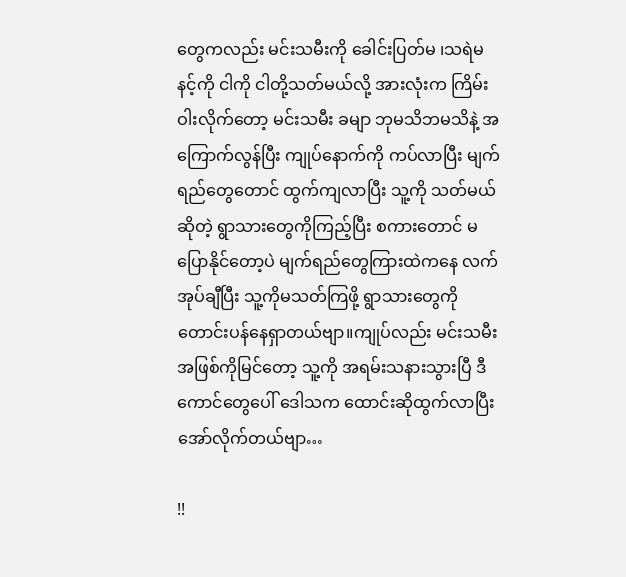တွေကလည်း မင်းသမီးကို ခေါင်းပြတ်မ ၊သရဲမ နင့်ကို ငါကို ငါတို့သတ်မယ်လို့ အားလုံးက ကြိမ်းဝါးလိုက်တော့ မင်းသမီး ခမျာ ဘုမသိဘမသိနဲ့ အကြောက်လွန်ပြီး ကျုပ်နောက်ကို ကပ်လာပြီး မျက်ရည်တွေတောင် ထွက်ကျလာပြီး သူ့ကို သတ်မယ်ဆိုတဲ့ ရွာသားတွေကိုကြည့်ပြီး စကားတောင် မပြောနိုင်တော့ပဲ မျက်ရည်တွေကြားထဲကနေ လက်အုပ်ချီပြီး သူ့ကိုမသတ်ကြဖို့ ရွာသားတွေကို တောင်းပန်နေရှာတယ်ဗျာ။ကျုပ်လည်း မင်းသမီး အဖြစ်ကိုမြင်တော့ သူ့ကို အရမ်းသနားသွားပြီ ဒီကောင်တွေပေါ် ဒေါသက ထောင်းဆိုထွက်လာပြီး အော်လိုက်တယ်ဗျာ…

!!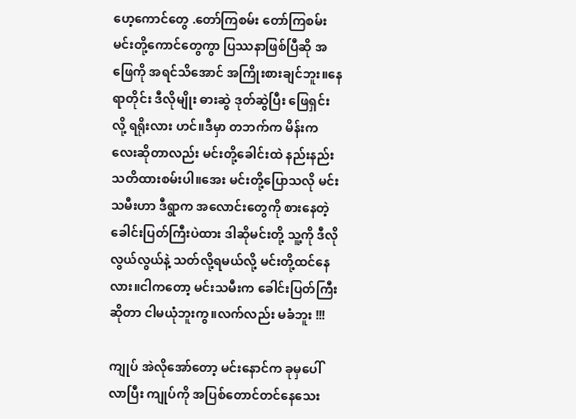ဟေ့ကောင်တွေ .တော်ကြစမ်း တော်ကြစမ်း မင်းတို့ကောင်တွေကွာ ပြဿနာဖြစ်ပြီဆို အဖြေကို အရင်သိအောင် အကြိုးစားချင်ဘူး။နေရာတိုင်း ဒီလိုမျိုး ဓားဆွဲ ဒုတ်ဆွဲပြီး ဖြေရှင်းလို့ ရရိုးလား ဟင်။ဒီမှာ တဘက်က မိန်းကလေးဆိုတာလည်း မင်းတို့ခေါင်းထဲ နည်းနည်းသတိထားစမ်းပါ။အေး မင်းတို့ပြောသလို မင်းသမီးဟာ ဒီရွာက အလောင်းတွေကို စားနေတဲ့ ခေါင်းပြတ်ကြီးပဲထား ဒါဆိုမင်းတို့ သူ့ကို ဒီလိုလွယ်လွယ်နဲ့ သတ်လို့ရမယ်လို့ မင်းတို့ထင်နေလား။ငါကတော့ မင်းသမီးက ခေါင်းပြတ်ကြီးဆိုတာ ငါမယုံဘူးကွ။လက်လည်း မခံဘူး !!!

ကျုပ် အဲလိုအော်တော့ မင်းနောင်က ခုမှပေါ်လာပြီး ကျုပ်ကို အပြစ်တောင်တင်နေသေး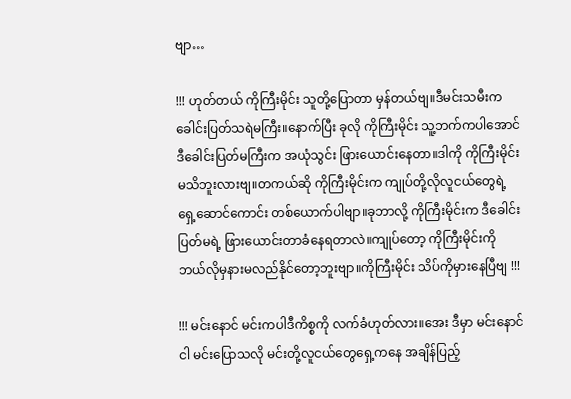ဗျာ…

!!! ဟုတ်တယ် ကိုကြီးမိုင်း သူတို့ပြောတာ မှန်တယ်ဗျ။ဒီမင်းသမီးက ခေါင်းပြတ်သရဲမကြီး။နောက်ပြီး ခုလို ကိုကြီးမိုင်း သူ့ဘက်ကပါအောင် ဒီခေါင်းပြတ်မကြီးက အယုံသွင်း ဖြားယောင်းနေတာ။ဒါကို ကိုကြီးမိုင်း မသိဘူးလားဗျ။တကယ်ဆို ကိုကြီးမိုင်းက ကျုပ်တို့လိုလူငယ်တွေရဲ့ ရှေ့ဆောင်ကောင်း တစ်ယောက်ပါဗျာ။ခုဘာလို့ ကိုကြီးမိုင်းက ဒီခေါင်းပြတ်မရဲ့ ဖြားယောင်းတာခံနေရတာလဲ။ကျုပ်တော့ ကိုကြီးမိုင်းကို ဘယ်လိုမှနားမလည်နိုင်တော့ဘူးဗျာ။ကိုကြီးမိုင်း သိပ်ကိုမှားနေပြီဗျ !!!

!!! မင်းနောင် မင်းကပါဒီကိစ္စကို လက်ခံဟုတ်လား။အေး ဒီမှာ မင်းနောင် ငါ မင်းပြောသလို မင်းတို့လူငယ်တွေရှေ့ကနေ အချိန်ပြည့်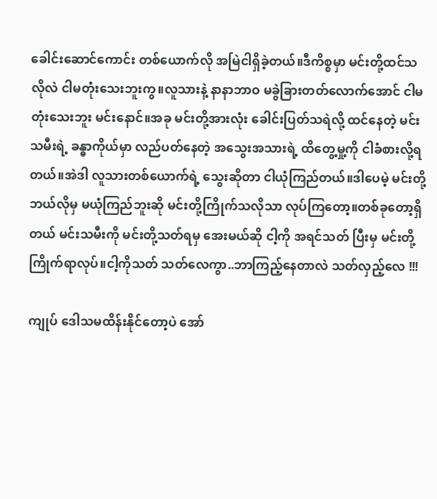ခေါင်းဆောင်ကောင်း တစ်ယောက်လို အမြဲငါရှိခဲ့တယ်။ဒီကိစ္စမှာ မင်းတို့ထင်သလိုလဲ ငါမတုံးသေးဘူးကွ။လူသားနဲ့ နာနာဘာဝ မခွဲခြားတတ်လောက်အောင် ငါမတုံးသေးဘူး မင်းနောင်။အခု မင်းတို့အားလုံး ခေါင်းပြတ်သရဲလို့ ထင်နေတဲ့ မင်းသမီးရဲ့ ခန္ဓာကိုယ်မှာ လည်ပတ်နေတဲ့ အသွေးအသားရဲ့ ထိတွေ့မှု့ကို ငါခံစားလို့ရတယ်။အဲဒါ လူသားတစ်ယောက်ရဲ့ သွေးဆိုတာ ငါယုံကြည်တယ်။ဒါပေမဲ့ မင်းတို့ ဘယ်လိုမှ မယုံကြည်ဘူးဆို မင်းတို့ကြိုက်သလိုသာ လုပ်ကြတော့။တစ်ခုတော့ရှိတယ် မင်းသမီးကို မင်းတို့သတ်ရမှ အေးမယ်ဆို ငါ့ကို အရင်သတ် ပြီးမှ မင်းတို့ကြိုက်ရာလုပ်။ငါ့ကိုသတ် သတ်လေကွာ..ဘာကြည့်နေတာလဲ သတ်လှည့်လေ !!!

ကျုပ် ဒေါသမထိန်းနိုင်တော့ပဲ အော်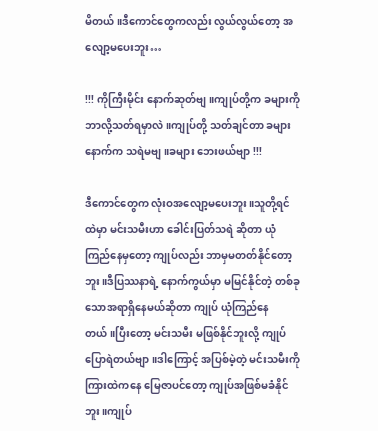မိတယ်။ဒီကောင်တွေကလည်း လွယ်လွယ်တော့ အလျော့မပေးဘူး…

!!! ကိုကြီးမိုင်း နောက်ဆုတ်ဗျ။ကျုပ်တို့က ခများကိုဘာလို့သတ်ရမှာလဲ။ကျုပ်တို့ သတ်ချင်တာ ခများနောက်က သရဲမဗျ။ခများ ဘေးဖယ်ဗျာ !!!

ဒီကောင်တွေက လုံးဝအလျော့မပေးဘူး။သူတို့ရင်ထဲမှာ မင်းသမီးဟာ ခေါင်းပြတ်သရဲ ဆိုတာ ယုံကြည်နေမှတော့ ကျုပ်လည်း ဘာမှမတတ်နိုင်တော့ဘူး။ဒီပြဿနာရဲ့ နောက်ကွယ်မှာ မမြင်နိုင်တဲ့ တစ်ခုသောအရာရှိနေမယ်ဆိုတာ ကျုပ် ယုံကြည်နေတယ်။ပြီးတော့ မင်းသမီး မဖြစ်နိုင်ဘူးလို့ ကျုပ်ပြောရဲတယ်ဗျာ။ဒါကြောင့် အပြစ်မဲ့တဲ့ မင်းသမီးကို ကြားထဲကနေ မြေဇာပင်တော့ ကျုပ်အဖြစ်မခံနိုင်ဘူး။ကျုပ်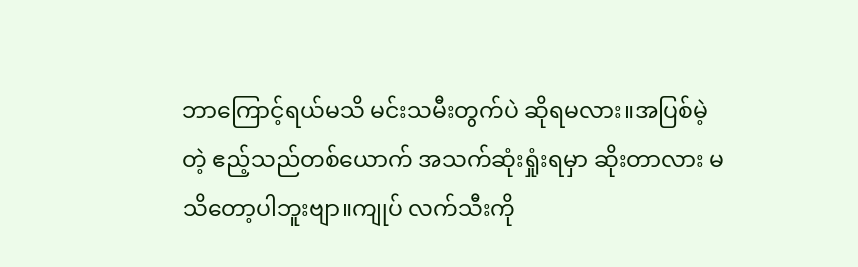ဘာကြောင့်ရယ်မသိ မင်းသမီးတွက်ပဲ ဆိုရမလား။အပြစ်မဲ့တဲ့ ဧည့်သည်တစ်ယောက် အသက်ဆုံးရှုံးရမှာ ဆိုးတာလား မသိတော့ပါဘူးဗျာ။ကျုပ် လက်သီးကို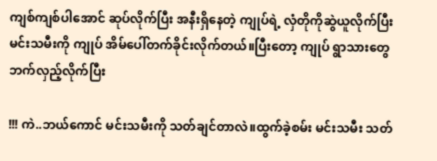ကျစ်ကျစ်ပါအောင် ဆုပ်လိုက်ပြီး အနီးရှိနေတဲ့ ကျုပ်ရဲ့ လှံတိုကိုဆွဲယူလိုက်ပြီး မင်းသမီးကို ကျုပ် အိမ်ပေါ်တက်ခိုင်းလိုက်တယ်။ပြီးတော့ ကျုပ် ရွာသားတွေဘက်လှည့်လိုက်ပြီး

!!! ကဲ..ဘယ်ကောင် မင်းသမီးကို သတ်ချင်တာလဲ။ထွက်ခဲ့စမ်း မင်းသမီး သတ်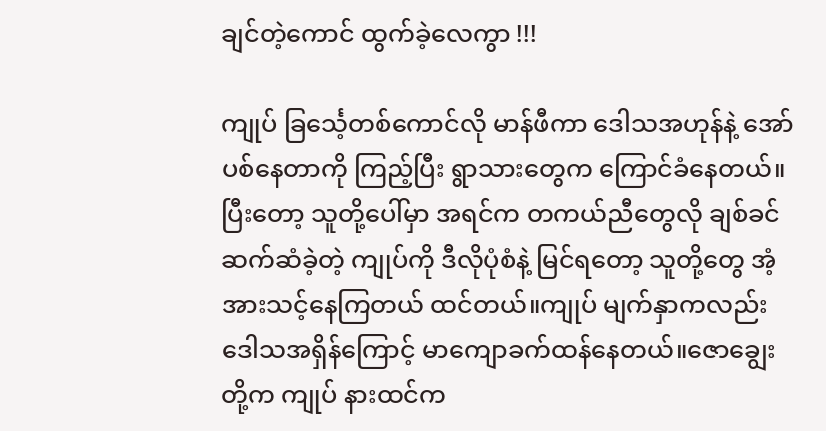ချင်တဲ့ကောင် ထွက်ခဲ့လေကွာ !!!

ကျုပ် ခြင်္သေ့တစ်ကောင်လို မာန်ဖီကာ ဒေါသအဟုန်နဲ့ အော်ပစ်နေတာကို ကြည့်ပြီး ရွာသားတွေက ကြောင်ခံနေတယ်။ပြီးတော့ သူတို့ပေါ်မှာ အရင်က တကယ်ညီတွေလို ချစ်ခင်ဆက်ဆံခဲ့တဲ့ ကျုပ်ကို ဒီလိုပုံစံနဲ့ မြင်ရတော့ သူတို့တွေ အံ့အားသင့်နေကြတယ် ထင်တယ်။ကျုပ် မျက်နှာကလည်း ဒေါသအရှိန်ကြောင့် မာကျောခက်ထန်နေတယ်။ဇောချွေးတို့က ကျုပ် နားထင်က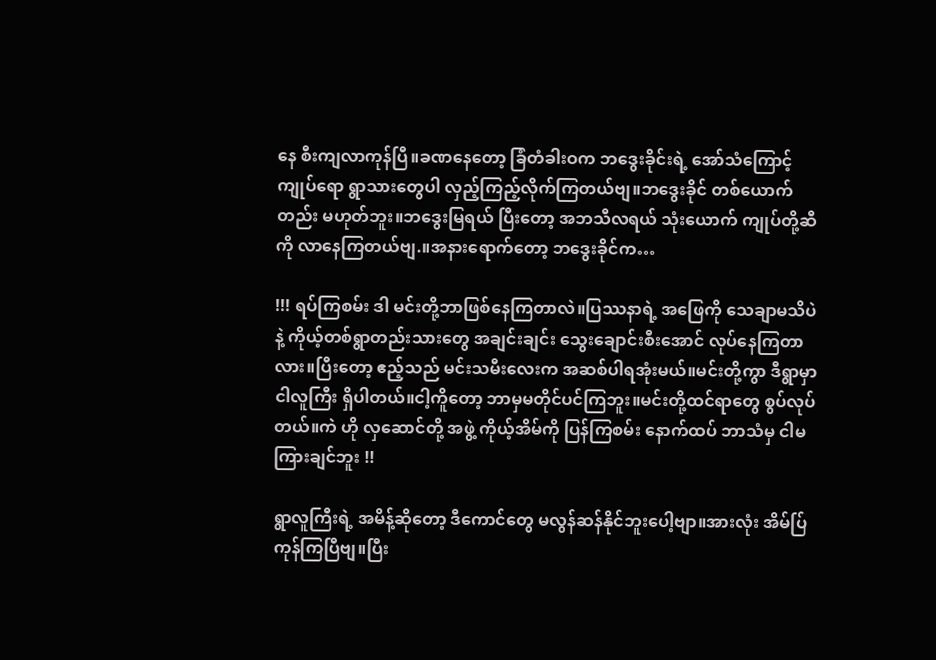နေ စီးကျလာကုန်ပြီ။ခဏနေတော့ ခြံတံခါးဝက ဘဒွေးခိုင်းရဲ့ အော်သံကြောင့် ကျုပ်ရော ရွာသားတွေပါ လှည့်ကြည့်လိုက်ကြတယ်ဗျ။ဘဒွေးခိုင် တစ်ယောက်တည်း မဟုတ်ဘူး။ဘဒွေးမြရယ် ပြီးတော့ အဘသီလရယ် သုံးယောက် ကျုပ်တို့ဆီကို လာနေကြတယ်ဗျ.။အနားရောက်တော့ ဘဒွေးခိုင်က…

!!! ရပ်ကြစမ်း ဒါ မင်းတို့ဘာဖြစ်နေကြတာလဲ။ပြဿနာရဲ့ အဖြေကို သေချာမသိပဲနဲ့ ကိုယ့်တစ်ရွာတည်းသားတွေ အချင်းချင်း သွေးချောင်းစီးအောင် လုပ်နေကြတာလား။ပြီးတော့ ဧည့်သည် မင်းသမီးလေးက အဆစ်ပါရအုံးမယ်။မင်းတို့ကွာ ဒီရွာမှာ ငါလူကြီး ရှိပါတယ်။ငါ့ကိူတော့ ဘာမှမတိုင်ပင်ကြဘူး။မင်းတို့ထင်ရာတွေ စွပ်လုပ်တယ်။ကဲ ဟို လှဆောင်တို့ အဖွဲ့ ကိုယ့်အိမ်ကို ပြန်ကြစမ်း နောက်ထပ် ဘာသံမှ ငါမကြားချင်ဘူး !!

ရွာလူကြီးရဲ့ အမိန့်ဆိုတော့ ဒီကောင်တွေ မလွန်ဆန်နိုင်ဘူးပေါ့ဗျာ။အားလုံး အိမ်ပ်ြကုန်ကြပြီဗျ။ပြီး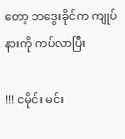တော့ ဘဒွေးခိုင်က ကျုပ်နားကို ကပ်လာပြီး

!!! ငမိုင်း မင်း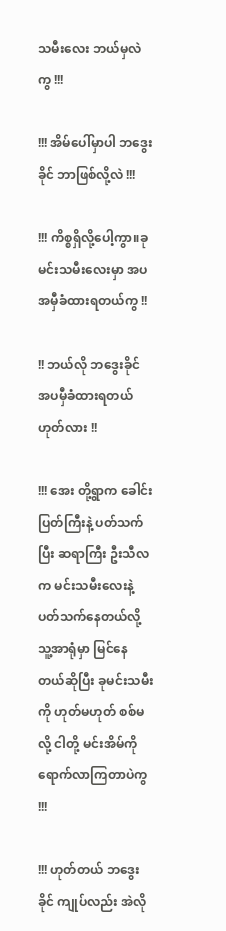သမီးလေး ဘယ်မှလဲကွ !!!

!!! အိမ်ပေါ်မှာပါ ဘဒွေးခိုင် ဘာဖြစ်လို့လဲ !!!

!!! ကိစ္စရှိလို့ပေါ့ကွာ။ခု မင်းသမီးလေးမှာ အပ အမှီခံထားရတယ်ကွ !!

!! ဘယ်လို ဘဒွေးခိုင် အပမှီခံထားရတယ် ဟုတ်လား !!

!!! အေး တို့ရွာက ခေါင်းပြတ်ကြီးနဲ့ ပတ်သက်ပြီး ဆရာကြီး ဦးသီလက မင်းသမီးလေးနဲ့ ပတ်သက်နေတယ်လို့ သူ့အာရုံမှာ မြင်နေတယ်ဆိုပြီး ခုမင်းသမီးကို ဟုတ်မဟုတ် စစ်မလို့ ငါတို့ မင်းအိမ်ကိုရောက်လာကြတာပဲကွ !!!

!!! ဟုတ်တယ် ဘဒွေးခိုင် ကျုပ်လည်း အဲလို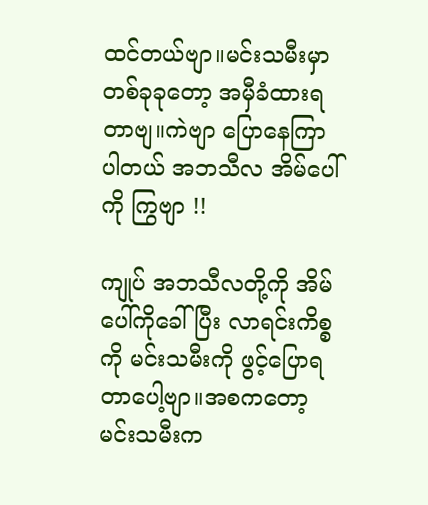ထင်တယ်ဗျာ။မင်းသမီးမှာ တစ်ခုခုတော့ အမှီခံထားရတာဗျ။ကဲဗျာ ပြောနေကြာပါတယ် အဘသီလ အိမ်ပေါ်ကို ကြွဗျာ !!

ကျုပ် အဘသီလတို့ကို အိမ်ပေါ်ကိုခေါ်ပြီး လာရင်းကိစ္စကို မင်းသမီးကို ဖွင့်ပြောရတာပေါ့ဗျာ။အစကတော့ မင်းသမီးက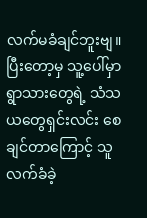လက်မခံချင်ဘူးဗျ။ပြီးတော့မှ သူ့ပေါ်မှာ ရွာသားတွေရဲ့ သံသယတွေရှင်းလင်း စေချင်တာကြောင့် သူလက်ခံခဲ့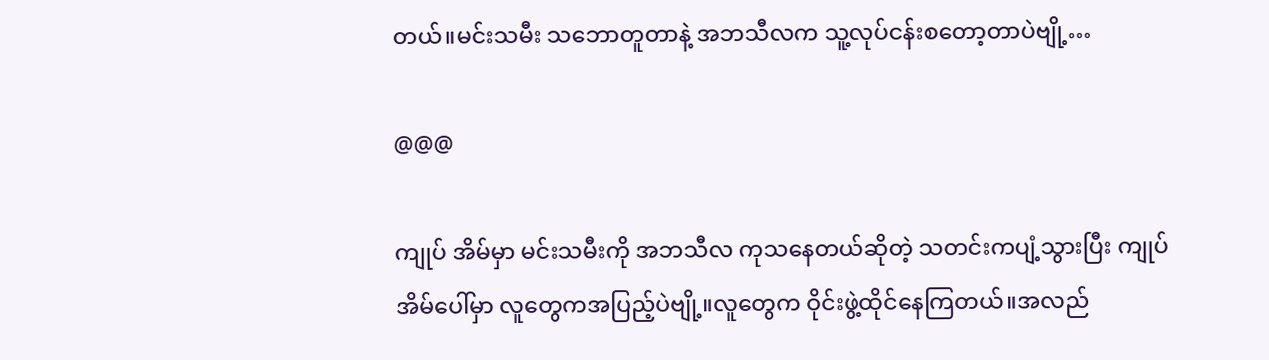တယ်။မင်းသမီး သဘောတူတာနဲ့ အဘသီလက သူ့လုပ်ငန်းစတော့တာပဲဗျို့…

@@@

ကျုပ် အိမ်မှာ မင်းသမီးကို အဘသီလ ကုသနေတယ်ဆိုတဲ့ သတင်းကပျံ့သွားပြီး ကျုပ်အိမ်ပေါ်မှာ လူတွေကအပြည့်ပဲဗျို့။လူတွေက ဝိုင်းဖွဲ့ထိုင်နေကြတယ်။အလည်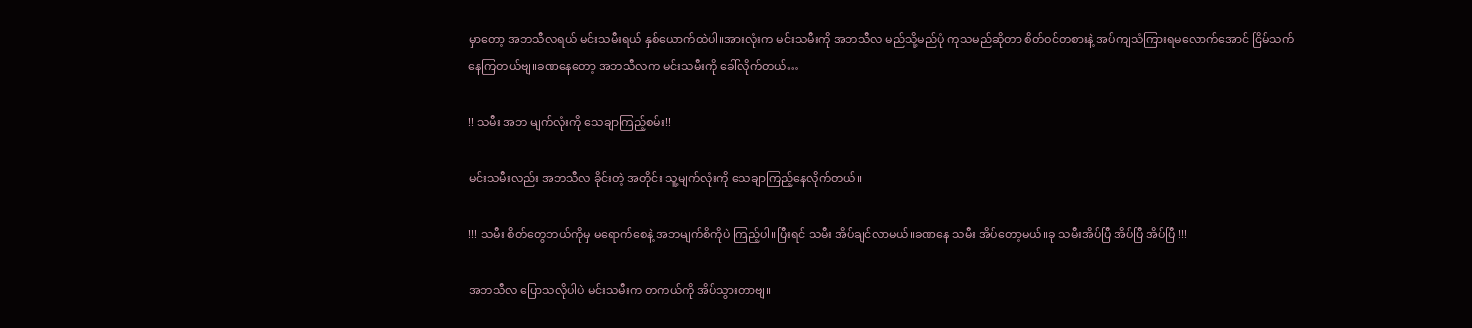မှာတော့ အဘသီလရယ် မင်းသမီးရယ် နှစ်ယောက်ထဲပါ။အားလုံးက မင်းသမီးကို အဘသီလ မည်သို့မည်ပုံ ကုသမည်ဆိုတာ စိတ်ဝင်တစားနဲ့ အပ်ကျသံကြားရမလောက်အောင် ငြိမ်သက်နေကြတယ်ဗျ။ခဏနေတော့ အဘသီလက မင်းသမီးကို ခေါ်လိုက်တယ်…

!! သမီး အဘ မျက်လုံးကို သေချာကြည့်စမ်း!!

မင်းသမီးလည်း အဘသီလ ခိုင်းတဲ့ အတိုင်း သူ့မျက်လုံးကို သေချာကြည့်နေလိုက်တယ်။

!!! သမီး စိတ်တွေဘယ်ကိုမှ မရောက်စေနဲ့ အဘမျက်စိကိုပဲ ကြည့်ပါ။ပြီးရင် သမီး အိပ်ချင်လာမယ်။ခဏနေ သမီး အိပ်တော့မယ်။ခု သမီးအိပ်ပြီ အိပ်ပြီ အိပ်ပြီ !!!

အဘသီလ ပြောသလိုပါပဲ မင်းသမီးက တကယ်ကို အိပ်သွားတာဗျ။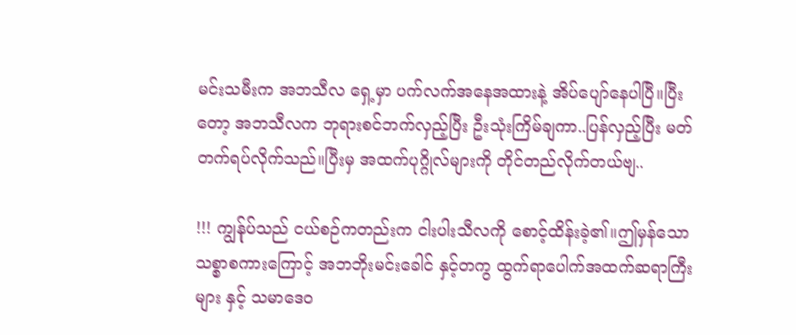မင်းသမီးက အဘသီလ ရှေ့မှာ ပက်လက်အနေအထားနဲ့ အိပ်ပျော်နေပါပြီ။ပြီးတော့ အဘသီလက ဘုရားစင်ဘက်လှည့်ပြီး ဦးသုံးကြိမ်ချကာ..ပြန်လှည့်ပြီး မတ်တက်ရပ်လိုက်သည်။ပြီးမှ အထက်ပုဂ္ဂိုလ်များကို တိုင်တည်လိုက်တယ်ဗျ..

!!! ကျွန်ုပ်သည် ငယ်စဉ်ကတည်းက ငါးပါးသီလကို စောင့်ထိန်းခဲ့၏။ဤမှန်သော သစ္စာစကားကြောင့် အဘဘိုးမင်းခေါင် နှင့်တကွ ထွက်ရာပေါက်အထက်ဆရာကြီးများ နှင့် သမာဒေဝ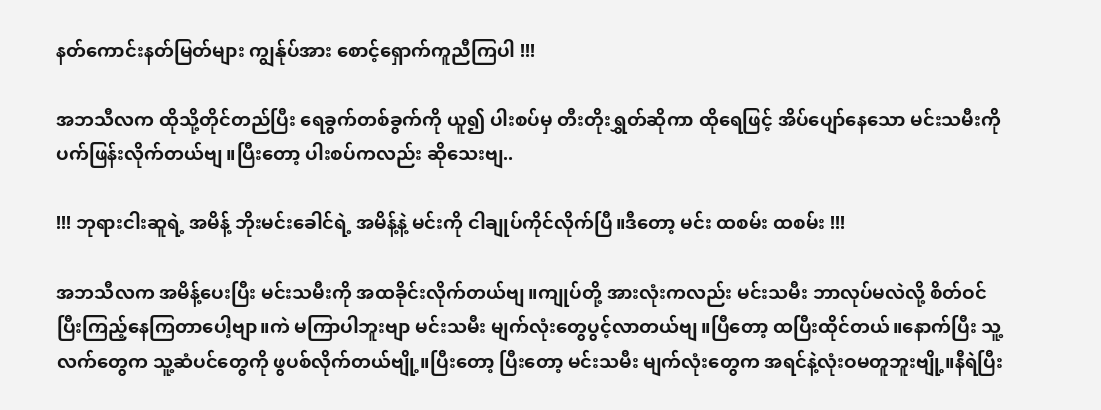နတ်ကောင်းနတ်မြတ်များ ကျွန်ုပ်အား စောင့်ရှောက်ကူညီကြပါ !!!

အဘသီလက ထိုသို့တိုင်တည်ပြီး ရေခွက်တစ်ခွက်ကို ယူ၍ ပါးစပ်မှ တီးတိုးရွှတ်ဆိုကာ ထိုရေဖြင့် အိပ်ပျော်နေသော မင်းသမီးကို ပက်ဖြန်းလိုက်တယ်ဗျ။ပြီးတော့ ပါးစပ်ကလည်း ဆိုသေးဗျ..

!!! ဘုရားငါးဆူရဲ့ အမိန့် ဘိုးမင်းခေါင်ရဲ့ အမိန့်နဲ့ မင်းကို ငါချုပ်ကိုင်လိုက်ပြီ။ဒီတော့ မင်း ထစမ်း ထစမ်း !!!

အဘသီလက အမိန့်ပေးပြီး မင်းသမီးကို အထခိုင်းလိုက်တယ်ဗျ။ကျုပ်တို့ အားလုံးကလည်း မင်းသမီး ဘာလုပ်မလဲလို့ စိတ်ဝင်ပြီးကြည့်နေကြတာပေါ့ဗျာ။ကဲ မကြာပါဘူးဗျာ မင်းသမီး မျက်လုံးတွေပွင့်လာတယ်ဗျ။ပြီတော့ ထပြီးထိုင်တယ်။နောက်ပြီး သူ့လက်တွေက သူ့ဆံပင်တွေကို ဖွပစ်လိုက်တယ်ဗျို့။ပြီးတော့ ပြီးတော့ မင်းသမီး မျက်လုံးတွေက အရင်နဲ့လုံးဝမတူဘူးဗျို့။နီရဲပြီး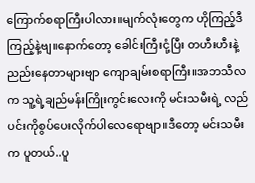ကြောက်စရာကြီးပါလား။မျက်လုံးတွေက ဟိုကြည့်ဒီကြည့်နဲ့ဗျ။နောက်တော့ ခေါင်းကြီးငုံ့ပြီး တဟီးဟီးနဲ့ ညည်းနေတာများဗျာ ကျောချမ်းစရာကြီး။အဘသီလက သူ့ရဲ့ချည်မန်းကြိုးကွင်းလေးကို မင်းသမီးရဲ့ လည်ပင်းကိုစွပ်ပေးလိုက်ပါလေရောဗျာ။ဒီတော့ မင်းသမီးက ပူတယ်..ပူ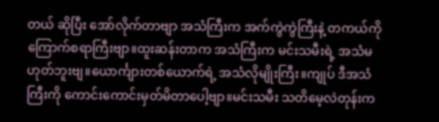တယ် ဆိုပြီး အော်လိုက်တာဗျာ အသံကြီးက အက်ကွဲကွဲကြီးနဲ့ တကယ်ကိုကြောက်စရာကြီးဗျာ။ထူးဆန်းတာက အသံကြီးက မင်းသမီးရဲ့ အသံမဟုတ်ဘူးဗျ။ယောင်္ကျားတစ်ယောက်ရဲ့ အသံလိုမျိုးကြီး။ကျုပ် ဒီအသံကြီးကို ကောင်းကောင်းမှတ်မိတာပေါ့ဗျာ။မင်းသမီး သတိမေ့လဲတုန်းက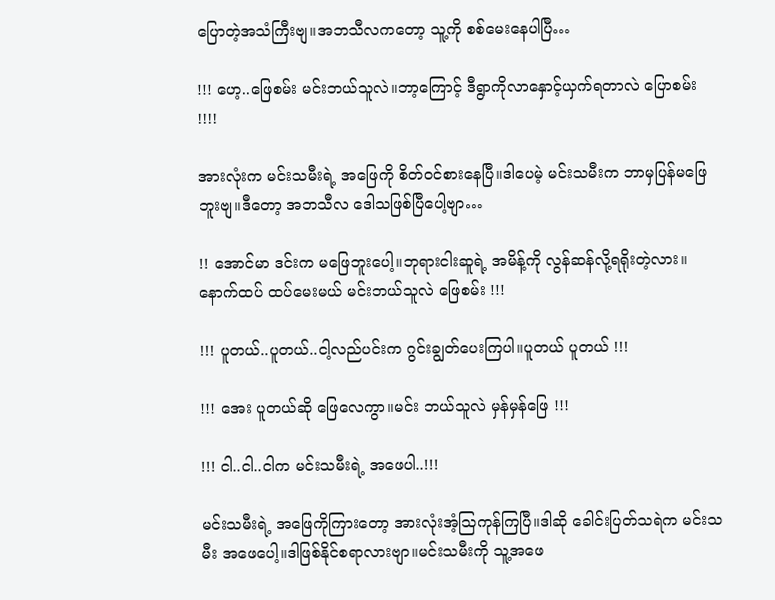ပြောတဲ့အသံကြီးဗျ။အဘသီလကတော့ သူ့ကို စစ်မေးနေပါပြီ…

!!! ဟေ့..ဖြေစမ်း မင်းဘယ်သူလဲ။ဘာ့ကြောင့် ဒီရွာကိုလာနှောင့်ယှက်ရတာလဲ ပြောစမ်း !!!!

အားလုံးက မင်းသမီးရဲ့ အဖြေကို စိတ်ဝင်စားနေပြီ။ဒါပေမဲ့ မင်းသမီးက ဘာမှပြန်မဖြေဘူးဗျ။ဒီတော့ အဘသီလ ဒေါသဖြစ်ပြီပေါ့ဗျာ…

!! အောင်မာ ဒင်းက မဖြေဘူးပေါ့။ဘုရားငါးဆူရဲ့ အမိန့်ကို လွန်ဆန်လို့ရရိုးတဲ့လား။နောက်ထပ် ထပ်မေးမယ် မင်းဘယ်သူလဲ ဖြေစမ်း !!!

!!! ပူတယ်..ပူတယ်..ငါ့လည်ပင်းက ဂွင်းချွတ်ပေးကြပါ။ပူတယ် ပူတယ် !!!

!!! အေး ပူတယ်ဆို ဖြေလေကွာ။မင်း ဘယ်သူလဲ မှန်မှန်ဖြေ !!!

!!! ငါ..ငါ..ငါက မင်းသမီးရဲ့ အဖေပါ..!!!

မင်းသမီးရဲ့ အဖြေကိုကြားတော့ အားလုံးအံ့သြကုန်ကြပြီ။ဒါဆို ခေါင်းပြတ်သရဲက မင်းသမီး အဖေပေါ့။ဒါဖြစ်နိုင်စရာလားဗျာ။မင်းသမီးကို သူ့အဖေ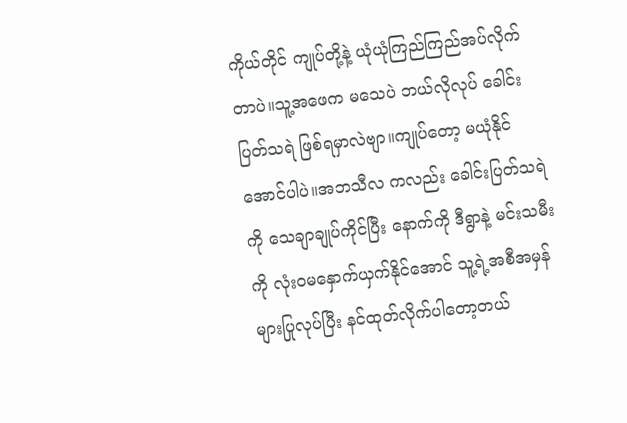ကိုယ်တိုင် ကျုပ်တို့နဲ့ ယုံယုံကြည်ကြည်အပ်လိုက်တာပဲ။သူ့အဖေက မသေပဲ ဘယ်လိုလုပ် ခေါင်းပြတ်သရဲ ဖြစ်ရမှာလဲဗျာ။ကျုပ်တော့ မယုံနိုင်အောင်ပါပဲ။အဘသီလ ကလည်း ခေါင်းပြတ်သရဲကို သေချာချုပ်ကိုင်ပြီး နောက်ကို ဒီရွာနဲ့ မင်းသမီးကို လုံးဝမနှောက်ယှက်နိုင်အောင် သူ့ရဲ့အစီအမှန်များပြုလုပ်ပြီး နင်ထုတ်လိုက်ပါတော့တယ်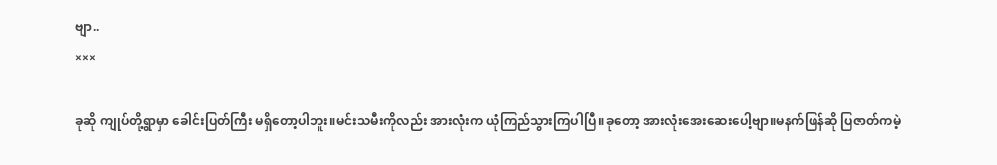ဗျာ..
×××

ခုဆို ကျုပ်တို့ရွာမှာ ခေါင်းပြတ်ကြီး မရှိတော့ပါဘူး။မင်းသမီးကိုလည်း အားလုံးက ယုံကြည်သွားကြပါပြီ။ခုတော့ အားလုံးအေးဆေးပေါ့ဗျာ။မနက်ဖြန်ဆို ပြဇာတ်ကမဲ့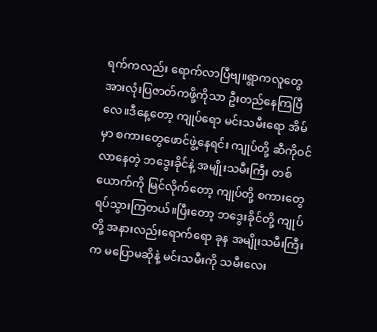ရက်ကလည်း ရောက်လာပြီဗျ။ရွာကလူတွေ အားလုံးပြဇာတ်ကဖို့ကိုသာ ဦးတည်နေကြပြီလေ။ဒီနေ့တော့ ကျုပ်ရော မင်းသမီးရော အိမ်မှာ စကားတွေဖောင်ဖွဲ့နေရင်း ကျုပ်တို့ ဆီကိုဝင်လာနေတဲ့ ဘဒွေးခိုင်နဲ့ အမျိုးသမီးကြီး တစ်ယောက်ကို မြင်လိုက်တော့ ကျုပ်တို့ စကားတွေရပ်သွားကြတယ်။ပြီးတော့ ဘဒွေးခိုင်တို့ ကျုပ်တို့ အနားလည်းရောက်ရော ခုန အမျိုးသမီးကြီးက မပြောမဆိုနဲ့ မင်းသမီးကို သမီးလေး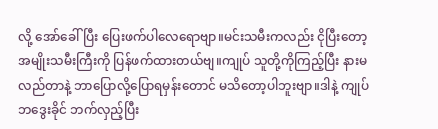လို့ အော်ခေါ်ပြီး ပြေးဖက်ပါလေရောဗျာ။မင်းသမီးကလည်း ငိုပြီးတော့ အမျိုးသမီးကြီးကို ပြန်ဖက်ထားတယ်ဗျ။ကျုပ် သူတို့ကိုကြည့်ပြီး နားမလည်တာနဲ့ ဘာပြောလို့ပြောရမှန်းတောင် မသိတော့ပါဘူးဗျာ။ဒါနဲ့ ကျုပ် ဘဒွေးခိုင် ဘက်လှည့်ပြီး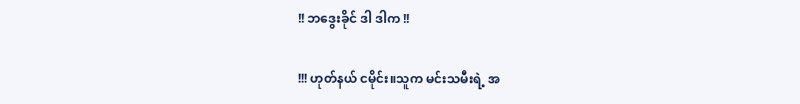!! ဘဒွေးခိုင် ဒါ ဒါက !!

!!! ဟုတ်နယ် ငမိုင်း။သူက မင်းသမီးရဲ့ အ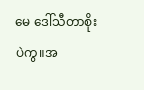မေ ဒေါ်သီတာစိုး ပဲကွ။အ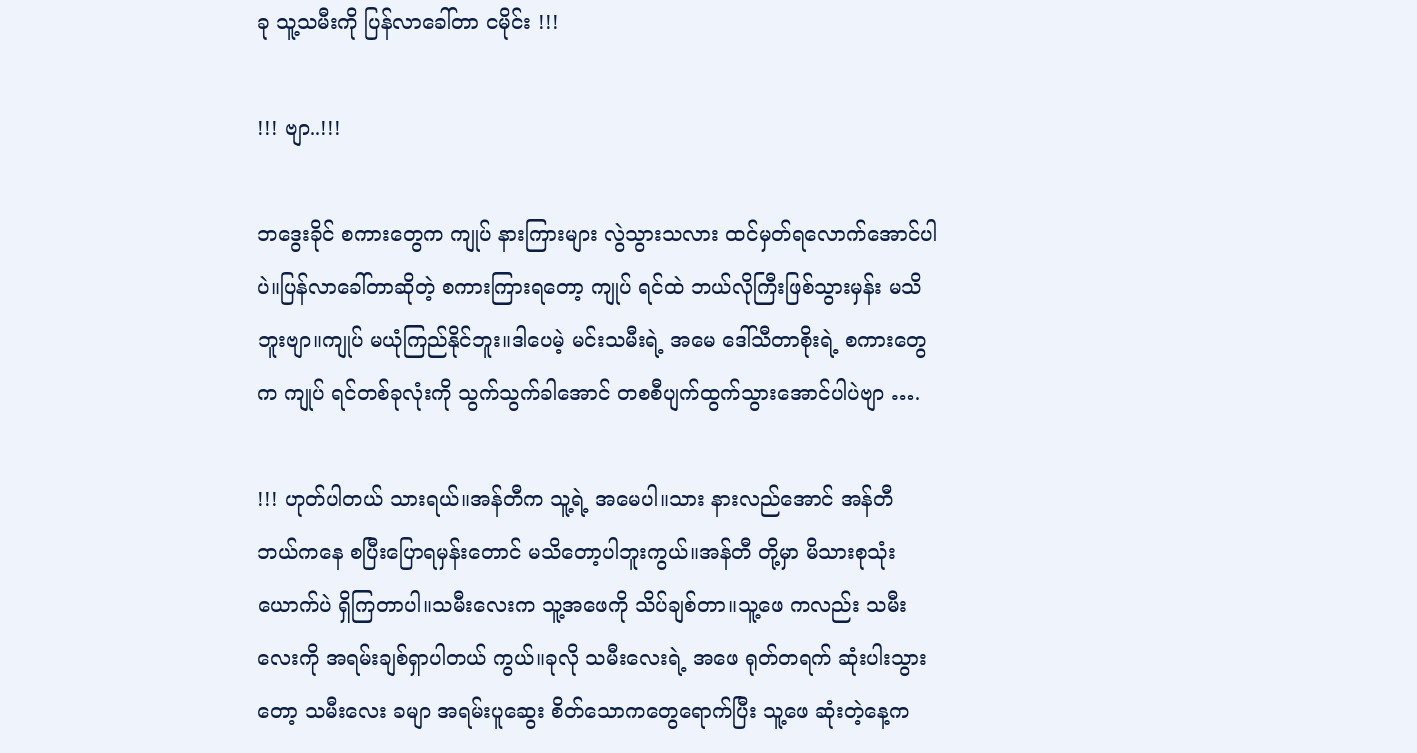ခု သူ့သမီးကို ပြန်လာခေါ်တာ ငမိုင်း !!!

!!! ဗျာ..!!!

ဘဒွေးခိုင် စကားတွေက ကျုပ် နားကြားများ လွဲသွားသလား ထင်မှတ်ရလောက်အောင်ပါပဲ။ပြန်လာခေါ်တာဆိုတဲ့ စကားကြားရတော့ ကျုပ် ရင်ထဲ ဘယ်လိုကြီးဖြစ်သွားမှန်း မသိဘူးဗျာ။ကျုပ် မယုံကြည်နိုင်ဘူး။ဒါပေမဲ့ မင်းသမီးရဲ့ အမေ ဒေါ်သီတာစိုးရဲ့ စကားတွေက ကျုပ် ရင်တစ်ခုလုံးကို သွက်သွက်ခါအောင် တစစီပျက်ထွက်သွားအောင်ပါပဲဗျာ ….

!!! ဟုတ်ပါတယ် သားရယ်။အန်တီက သူ့ရဲ့ အမေပါ။သား နားလည်အောင် အန်တီ ဘယ်ကနေ စပြီးပြောရမှန်းတောင် မသိတော့ပါဘူးကွယ်။အန်တီ တို့မှာ မိသားစုသုံးယောက်ပဲ ရှိကြတာပါ။သမီးလေးက သူ့အဖေကို သိပ်ချစ်တာ။သူ့ဖေ ကလည်း သမီးလေးကို အရမ်းချစ်ရှာပါတယ် ကွယ်။ခုလို သမီးလေးရဲ့ အဖေ ရုတ်တရက် ဆုံးပါးသွားတော့ သမီးလေး ခမျာ အရမ်းပူဆွေး စိတ်သောကတွေရောက်ပြီး သူ့ဖေ ဆုံးတဲ့နေ့က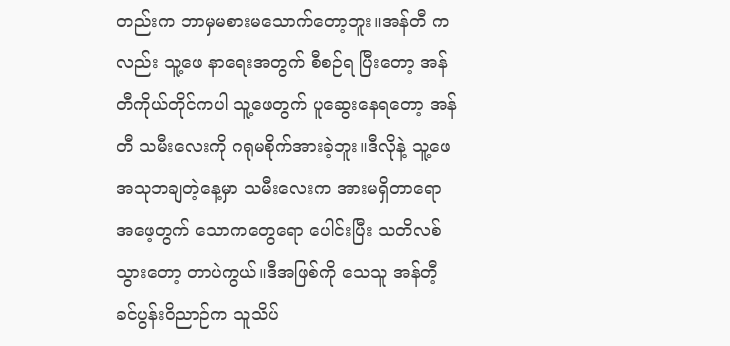တည်းက ဘာမှမစားမသောက်တော့ဘူး။အန်တီ ကလည်း သူ့ဖေ နာရေးအတွက် စီစဉ်ရ ပြီးတော့ အန်တီကိုယ်တိုင်ကပါ သူ့ဖေတွက် ပူဆွေးနေရတော့ အန်တီ သမီးလေးကို ဂရုမစိုက်အားခဲ့ဘူး။ဒီလိုနဲ့ သူ့ဖေ အသုဘချတဲ့နေ့မှာ သမီးလေးက အားမရှိတာရော အဖေ့တွက် သောကတွေရော ပေါင်းပြီး သတိလစ်သွားတော့ တာပဲကွယ်။ဒီအဖြစ်ကို သေသူ အန်တီ့ ခင်ပွန်းဝိညာဉ်က သူသိပ်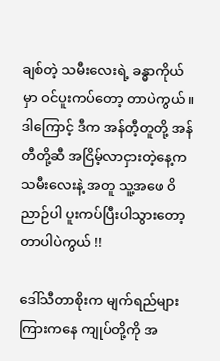ချစ်တဲ့ သမီးလေးရဲ့ ခန္ဓာကိုယ်မှာ ဝင်ပူးကပ်တော့ တာပဲကွယ်။ဒါကြောင့် ဒီက အန်တီ့တူတို့ အန်တီတို့ဆီ အငြိမ့်လာငှားတဲ့နေ့က သမီးလေးနဲ့ အတူ သူ့အဖေ ဝိညာဉ်ပါ ပူးကပ်ပြီးပါသွားတော့ တာပါပဲကွယ် !!

ဒေါ်သီတာစိုးက မျက်ရည်များကြားကနေ ကျုပ်တို့ကို အ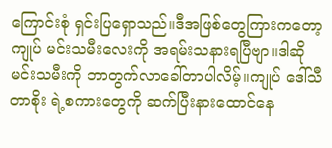ကြောင်းစုံ ရှင်းပြရှောသည်။ဒီအဖြစ်တွေကြားကတော့ ကျုပ် မင်းသမီးလေးကို အရမ်းသနားရပြီဗျာ။ဒါဆို မင်းသမီးကို ဘာတွက်လာခေါ်တာပါလိမ့်။ကျုပ် ဒေါ်သီတာစိုး ရဲ့စကားတွေကို ဆက်ပြီးနားထောင်နေ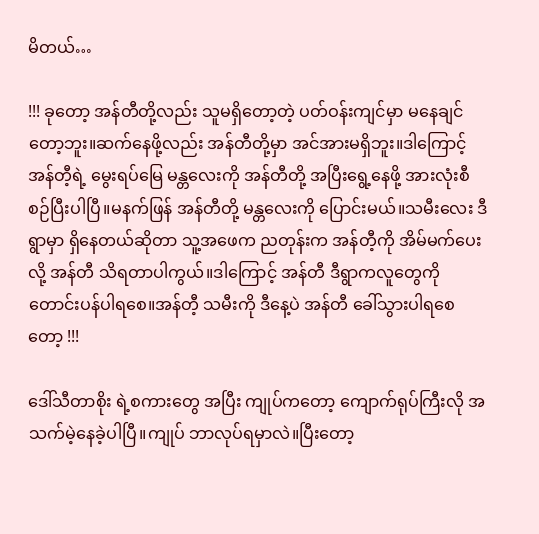မိတယ်…

!!! ခုတော့ အန်တီတို့လည်း သူမရှိတော့တဲ့ ပတ်ဝန်းကျင်မှာ မနေချင်တော့ဘူး။ဆက်နေဖို့လည်း အန်တီတို့မှာ အင်အားမရှိဘူး။ဒါကြောင့် အန်တီ့ရဲ့ မွေးရပ်မြေ မန္တလေးကို အန်တီတို့ အပြီးရွေ့နေဖို့ အားလုံးစီစဉ်ပြီးပါပြီ။မနက်ဖြန် အန်တီတို့ မန္တလေးကို ပြောင်းမယ်။သမီးလေး ဒီရွာမှာ ရှိနေတယ်ဆိုတာ သူ့အဖေက ညတုန်းက အန်တီ့ကို အိမ်မက်ပေးလို့ အန်တီ သိရတာပါကွယ်။ဒါကြောင့် အန်တီ ဒီရွာကလူတွေကို တောင်းပန်ပါရစေ။အန်တီ့ သမီးကို ဒီနေ့ပဲ အန်တီ ခေါ်သွားပါရစေတော့ !!!

ဒေါ်သီတာစိုး ရဲ့စကားတွေ အပြီး ကျုပ်ကတော့ ကျောက်ရုပ်ကြီးလို အသက်မဲ့နေခဲ့ပါပြီ။ကျုပ် ဘာလုပ်ရမှာလဲ။ပြီးတော့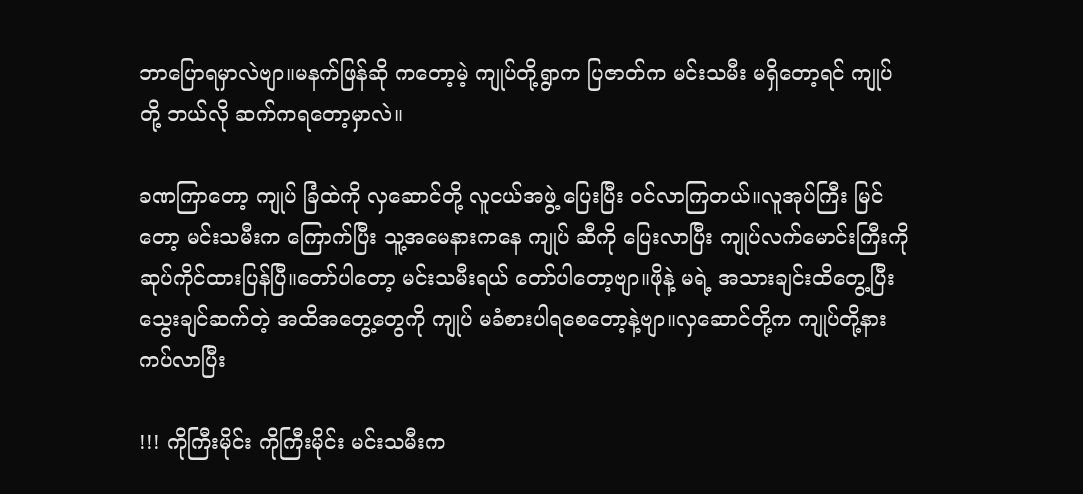ဘာပြောရမှာလဲဗျာ။မနက်ဖြန်ဆို ကတော့မဲ့ ကျုပ်တို့ရွာက ပြဇာတ်က မင်းသမီး မရှိတော့ရင် ကျုပ်တို့ ဘယ်လို ဆက်ကရတော့မှာလဲ။

ခဏကြာတော့ ကျုပ် ခြံထဲကို လှဆောင်တို့ လူငယ်အဖွဲ့ ပြေးပြီး ဝင်လာကြတယ်။လူအုပ်ကြီး မြင်တော့ မင်းသမီးက ကြောက်ပြီး သူ့အမေနားကနေ ကျုပ် ဆီကို ပြေးလာပြီး ကျုပ်လက်မောင်းကြီးကို ဆုပ်ကိုင်ထားပြန်ပြီ။တော်ပါတော့ မင်းသမီးရယ် တော်ပါတော့ဗျာ။ဖိုနဲ့ မရဲ့ အသားချင်းထိတွေ့ပြီး သွေးချင်ဆက်တဲ့ အထိအတွေ့တွေကို ကျုပ် မခံစားပါရစေတော့နဲ့ဗျာ။လှဆောင်တို့က ကျုပ်တို့နားကပ်လာပြီး

!!! ကိုကြီးမိုင်း ကိုကြီးမိုင်း မင်းသမီးက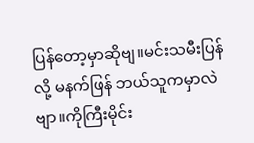ပြန်တော့မှာဆိုဗျ။မင်းသမီးပြန်လို့ မနက်ဖြန် ဘယ်သူကမှာလဲဗျာ။ကိုကြီးမိုင်း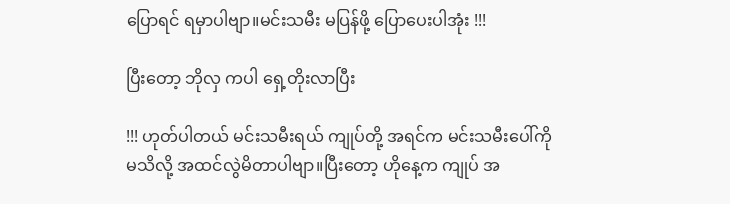ပြောရင် ရမှာပါဗျာ။မင်းသမီး မပြန်ဖို့ ပြောပေးပါအုံး !!!

ပြီးတော့ ဘိုလှ ကပါ ရှေ့တိုးလာပြီး

!!! ဟုတ်ပါတယ် မင်းသမီးရယ် ကျုပ်တို့ အရင်က မင်းသမီးပေါ်ကို မသိလို့ အထင်လွဲမိတာပါဗျာ။ပြီးတော့ ဟိုနေ့က ကျုပ် အ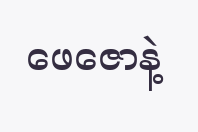ဖေဇောနဲ့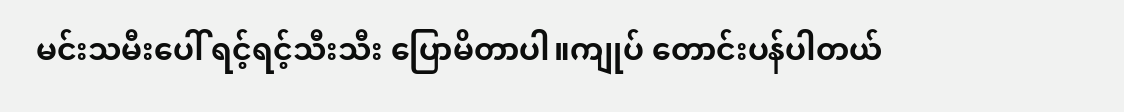မင်းသမီးပေါ် ရင့်ရင့်သီးသီး ပြောမိတာပါ။ကျုပ် တောင်းပန်ပါတယ်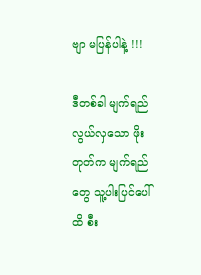ဗျာ မပြန်ပါနဲ့ !!!

ဒီတစ်ခါ မျက်ရည်လွယ်လှသော ဖိုးတုတ်က မျက်ရည်တွေ သူ့ပါးပြင်ပေါ်ထိ စီး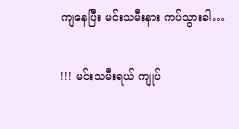ကျနေပြီး မင်းသမီးနား ကပ်သွားခါ…

!!! မင်းသမီးရယ် ကျုပ်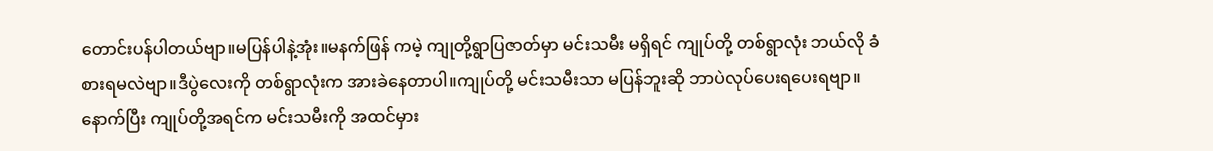တောင်းပန်ပါတယ်ဗျာ။မပြန်ပါနဲ့အုံး။မနက်ဖြန် ကမဲ့ ကျုတို့ရွာပြဇာတ်မှာ မင်းသမီး မရှိရင် ကျုပ်တို့ တစ်ရွာလုံး ဘယ်လို ခံစားရမလဲဗျာ။ဒီပွဲလေးကို တစ်ရွာလုံးက အားခဲနေတာပါ။ကျုပ်တို့ မင်းသမီးသာ မပြန်ဘူးဆို ဘာပဲလုပ်ပေးရပေးရဗျာ။နောက်ပြီး ကျုပ်တို့အရင်က မင်းသမီးကို အထင်မှား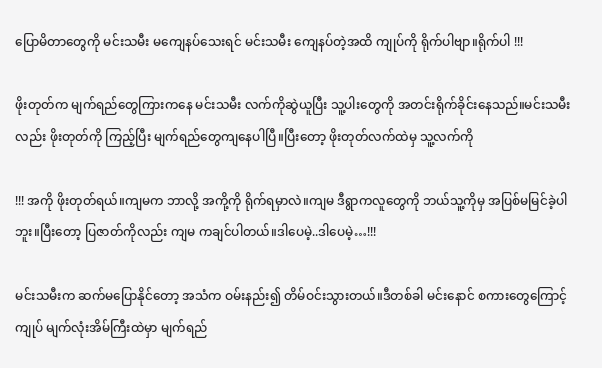ပြောမိတာတွေကို မင်းသမီး မကျေနပ်သေးရင် မင်းသမီး ကျေနပ်တဲ့အထိ ကျုပ်ကို ရိုက်ပါဗျာ။ရိုက်ပါ !!!

ဖိုးတုတ်က မျက်ရည်တွေကြားကနေ မင်းသမီး လက်ကိုဆွဲယူပြီး သူ့ပါးတွေကို အတင်းရိုက်ခိုင်းနေသည်။မင်းသမီးလည်း ဖိုးတုတ်ကို ကြည့်ပြီး မျက်ရည်တွေကျနေပါပြီ။ပြီးတော့ ဖိုးတုတ်လက်ထဲမှ သူ့လက်ကို

!!! အကို ဖိုးတုတ်ရယ်။ကျမက ဘာလို့ အကို့ကို ရိုက်ရမှာလဲ။ကျမ ဒီရွာကလူတွေကို ဘယ်သူ့ကိုမှ အပြစ်မမြင်ခဲ့ပါဘူး။ပြီးတော့ ပြဇာတ်ကိုလည်း ကျမ ကချင်ပါတယ်။ဒါပေမဲ့..ဒါပေမဲ့…!!!

မင်းသမီးက ဆက်မပြောနိုင်တော့ အသံက ဝမ်းနည်း၍ တိမ်ဝင်းသွားတယ်။ဒီတစ်ခါ မင်းနောင် စကားတွေကြောင့် ကျုပ် မျက်လုံးအိမ်ကြီးထဲမှာ မျက်ရည်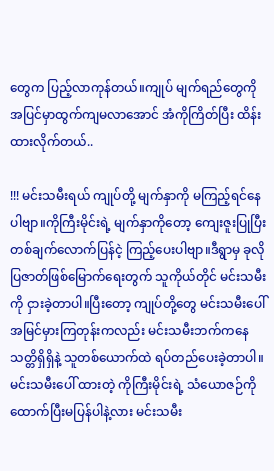တွေက ပြည့်လာကုန်တယ်။ကျုပ် မျက်ရည်တွေကို အပြင်မှာထွက်ကျမလာအောင် အံကိုကြိတ်ပြီး ထိန်းထားလိုက်တယ်..

!!! မင်းသမီးရယ် ကျုပ်တို့ မျက်နှာကို မကြည့်ရင်နေပါဗျာ။ကိုကြီးမိုင်းရဲ့ မျက်နှာကိုတော့ ကျေးဇူးပြုပြီး တစ်ချက်လောက်ပြန်ငဲ့ ကြည့်ပေးပါဗျာ။ဒီရွာမှ ခုလိုပြဇာတ်ဖြစ်မြောက်ရေးတွက် သူကိုယ်တိုင် မင်းသမီးကို ငှားခဲ့တာပါ။ပြီးတော့ ကျုပ်တို့တွေ မင်းသမီးပေါ် အမြင်မှားကြတုန်းကလည်း မင်းသမီးဘက်ကနေ သတ္တိရှိရှိနဲ့ သူတစ်ယောက်ထဲ ရပ်တည်ပေးခဲ့တာပါ။မင်းသမီးပေါ် ထားတဲ့ ကိုကြီးမိုင်းရဲ့ သံယောဇဉ်ကို ထောက်ပြီးမပြန်ပါနဲ့လား မင်းသမီး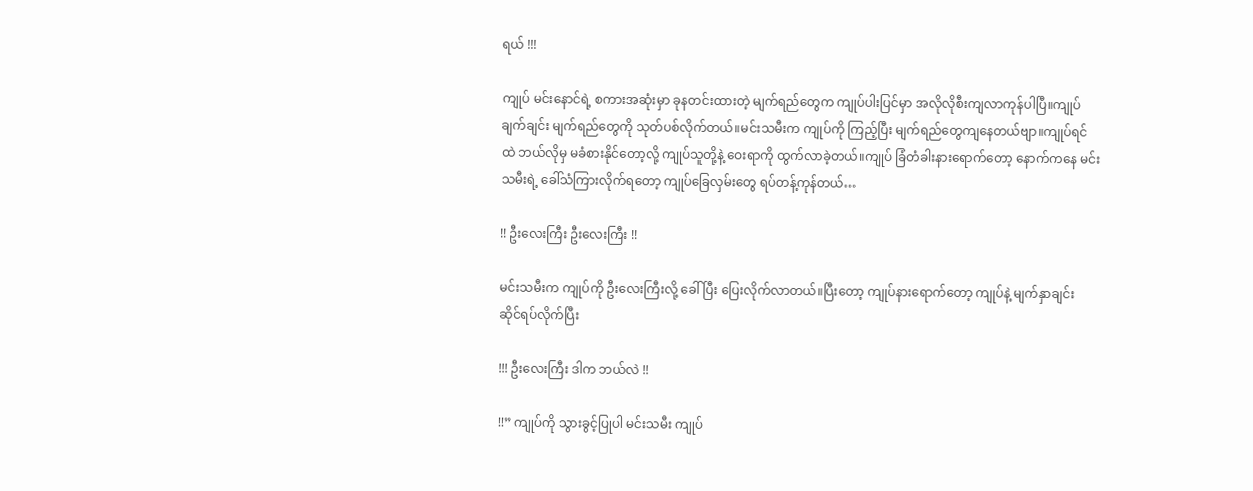ရယ် !!!

ကျုပ် မင်းနောင်ရဲ့ စကားအဆုံးမှာ ခုနတင်းထားတဲ့ မျက်ရည်တွေက ကျုပ်ပါးပြင်မှာ အလိုလိုစီးကျလာကုန်ပါပြီ။ကျုပ် ချက်ချင်း မျက်ရည်တွေကို သုတ်ပစ်လိုက်တယ်။မင်းသမီးက ကျုပ်ကို ကြည့်ပြီး မျက်ရည်တွေကျနေတယ်ဗျာ။ကျုပ်ရင်ထဲ ဘယ်လိုမှ မခံစားနိုင်တော့လို့ ကျုပ်သူတို့နဲ့ ဝေးရာကို ထွက်လာခဲ့တယ်။ကျုပ် ခြံတံခါးနားရောက်တော့ နောက်ကနေ မင်းသမီးရဲ့ ခေါ်သံကြားလိုက်ရတော့ ကျုပ်ခြေလှမ်းတွေ ရပ်တန့်ကုန်တယ်…

!! ဦးလေးကြီး ဦးလေးကြီး !!

မင်းသမီးက ကျုပ်ကို ဦးလေးကြီးလို့ ခေါ်ပြီး ပြေးလိုက်လာတယ်။ပြီးတော့ ကျုပ်နားရောက်တော့ ကျုပ်နဲ့ မျက်နှာချင်း ဆိုင်ရပ်လိုက်ပြီး

!!! ဦးလေးကြီး ဒါက ဘယ်လဲ !!

!!” ကျုပ်ကို သွားခွင့်ပြုပါ မင်းသမီး ကျုပ်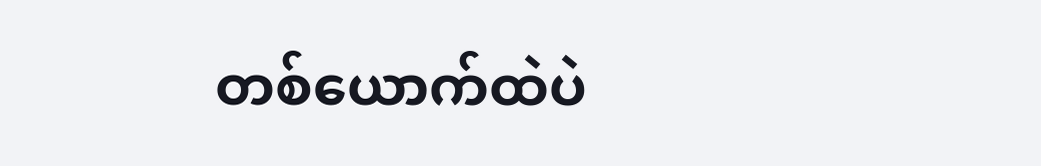တစ်ယောက်ထဲပဲ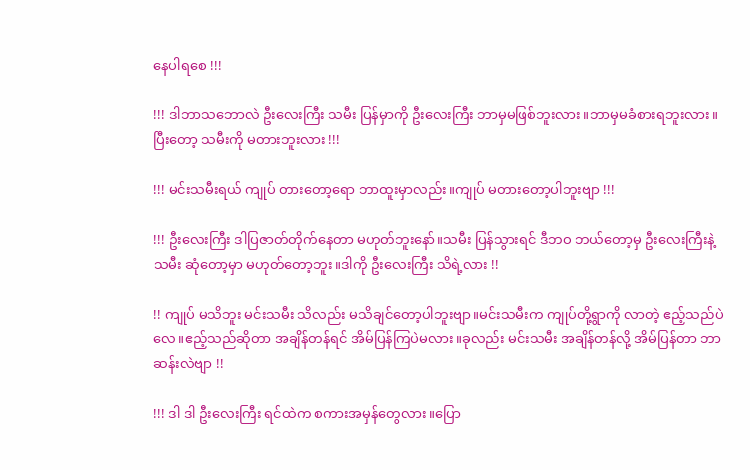နေပါရစေ !!!

!!! ဒါဘာသဘောလဲ ဦးလေးကြီး သမီး ပြန်မှာကို ဦးလေးကြီး ဘာမှမဖြစ်ဘူးလား။ဘာမှမခံစားရဘူးလား။ပြီးတော့ သမီးကို မတားဘူးလား !!!

!!! မင်းသမီးရယ် ကျုပ် တားတော့ရော ဘာထူးမှာလည်း။ကျုပ် မတားတော့ပါဘူးဗျာ !!!

!!! ဦးလေးကြီး ဒါပြဇာတ်တိုက်နေတာ မဟုတ်ဘူးနော်။သမီး ပြန်သွားရင် ဒီဘဝ ဘယ်တော့မှ ဦးလေးကြီးနဲ့ သမီး ဆုံတော့မှာ မဟုတ်တော့ဘူး။ဒါကို ဦးလေးကြီး သိရဲ့လား !!

!! ကျုပ် မသိဘူး မင်းသမီး သိလည်း မသိချင်တော့ပါဘူးဗျာ။မင်းသမီးက ကျုပ်တို့ရွာကို လာတဲ့ ဧည့်သည်ပဲလေ။ဧည့်သည်ဆိုတာ အချိန်တန်ရင် အိမ်ပြန်ကြပဲမလား။ခုလည်း မင်းသမီး အချိန်တန်လို့ အိမ်ပြန်တာ ဘာဆန်းလဲဗျာ !!

!!! ဒါ ဒါ ဦးလေးကြီး ရင်ထဲက စကားအမှန်တွေလား။ပြော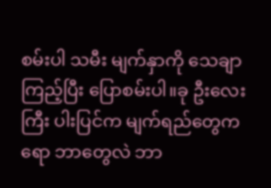စမ်းပါ သမီး မျက်နှာကို သေချာကြည့်ပြီး ပြောစမ်းပါ။ခု ဦးလေးကြီး ပါးပြင်က မျက်ရည်တွေကရော ဘာတွေလဲ ဘာ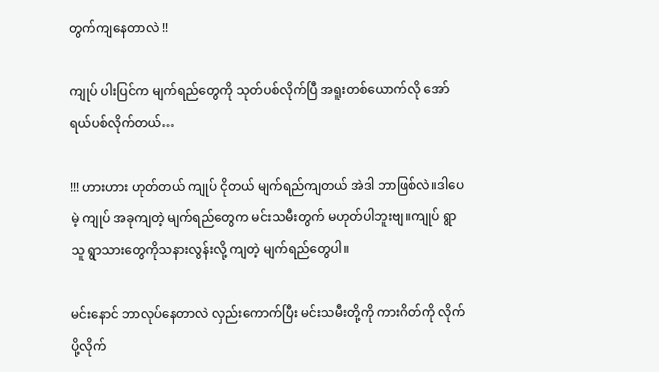တွက်ကျနေတာလဲ !!

ကျုပ် ပါးပြင်က မျက်ရည်တွေကို သုတ်ပစ်လိုက်ပြီ အရူးတစ်ယောက်လို အော်ရယ်ပစ်လိုက်တယ်…

!!! ဟားဟား ဟုတ်တယ် ကျုပ် ငိုတယ် မျက်ရည်ကျတယ် အဲဒါ ဘာဖြစ်လဲ။ဒါပေမဲ့ ကျုပ် အခုကျတဲ့ မျက်ရည်တွေက မင်းသမီးတွက် မဟုတ်ပါဘူးဗျ။ကျုပ် ရွာသူ ရွာသားတွေကိုသနားလွန်းလို့ ကျတဲ့ မျက်ရည်တွေပါ။

မင်းနောင် ဘာလုပ်နေတာလဲ လှည်းကောက်ပြီး မင်းသမီးတို့ကို ကားဂိတ်ကို လိုက်ပို့လိုက်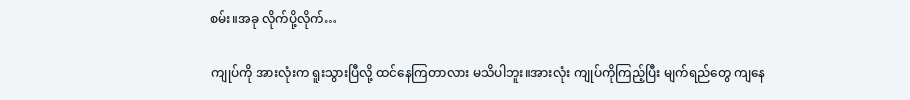စမ်း။အခု လိုက်ပို့လိုက်…

ကျုပ်ကို အားလုံးက ရူးသွားပြီလို့ ထင်နေကြတာလား မသိပါဘူး။အားလုံး ကျုပ်ကိုကြည့်ပြီး မျက်ရည်တွေ ကျနေ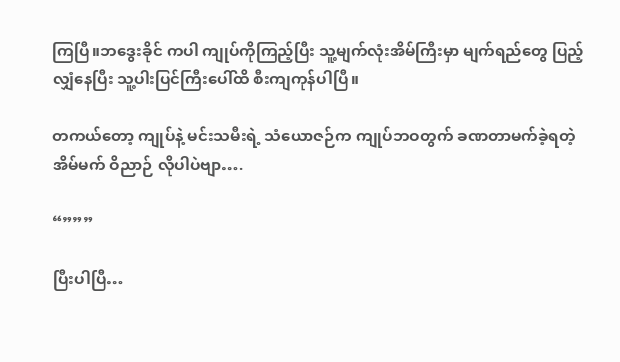ကြပြီ။ဘဒွေးခိုင် ကပါ ကျုပ်ကိုကြည့်ပြီး သူ့မျက်လုံးအိမ်ကြီးမှာ မျက်ရည်တွေ ပြည့်လျှံနေပြီး သူ့ပါးပြင်ကြီးပေါ်ထိ စီးကျကုန်ပါပြီ။

တကယ်တော့ ကျုပ်နဲ့ မင်းသမီးရဲ့ သံယောဇဉ်က ကျုပ်ဘဝတွက် ခဏတာမက်ခဲ့ရတဲ့ အိမ်မက် ဝိညာဉ် လိုပါပဲဗျာ….

“”””

ပြီးပါပြီ…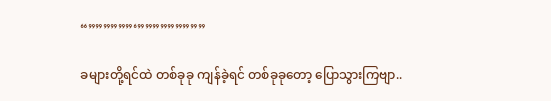“””””””‘”””””””””

ခများတို့ရင်ထဲ တစ်ခုခု ကျန်ခဲ့ရင် တစ်ခုခုတော့ ပြောသွားကြဗျာ..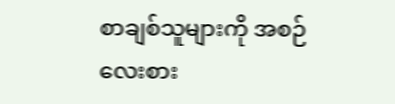စာချစ်သူများကို အစဉ်လေးစား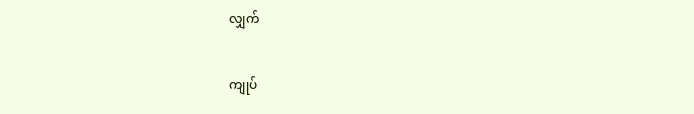လျှက်


ကျုပ်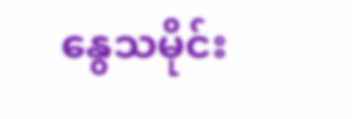နွေသမိုင်း